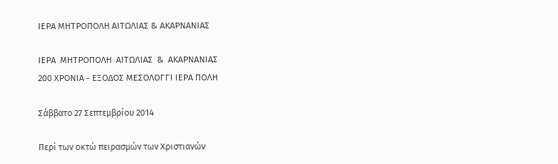ΙΕΡΑ ΜΗΤΡΟΠΟΛΗ ΑΙΤΩΛΙΑΣ & ΑΚΑΡΝΑΝΙΑΣ

ΙΕΡΑ  ΜΗΤΡΟΠΟΛΗ  ΑΙΤΩΛΙΑΣ  &  ΑΚΑΡΝΑΝΙΑΣ
200 ΧΡΟΝΙΑ - ΕΞΟΔΟΣ ΜΕΣΟΛΟΓΓΙ ΙΕΡΑ ΠΟΛΗ

Σάββατο 27 Σεπτεμβρίου 2014

Περί των οκτώ πειρασμών των Χριστιανών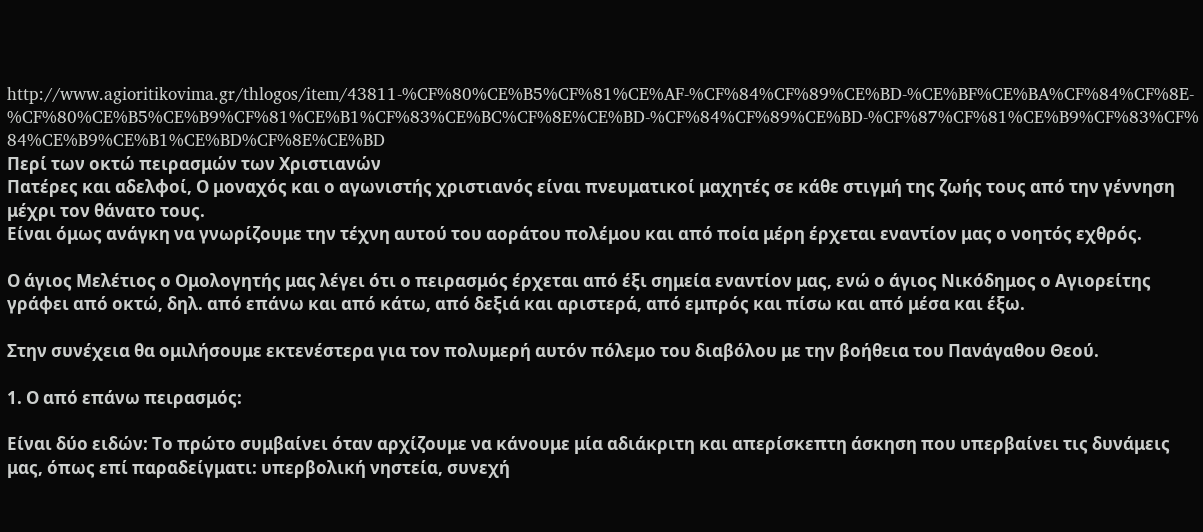http://www.agioritikovima.gr/thlogos/item/43811-%CF%80%CE%B5%CF%81%CE%AF-%CF%84%CF%89%CE%BD-%CE%BF%CE%BA%CF%84%CF%8E-%CF%80%CE%B5%CE%B9%CF%81%CE%B1%CF%83%CE%BC%CF%8E%CE%BD-%CF%84%CF%89%CE%BD-%CF%87%CF%81%CE%B9%CF%83%CF%84%CE%B9%CE%B1%CE%BD%CF%8E%CE%BD
Περί των οκτώ πειρασμών των Χριστιανών
Πατέρες και αδελφοί, Ο μοναχός και ο αγωνιστής χριστιανός είναι πνευματικοί μαχητές σε κάθε στιγμή της ζωής τους από την γέννηση μέχρι τον θάνατο τους.
Είναι όμως ανάγκη να γνωρίζουμε την τέχνη αυτού του αοράτου πολέμου και από ποία μέρη έρχεται εναντίον μας ο νοητός εχθρός.

Ο άγιος Μελέτιος ο Ομολογητής μας λέγει ότι ο πειρασμός έρχεται από έξι σημεία εναντίον μας, ενώ ο άγιος Νικόδημος ο Αγιορείτης γράφει από οκτώ, δηλ. από επάνω και από κάτω, από δεξιά και αριστερά, από εμπρός και πίσω και από μέσα και έξω.

Στην συνέχεια θα ομιλήσουμε εκτενέστερα για τον πολυμερή αυτόν πόλεμο του διαβόλου με την βοήθεια του Πανάγαθου Θεού.

1. Ο από επάνω πειρασμός:

Είναι δύο ειδών: Το πρώτο συμβαίνει όταν αρχίζουμε να κάνουμε μία αδιάκριτη και απερίσκεπτη άσκηση που υπερβαίνει τις δυνάμεις μας, όπως επί παραδείγματι: υπερβολική νηστεία, συνεχή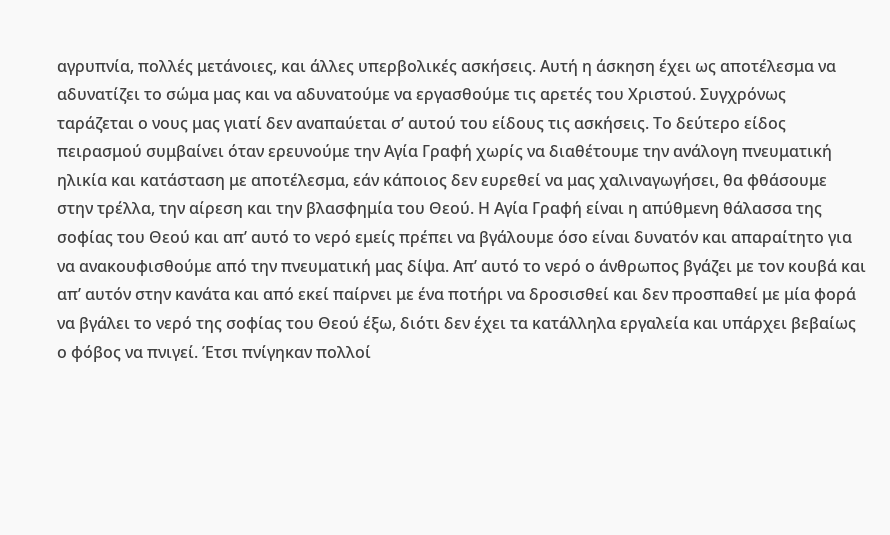αγρυπνία, πολλές μετάνοιες, και άλλες υπερβολικές ασκήσεις. Αυτή η άσκηση έχει ως αποτέλεσμα να αδυνατίζει το σώμα μας και να αδυνατούμε να εργασθούμε τις αρετές του Χριστού. Συγχρόνως ταράζεται ο νους μας γιατί δεν αναπαύεται σ’ αυτού του είδους τις ασκήσεις. Το δεύτερο είδος πειρασμού συμβαίνει όταν ερευνούμε την Αγία Γραφή χωρίς να διαθέτουμε την ανάλογη πνευματική ηλικία και κατάσταση με αποτέλεσμα, εάν κάποιος δεν ευρεθεί να μας χαλιναγωγήσει, θα φθάσουμε στην τρέλλα, την αίρεση και την βλασφημία του Θεού. Η Αγία Γραφή είναι η απύθμενη θάλασσα της σοφίας του Θεού και απ’ αυτό το νερό εμείς πρέπει να βγάλουμε όσο είναι δυνατόν και απαραίτητο για να ανακουφισθούμε από την πνευματική μας δίψα. Απ’ αυτό το νερό ο άνθρωπος βγάζει με τον κουβά και απ’ αυτόν στην κανάτα και από εκεί παίρνει με ένα ποτήρι να δροσισθεί και δεν προσπαθεί με μία φορά να βγάλει το νερό της σοφίας του Θεού έξω, διότι δεν έχει τα κατάλληλα εργαλεία και υπάρχει βεβαίως ο φόβος να πνιγεί. Έτσι πνίγηκαν πολλοί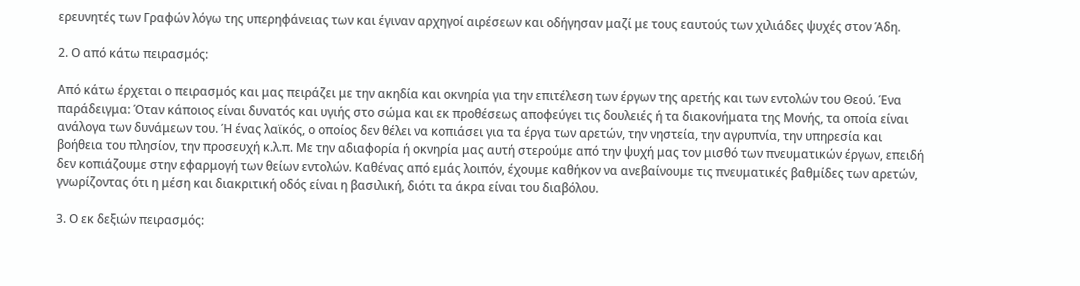ερευνητές των Γραφών λόγω της υπερηφάνειας των και έγιναν αρχηγοί αιρέσεων και οδήγησαν μαζί με τους εαυτούς των χιλιάδες ψυχές στον Άδη.

2. Ο από κάτω πειρασμός:

Από κάτω έρχεται ο πειρασμός και μας πειράζει με την ακηδία και οκνηρία για την επιτέλεση των έργων της αρετής και των εντολών του Θεού. Ένα παράδειγμα: Όταν κάποιος είναι δυνατός και υγιής στο σώμα και εκ προθέσεως αποφεύγει τις δουλειές ή τα διακονήματα της Μονής, τα οποία είναι ανάλογα των δυνάμεων του. Ή ένας λαϊκός, ο οποίος δεν θέλει να κοπιάσει για τα έργα των αρετών, την νηστεία, την αγρυπνία, την υπηρεσία και βοήθεια του πλησίον, την προσευχή κ.λ.π. Με την αδιαφορία ή οκνηρία μας αυτή στερούμε από την ψυχή μας τον μισθό των πνευματικών έργων, επειδή δεν κοπιάζουμε στην εφαρμογή των θείων εντολών. Καθένας από εμάς λοιπόν, έχουμε καθήκον να ανεβαίνουμε τις πνευματικές βαθμίδες των αρετών, γνωρίζοντας ότι η μέση και διακριτική οδός είναι η βασιλική, διότι τα άκρα είναι του διαβόλου.

3. Ο εκ δεξιών πειρασμός: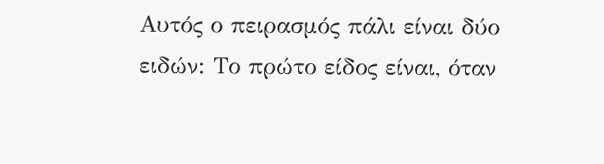Αυτός ο πειρασμός πάλι είναι δύο ειδών: Το πρώτο είδος είναι, όταν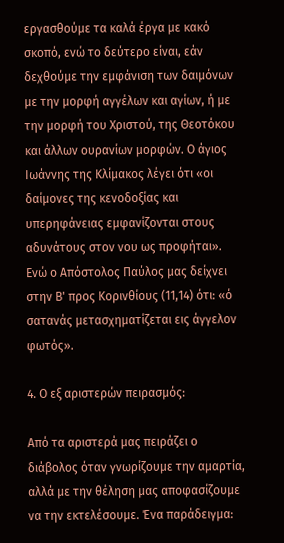εργασθούμε τα καλά έργα με κακό σκοπό, ενώ το δεύτερο είναι, εάν δεχθούμε την εμφάνιση των δαιμόνων με την μορφή αγγέλων και αγίων, ή με την μορφή του Χριστού, της Θεοτόκου και άλλων ουρανίων μορφών. Ο άγιος Ιωάννης της Κλίμακος λέγει ότι «οι δαίμονες της κενοδοξίας και υπερηφάνειας εμφανίζονται στους αδυνάτους στον νου ως προφήται». Ενώ ο Απόστολος Παύλος μας δείχνει στην Β' προς Κορινθίους (11,14) ότι: «ό σατανάς μετασχηματίζεται εις άγγελον φωτός».

4. Ο εξ αριστερών πειρασμός:

Από τα αριστερά μας πειράζει ο διάβολος όταν γνωρίζουμε την αμαρτία, αλλά με την θέληση μας αποφασίζουμε να την εκτελέσουμε. Ένα παράδειγμα: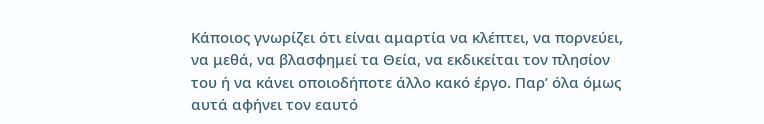Κάποιος γνωρίζει ότι είναι αμαρτία να κλέπτει, να πορνεύει, να μεθά, να βλασφημεί τα Θεία, να εκδικείται τον πλησίον του ή να κάνει οποιοδήποτε άλλο κακό έργο. Παρ’ όλα όμως αυτά αφήνει τον εαυτό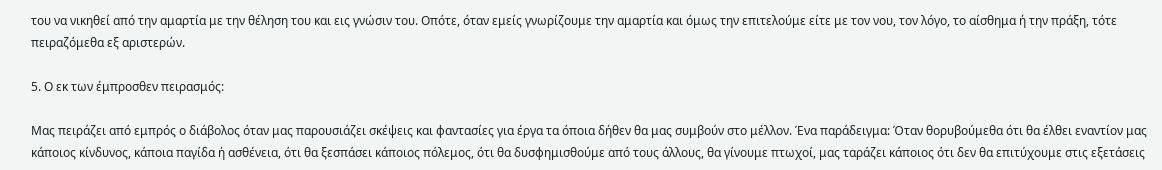του να νικηθεί από την αμαρτία με την θέληση του και εις γνώσιν του. Οπότε, όταν εμείς γνωρίζουμε την αμαρτία και όμως την επιτελούμε είτε με τον νου, τον λόγο, το αίσθημα ή την πράξη, τότε πειραζόμεθα εξ αριστερών.

5. Ο εκ των έμπροσθεν πειρασμός:

Μας πειράζει από εμπρός ο διάβολος όταν μας παρουσιάζει σκέψεις και φαντασίες για έργα τα όποια δήθεν θα μας συμβούν στο μέλλον. Ένα παράδειγμα: Όταν θορυβούμεθα ότι θα έλθει εναντίον μας κάποιος κίνδυνος, κάποια παγίδα ή ασθένεια, ότι θα ξεσπάσει κάποιος πόλεμος, ότι θα δυσφημισθούμε από τους άλλους, θα γίνουμε πτωχοί, μας ταράζει κάποιος ότι δεν θα επιτύχουμε στις εξετάσεις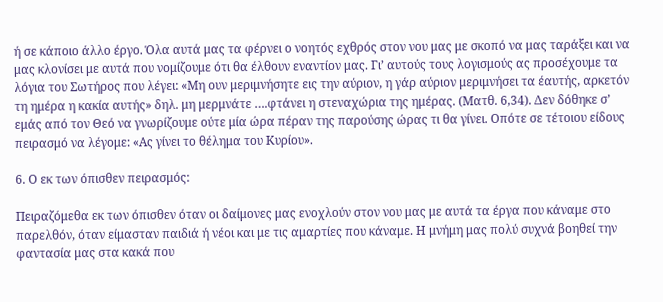ή σε κάποιο άλλο έργο. Όλα αυτά μας τα φέρνει ο νοητός εχθρός στον νου μας με σκοπό να μας ταράξει και να μας κλονίσει με αυτά που νομίζουμε ότι θα έλθουν εναντίον μας. Γι’ αυτούς τους λογισμούς ας προσέχουμε τα λόγια του Σωτήρος που λέγει: «Μη ουν μεριμνήσητε εις την αύριον, η γάρ αύριον μεριμνήσει τα έαυτής, αρκετόν τη ημέρα η κακία αυτής» δηλ. μη μερμνάτε ….φτάνει η στεναχώρια της ημέρας. (Ματθ. 6,34). Δεν δόθηκε σ’ εμάς από τον Θεό να γνωρίζουμε ούτε μία ώρα πέραν της παρούσης ώρας τι θα γίνει. Οπότε σε τέτοιου είδους πειρασμό να λέγομε: «Ας γίνει το θέλημα του Κυρίου».

6. Ο εκ των όπισθεν πειρασμός:

Πειραζόμεθα εκ των όπισθεν όταν οι δαίμονες μας ενοχλούν στον νου μας με αυτά τα έργα που κάναμε στο παρελθόν, όταν είμασταν παιδιά ή νέοι και με τις αμαρτίες που κάναμε. Η μνήμη μας πολύ συχνά βοηθεί την φαντασία μας στα κακά που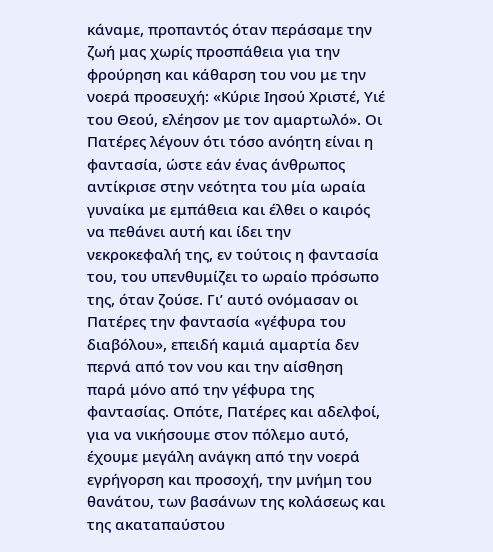κάναμε, προπαντός όταν περάσαμε την ζωή μας χωρίς προσπάθεια για την φρούρηση και κάθαρση του νου με την νοερά προσευχή: «Κύριε Ιησού Χριστέ, Υιέ του Θεού, ελέησον με τον αμαρτωλό». Οι Πατέρες λέγουν ότι τόσο ανόητη είναι η φαντασία, ώστε εάν ένας άνθρωπος αντίκρισε στην νεότητα του μία ωραία γυναίκα με εμπάθεια και έλθει ο καιρός να πεθάνει αυτή και ίδει την νεκροκεφαλή της, εν τούτοις η φαντασία του, του υπενθυμίζει το ωραίο πρόσωπο της, όταν ζούσε. Γι’ αυτό ονόμασαν οι Πατέρες την φαντασία «γέφυρα του διαβόλου», επειδή καμιά αμαρτία δεν περνά από τον νου και την αίσθηση παρά μόνο από την γέφυρα της φαντασίας. Οπότε, Πατέρες και αδελφοί, για να νικήσουμε στον πόλεμο αυτό, έχουμε μεγάλη ανάγκη από την νοερά εγρήγορση και προσοχή, την μνήμη του θανάτου, των βασάνων της κολάσεως και της ακαταπαύστου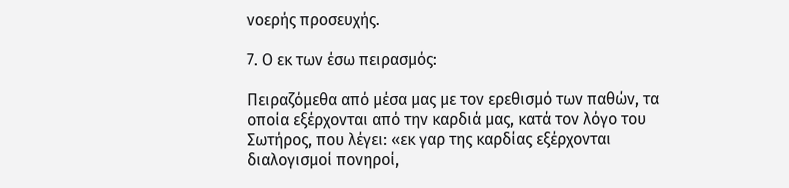νοερής προσευχής.

7. Ο εκ των έσω πειρασμός:

Πειραζόμεθα από μέσα μας με τον ερεθισμό των παθών, τα οποία εξέρχονται από την καρδιά μας, κατά τον λόγο του Σωτήρος, που λέγει: «εκ γαρ της καρδίας εξέρχονται διαλογισμοί πονηροί,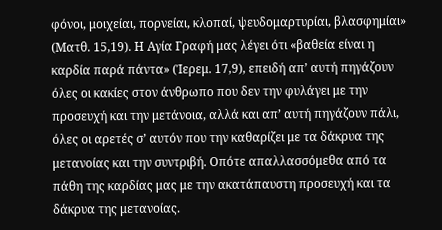φόνοι, μοιχείαι, πορνείαι, κλοπαί, ψευδομαρτυρίαι, βλασφημίαι» (Ματθ. 15,19). Η Αγία Γραφή μας λέγει ότι «βαθεία είναι η καρδία παρά πάντα» (Ίερεμ. 17,9), επειδή απ’ αυτή πηγάζουν όλες οι κακίες στον άνθρωπο που δεν την φυλάγει με την προσευχή και την μετάνοια, αλλά και απ’ αυτή πηγάζουν πάλι, όλες οι αρετές σ’ αυτόν που την καθαρίζει με τα δάκρυα της μετανοίας και την συντριβή. Οπότε απαλλασσόμεθα από τα πάθη της καρδίας μας με την ακατάπαυστη προσευχή και τα δάκρυα της μετανοίας.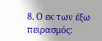8. Ο εκ των έξω πειρασμός: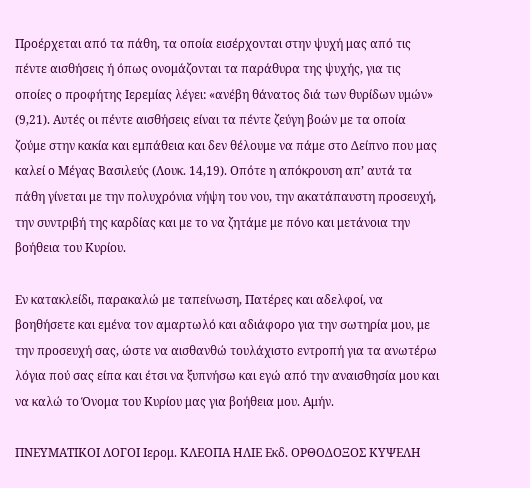Προέρχεται από τα πάθη, τα οποία εισέρχονται στην ψυχή μας από τις πέντε αισθήσεις ή όπως ονομάζονται τα παράθυρα της ψυχής, για τις οποίες ο προφήτης Ιερεμίας λέγει: «ανέβη θάνατος διά των θυρίδων υμών» (9,21). Αυτές οι πέντε αισθήσεις είναι τα πέντε ζεύγη βοών με τα οποία ζούμε στην κακία και εμπάθεια και δεν θέλουμε να πάμε στο Δείπνο που μας καλεί ο Μέγας Βασιλεύς (Λουκ. 14,19). Οπότε η απόκρουση απ’ αυτά τα πάθη γίνεται με την πολυχρόνια νήψη του νου, την ακατάπαυστη προσευχή, την συντριβή της καρδίας και με το να ζητάμε με πόνο και μετάνοια την βοήθεια του Κυρίου.

Εν κατακλείδι, παρακαλώ με ταπείνωση, Πατέρες και αδελφοί, να βοηθήσετε και εμένα τον αμαρτωλό και αδιάφορο για την σωτηρία μου, με την προσευχή σας, ώστε να αισθανθώ τουλάχιστο εντροπή για τα ανωτέρω λόγια πού σας είπα και έτσι να ξυπνήσω και εγώ από την αναισθησία μου και να καλώ το Όνομα του Κυρίου μας για βοήθεια μου. Αμήν.

ΠΝΕΥΜΑΤΙΚΟΙ ΛΟΓΟΙ Ιερομ. ΚΛΕΟΠΑ ΗΛΙΕ Εκδ. ΟΡΘΟΔΟΞΟΣ ΚΥΨΕΛΗ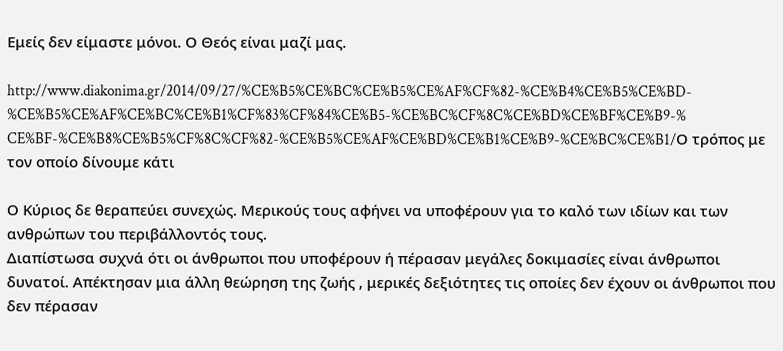Εμείς δεν είμαστε μόνοι. Ο Θεός είναι μαζί μας.

http://www.diakonima.gr/2014/09/27/%CE%B5%CE%BC%CE%B5%CE%AF%CF%82-%CE%B4%CE%B5%CE%BD-%CE%B5%CE%AF%CE%BC%CE%B1%CF%83%CF%84%CE%B5-%CE%BC%CF%8C%CE%BD%CE%BF%CE%B9-%CE%BF-%CE%B8%CE%B5%CF%8C%CF%82-%CE%B5%CE%AF%CE%BD%CE%B1%CE%B9-%CE%BC%CE%B1/Ο τρόπος με τον οποίο δίνουμε κάτι

Ο Κύριος δε θεραπεύει συνεχώς. Μερικούς τους αφήνει να υποφέρουν για το καλό των ιδίων και των ανθρώπων του περιβάλλοντός τους.
Διαπίστωσα συχνά ότι οι άνθρωποι που υποφέρουν ή πέρασαν μεγάλες δοκιμασίες είναι άνθρωποι δυνατοί. Απέκτησαν μια άλλη θεώρηση της ζωής , μερικές δεξιότητες τις οποίες δεν έχουν οι άνθρωποι που δεν πέρασαν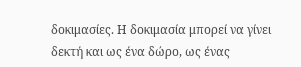δοκιμασίες. Η δοκιμασία μπορεί να γίνει δεκτή και ως ένα δώρο, ως ένας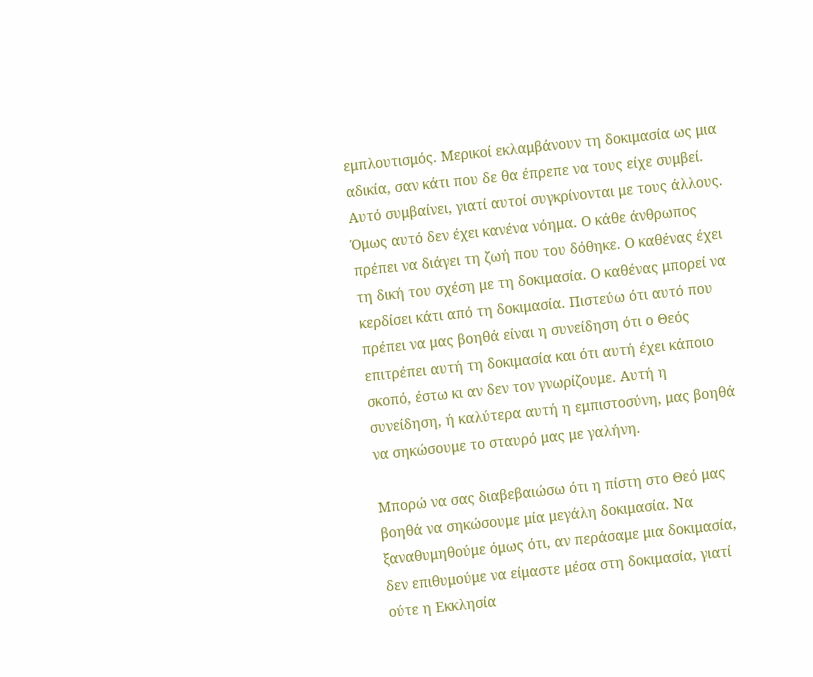εμπλουτισμός. Μερικοί εκλαμβάνουν τη δοκιμασία ως μια αδικία, σαν κάτι που δε θα έπρεπε να τους είχε συμβεί. Αυτό συμβαίνει, γιατί αυτοί συγκρίνονται με τους άλλους. Όμως αυτό δεν έχει κανένα νόημα. Ο κάθε άνθρωπος πρέπει να διάγει τη ζωή που του δόθηκε. Ο καθένας έχει τη δική του σχέση με τη δοκιμασία. Ο καθένας μπορεί να κερδίσει κάτι από τη δοκιμασία. Πιστεύω ότι αυτό που πρέπει να μας βοηθά είναι η συνείδηση ότι ο Θεός επιτρέπει αυτή τη δοκιμασία και ότι αυτή έχει κάποιο σκοπό, έστω κι αν δεν τον γνωρίζουμε. Αυτή η συνείδηση, ή καλύτερα αυτή η εμπιστοσύνη, μας βοηθά να σηκώσουμε το σταυρό μας με γαλήνη.

Μπορώ να σας διαβεβαιώσω ότι η πίστη στο Θεό μας βοηθά να σηκώσουμε μία μεγάλη δοκιμασία. Να ξαναθυμηθούμε όμως ότι, αν περάσαμε μια δοκιμασία, δεν επιθυμούμε να είμαστε μέσα στη δοκιμασία, γιατί ούτε η Εκκλησία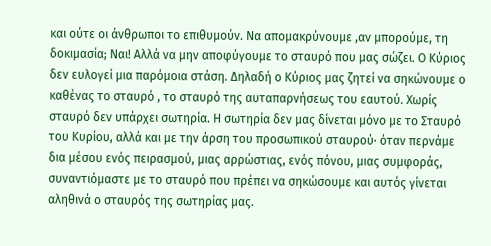και ούτε οι άνθρωποι το επιθυμούν. Να απομακρύνουμε ,αν μπορούμε, τη δοκιμασία; Ναι! Αλλά να μην αποφύγουμε το σταυρό που μας σώζει. Ο Κύριος δεν ευλογεί μια παρόμοια στάση. Δηλαδή ο Κύριος μας ζητεί να σηκώνουμε ο καθένας το σταυρό , το σταυρό της αυταπαρνήσεως του εαυτού. Χωρίς σταυρό δεν υπάρχει σωτηρία. Η σωτηρία δεν μας δίνεται μόνο με το Σταυρό του Κυρίου, αλλά και με την άρση του προσωπικού σταυρού∙ όταν περνάμε δια μέσου ενός πειρασμού, μιας αρρώστιας, ενός πόνου, μιας συμφοράς, συναντιόμαστε με το σταυρό που πρέπει να σηκώσουμε και αυτός γίνεται αληθινά ο σταυρός της σωτηρίας μας.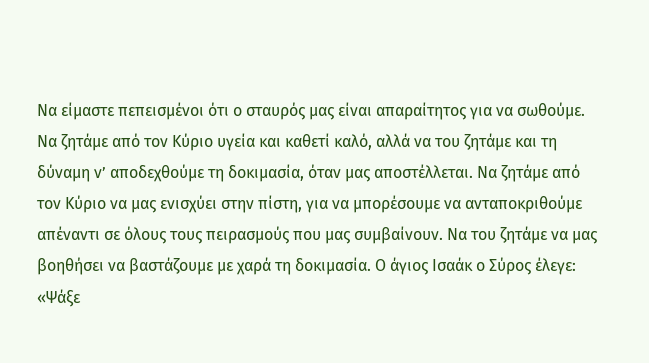Να είμαστε πεπεισμένοι ότι ο σταυρός μας είναι απαραίτητος για να σωθούμε. Να ζητάμε από τον Κύριο υγεία και καθετί καλό, αλλά να του ζητάμε και τη δύναμη ν’ αποδεχθούμε τη δοκιμασία, όταν μας αποστέλλεται. Να ζητάμε από τον Κύριο να μας ενισχύει στην πίστη, για να μπορέσουμε να ανταποκριθούμε απέναντι σε όλους τους πειρασμούς που μας συμβαίνουν. Να του ζητάμε να μας βοηθήσει να βαστάζουμε με χαρά τη δοκιμασία. Ο άγιος Ισαάκ ο Σύρος έλεγε: «Ψάξε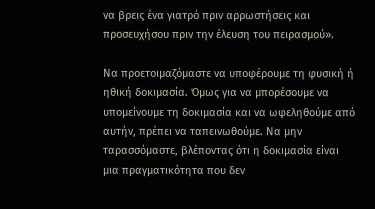να βρεις ένα γιατρό πριν αρρωστήσεις και προσευχήσου πριν την έλευση του πειρασμού».

Να προετοιμαζόμαστε να υποφέρουμε τη φυσική ή ηθική δοκιμασία. Όμως για να μπορέσουμε να υπομείνουμε τη δοκιμασία και να ωφεληθούμε από αυτήν, πρέπει να ταπεινωθούμε. Να μην ταρασσόμαστε, βλέποντας ότι η δοκιμασία είναι μια πραγματικότητα που δεν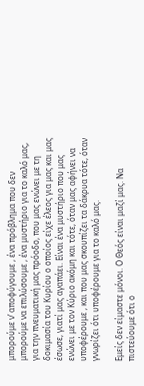μπορούμε ν’ αποφύγουμε , ένα πρόβλημα που δεν μπορούμε να επιλύσουμε , ένα μυστήριο για το καλό μας, για την πνευματική μας πρόοδο, που μας ενώνει με τη δοκιμασία του Κυρίου ο οποίος είχε έλεος για μας και μας έσωσε, γιατί μας αγαπάει. Είναι ένα μυστήριο που μας ενώνει με τον Κύριο ακόμη και τότε, όταν μας αφήνει να υποφέρουμε , και που μας σκουπίζει τα δάκρυα τότε, όταν γνωρίζει ότι υποφέρουμε για το καλό μας.

Εμείς δεν είμαστε μόνοι. Ο Θεός είναι μαζί μας. Να πιστεύουμε ότι ο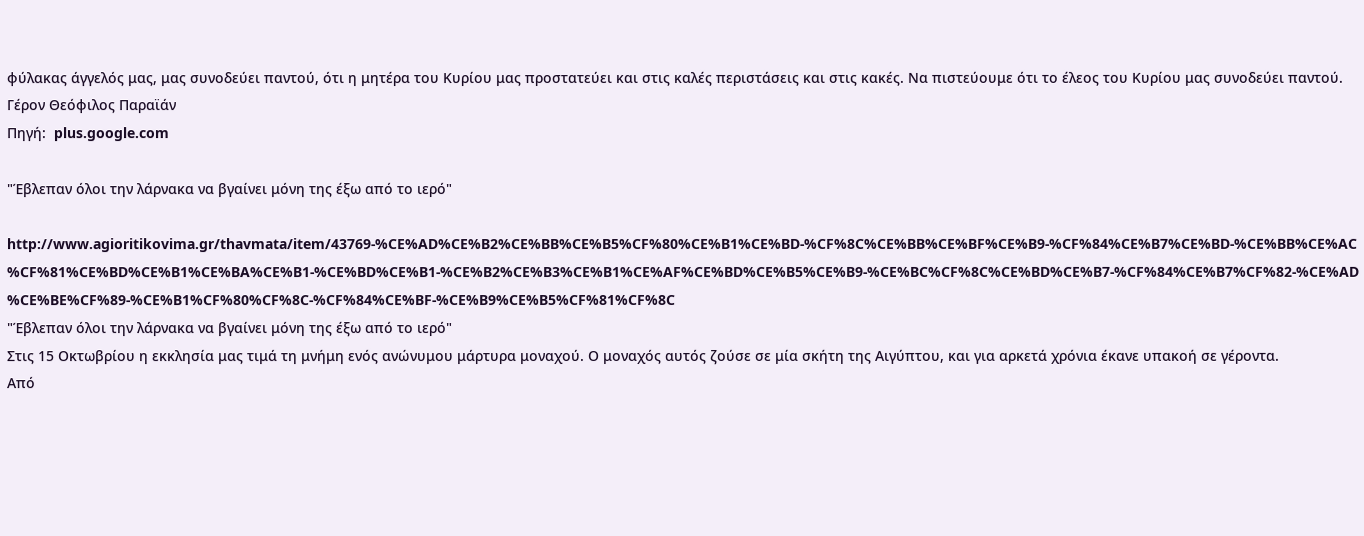φύλακας άγγελός μας, μας συνοδεύει παντού, ότι η μητέρα του Κυρίου μας προστατεύει και στις καλές περιστάσεις και στις κακές. Να πιστεύουμε ότι το έλεος του Κυρίου μας συνοδεύει παντού.
Γέρον Θεόφιλος Παραϊάν
Πηγή:  plus.google.com

"Έβλεπαν όλοι την λάρνακα να βγαίνει μόνη της έξω από το ιερό"

http://www.agioritikovima.gr/thavmata/item/43769-%CE%AD%CE%B2%CE%BB%CE%B5%CF%80%CE%B1%CE%BD-%CF%8C%CE%BB%CE%BF%CE%B9-%CF%84%CE%B7%CE%BD-%CE%BB%CE%AC%CF%81%CE%BD%CE%B1%CE%BA%CE%B1-%CE%BD%CE%B1-%CE%B2%CE%B3%CE%B1%CE%AF%CE%BD%CE%B5%CE%B9-%CE%BC%CF%8C%CE%BD%CE%B7-%CF%84%CE%B7%CF%82-%CE%AD%CE%BE%CF%89-%CE%B1%CF%80%CF%8C-%CF%84%CE%BF-%CE%B9%CE%B5%CF%81%CF%8C
"Έβλεπαν όλοι την λάρνακα να βγαίνει μόνη της έξω από το ιερό"
Στις 15 Οκτωβρίου η εκκλησία μας τιμά τη μνήμη ενός ανώνυμου μάρτυρα μοναχού. Ο μοναχός αυτός ζούσε σε μία σκήτη της Αιγύπτου, και για αρκετά χρόνια έκανε υπακοή σε γέροντα.
Από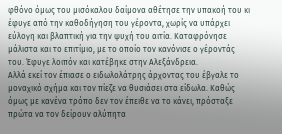φθόνο όμως του μισόκαλου δαίμονα αθέτησε την υπακοή του κι έφυγε από την καθοδήγηση του γέροντα, χωρίς να υπάρχει εύλογη και βλαπτική για την ψυχή του αιτία. Καταφρόνησε μάλιστα και το επιτίμιο, με το οποίο τον κανόνισε ο γέροντάς του. Έφυγε λοιπόν και κατέβηκε στην Αλεξάνδρεια.
Αλλά εκεί τον έπιασε ο ειδωλολάτρης άρχοντας του έβγαλε το μοναχικό σχήμα και τον πίεζε να θυσιάσει στα είδωλα. Καθώς όμως με κανένα τρόπο δεν τον έπειθε να το κάνει, πρόσταξε πρώτα να τον δείρουν αλύπητα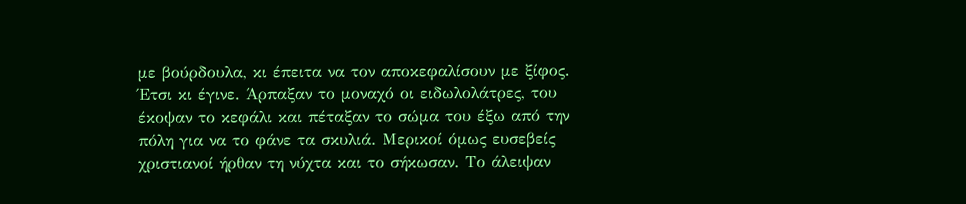με βούρδουλα, κι έπειτα να τον αποκεφαλίσουν με ξίφος. Έτσι κι έγινε. Άρπαξαν το μοναχό οι ειδωλολάτρες, του έκοψαν το κεφάλι και πέταξαν το σώμα του έξω από την πόλη για να το φάνε τα σκυλιά. Μερικοί όμως ευσεβείς χριστιανοί ήρθαν τη νύχτα και το σήκωσαν. Το άλειψαν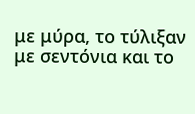με μύρα, το τύλιξαν με σεντόνια και το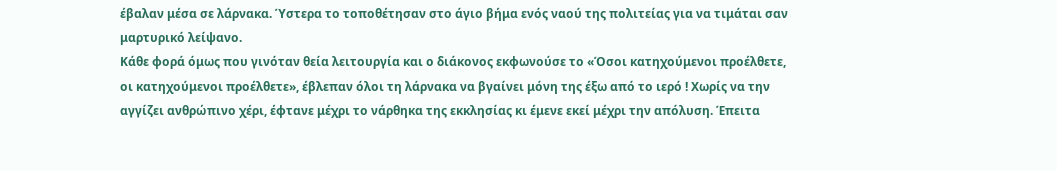έβαλαν μέσα σε λάρνακα. Ύστερα το τοποθέτησαν στο άγιο βήμα ενός ναού της πολιτείας για να τιμάται σαν μαρτυρικό λείψανο.
Κάθε φορά όμως που γινόταν θεία λειτουργία και ο διάκονος εκφωνούσε το «Όσοι κατηχούμενοι προέλθετε, οι κατηχούμενοι προέλθετε», έβλεπαν όλοι τη λάρνακα να βγαίνει μόνη της έξω από το ιερό ! Χωρίς να την αγγίζει ανθρώπινο χέρι, έφτανε μέχρι το νάρθηκα της εκκλησίας κι έμενε εκεί μέχρι την απόλυση. Έπειτα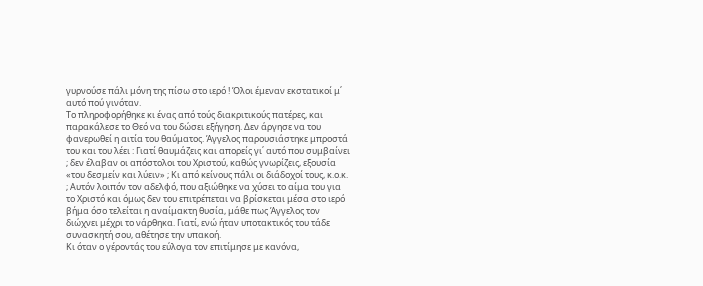γυρνούσε πάλι μόνη της πίσω στο ιερό ! Όλοι έμεναν εκστατικοί μ΄ αυτό πού γινόταν.
Το πληροφορήθηκε κι ένας από τούς διακριτικούς πατέρες, και παρακάλεσε το Θεό να του δώσει εξήγηση. Δεν άργησε να του φανερωθεί η αιτία του θαύματος. Άγγελος παρουσιάστηκε μπροστά του και του λέει : Γιατί θαυμάζεις και απορείς γι΄ αυτό που συμβαίνει ; δεν έλαβαν οι απόστολοι του Χριστού, καθώς γνωρίζεις, εξουσία «του δεσμείν και λύειν» ; Κι από κείνους πάλι οι διάδοχοί τους, κ.ο.κ. ; Αυτόν λοιπόν τον αδελφό, που αξιώθηκε να χύσει το αίμα του για το Χριστό και όμως δεν του επιτρέπεται να βρίσκεται μέσα στο ιερό βήμα όσο τελείται η αναίμακτη θυσία, μάθε πως Άγγελος τον διώχνει μέχρι το νάρθηκα. Γιατί, ενώ ήταν υποτακτικός του τάδε συνασκητή σου, αθέτησε την υπακοή.
Κι όταν ο γέροντάς του εύλογα τον επιτίμησε με κανόνα,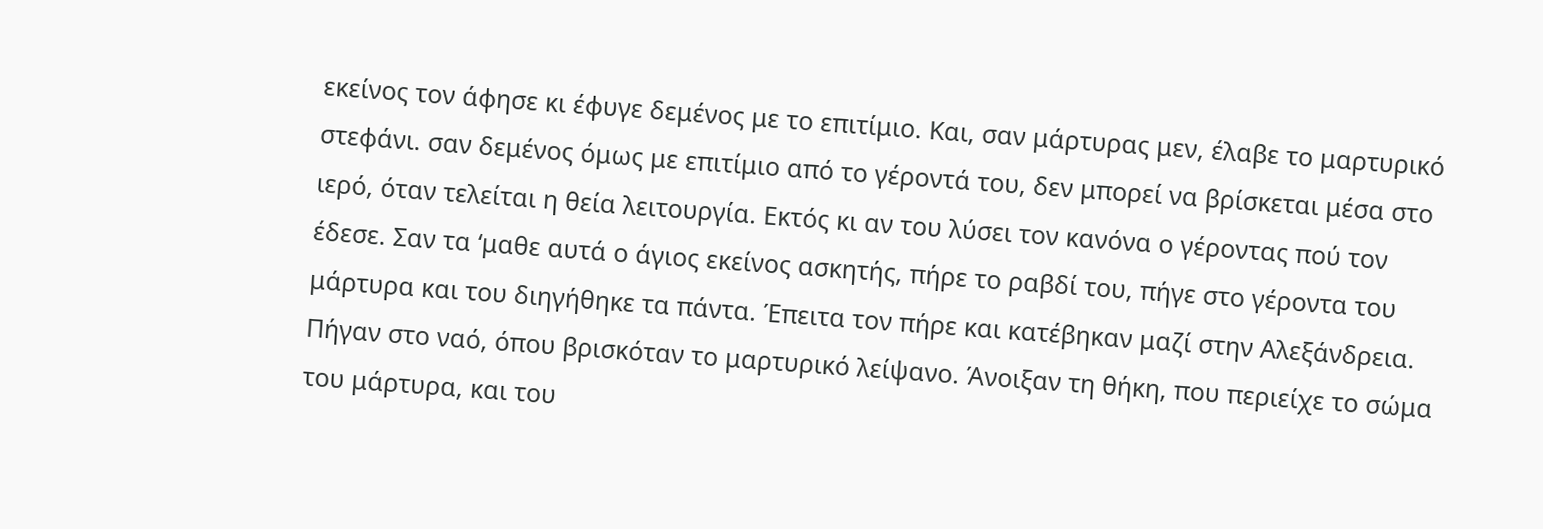εκείνος τον άφησε κι έφυγε δεμένος με το επιτίμιο. Και, σαν μάρτυρας μεν, έλαβε το μαρτυρικό στεφάνι. σαν δεμένος όμως με επιτίμιο από το γέροντά του, δεν μπορεί να βρίσκεται μέσα στο ιερό, όταν τελείται η θεία λειτουργία. Εκτός κι αν του λύσει τον κανόνα ο γέροντας πού τον έδεσε. Σαν τα ‘μαθε αυτά ο άγιος εκείνος ασκητής, πήρε το ραβδί του, πήγε στο γέροντα του μάρτυρα και του διηγήθηκε τα πάντα. Έπειτα τον πήρε και κατέβηκαν μαζί στην Αλεξάνδρεια. Πήγαν στο ναό, όπου βρισκόταν το μαρτυρικό λείψανο. Άνοιξαν τη θήκη, που περιείχε το σώμα του μάρτυρα, και του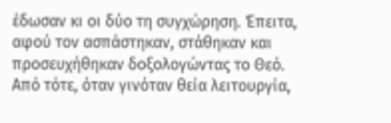έδωσαν κι οι δύο τη συγχώρηση. Έπειτα, αφού τον ασπάστηκαν, στάθηκαν και προσευχήθηκαν δοξολογώντας το Θεό.
Από τότε, όταν γινόταν θεία λειτουργία,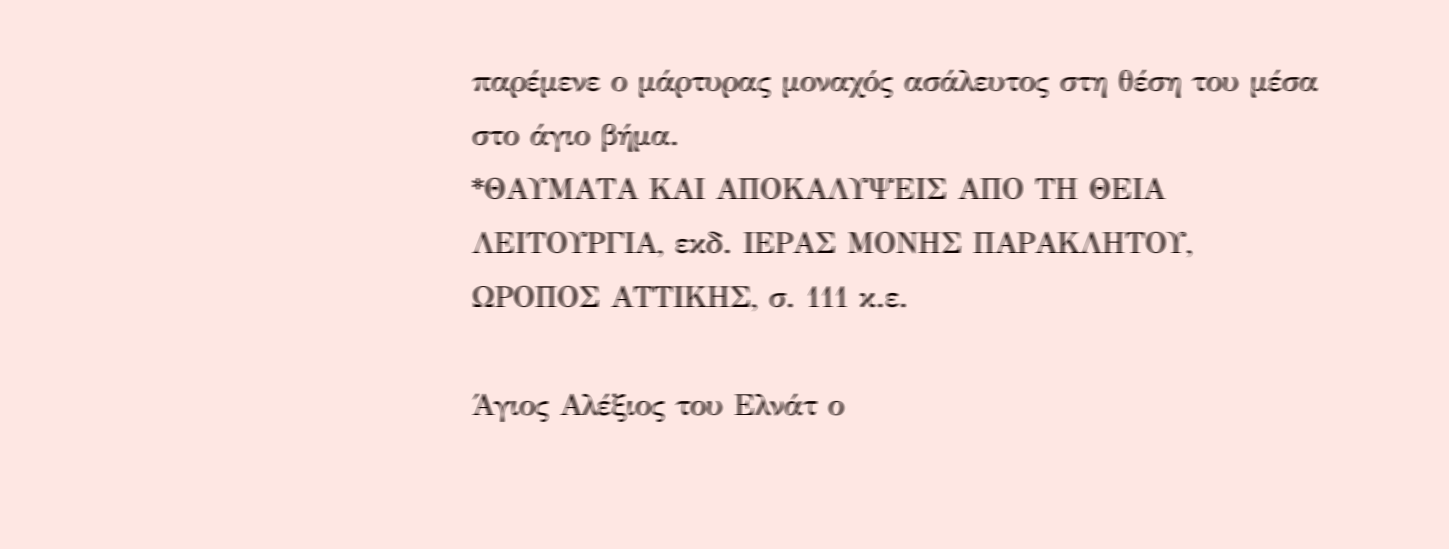παρέμενε ο μάρτυρας μοναχός ασάλευτος στη θέση του μέσα στο άγιο βήμα.
*ΘΑΥΜΑΤΑ ΚΑΙ ΑΠΟΚΑΛΥΨΕΙΣ ΑΠΟ ΤΗ ΘΕΙΑ ΛΕΙΤΟΥΡΓΙΑ, εκδ. ΙΕΡΑΣ ΜΟΝΗΣ ΠΑΡΑΚΛΗΤΟΥ, ΩΡΟΠΟΣ ΑΤΤΙΚΗΣ, σ. 111 κ.ε.

Άγιος Αλέξιος του Ελνάτ ο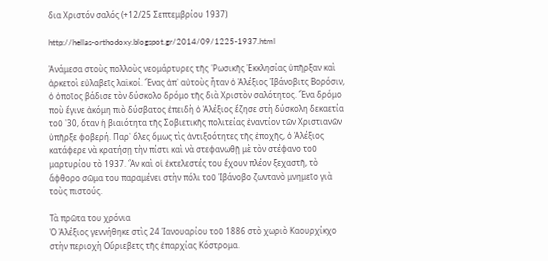δια Χριστόν σαλός (+12/25 Σεπτεμβρίου 1937)

http://hellas-orthodoxy.blogspot.gr/2014/09/1225-1937.html

Ἀνάμεσα στοὺς πολλοὺς νεομάρτυρες τῆς ῾Ρωσικῆς Ἐκκλησίας ὑπῆρξαν καὶ ἀρκετοὶ εὐλαβεῖς λαϊκοί. Ἕνας ἀπ᾿ αὐτοὺς ἦταν ὁ Ἀλέξιος Ἰβάνοβιτς Βορόσιν, ὁ ὁποῖος βάδισε τὸν δύσκολο δρόμο τῆς διὰ Χριστὸν σαλότητος. Ἕνα δρόμο ποὺ ἔγινε ἀκόμη πιὸ δύσβατος ἐπειδὴ ὁ Ἀλέξιος ἔζησε στὴ δύσκολη δεκαετία τοῦ ᾿30, ὅταν ἡ βιαιότητα τῆς Σοβιετικῆς πολιτείας ἐναντίον τῶν Χριστιανῶν ὑπῆρξε φοβερή. Παρ᾿ ὅλες ὅμως τὶς ἀντιξοότητες τῆς ἐποχῆς, ὁ Ἀλέξιος κατάφερε νὰ κρατήσῃ τὴν πίστι καὶ νὰ στεφανωθῇ μὲ τὸν στέφανο τοῡ μαρτυρίου τὸ 1937. Ἂν καὶ οἱ ἐκτελεστές του ἔχουν πλέον ξεχαστῆ, τὸ ἄφθορο σῶμα του παραμένει στὴν πόλι τοῦ Ἰβάνοβο ζωντανὸ μνημεῖο γιὰ τοὺς πιστούς.

Τὰ πρῶτα του χρόνια
Ὁ Ἀλέξιος γεννήθηκε στὶς 24 Ἰανουαρίου τοῦ 1886 στὸ χωριὸ Καουρχίκχο στὴν περιοχὴ Οὔριεβετς τῆς ἐπαρχίας Κόστρομα.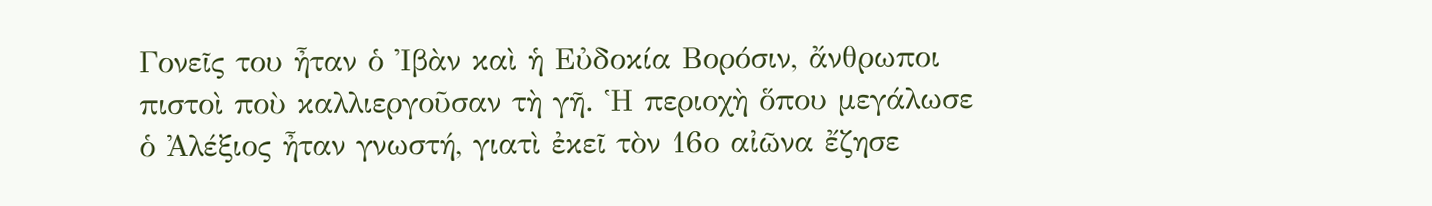Γονεῖς του ἦταν ὁ Ἰβὰν καὶ ἡ Εὐδοκία Βορόσιν, ἄνθρωποι πιστοὶ ποὺ καλλιεργοῦσαν τὴ γῆ. Ἡ περιοχὴ ὅπου μεγάλωσε ὁ Ἀλέξιος ἦταν γνωστή, γιατὶ ἐκεῖ τὸν 16ο αἰῶνα ἔζησε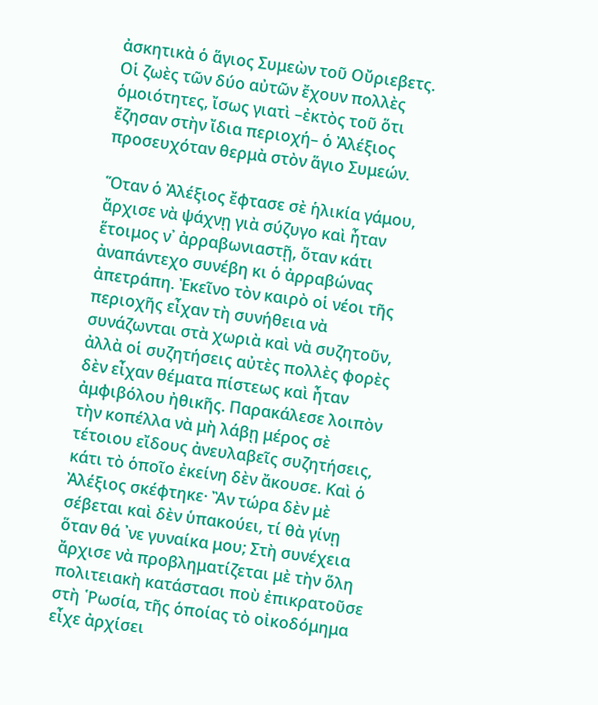ἀσκητικὰ ὁ ἅγιος Συμεὼν τοῦ Οὔριεβετς. Οἱ ζωὲς τῶν δύο αὐτῶν ἔχουν πολλὲς ὁμοιότητες, ἴσως γιατὶ –ἐκτὸς τοῦ ὅτι ἔζησαν στὴν ἴδια περιοχή– ὁ Ἀλέξιος προσευχόταν θερμὰ στὸν ἅγιο Συμεών.

Ὅταν ὁ Ἀλέξιος ἔφτασε σὲ ἡλικία γάμου, ἄρχισε νὰ ψάχνῃ γιὰ σύζυγο καὶ ἦταν ἕτοιμος ν᾿ ἀρραβωνιαστῇ, ὅταν κάτι ἀναπάντεχο συνέβη κι ὁ ἀρραβώνας ἀπετράπη. Ἐκεῖνο τὸν καιρὸ οἱ νέοι τῆς περιοχῆς εἶχαν τὴ συνήθεια νὰ συνάζωνται στὰ χωριὰ καὶ νὰ συζητοῦν, ἀλλὰ οἱ συζητήσεις αὐτὲς πολλὲς φορὲς δὲν εἶχαν θέματα πίστεως καὶ ἦταν ἀμφιβόλου ἠθικῆς. Παρακάλεσε λοιπὸν τὴν κοπέλλα νὰ μὴ λάβῃ μέρος σὲ τέτοιου εἴδους ἀνευλαβεῖς συζητήσεις, κάτι τὸ ὁποῖο ἐκείνη δὲν ἄκουσε. Καὶ ὁ Ἀλέξιος σκέφτηκε· Ἂν τώρα δὲν μὲ σέβεται καὶ δὲν ὑπακούει, τί θὰ γίνῃ ὅταν θά ᾿νε γυναίκα μου; Στὴ συνέχεια ἄρχισε νὰ προβληματίζεται μὲ τὴν ὅλη πολιτειακὴ κατάστασι ποὺ ἐπικρατοῦσε στὴ ῾Ρωσία, τῆς ὁποίας τὸ οἰκοδόμημα εἶχε ἀρχίσει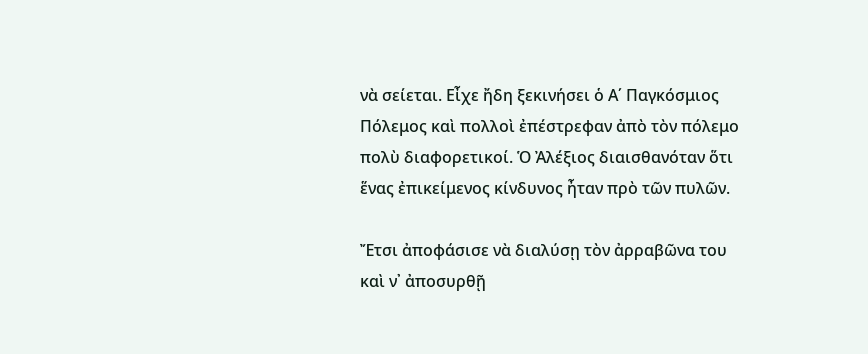νὰ σείεται. Εἶχε ἤδη ξεκινήσει ὁ Α΄ Παγκόσμιος Πόλεμος καὶ πολλοὶ ἐπέστρεφαν ἀπὸ τὸν πόλεμο πολὺ διαφορετικοί. Ὁ Ἀλέξιος διαισθανόταν ὅτι ἕνας ἐπικείμενος κίνδυνος ἦταν πρὸ τῶν πυλῶν.

Ἔτσι ἀποφάσισε νὰ διαλύσῃ τὸν ἀρραβῶνα του καὶ ν᾿ ἀποσυρθῇ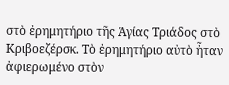στὸ ἐρημητήριο τῆς Ἁγίας Τριάδος στὸ Κριβοεζέρσκ. Τὸ ἐρημητήριο αὐτὸ ἦταν ἀφιερωμένο στὸν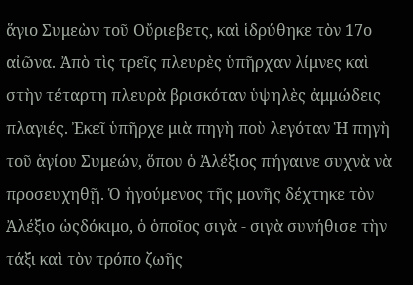ἅγιο Συμεὼν τοῦ Οὔριεβετς, καὶ ἱδρύθηκε τὸν 17ο αἰῶνα. Ἀπὸ τὶς τρεῖς πλευρὲς ὑπῆρχαν λίμνες καὶ στὴν τέταρτη πλευρὰ βρισκόταν ὑψηλὲς ἀμμώδεις πλαγιές. Ἐκεῖ ὑπῆρχε μιὰ πηγὴ ποὺ λεγόταν Ἡ πηγὴ τοῦ ἁγίου Συμεών, ὅπου ὁ Ἀλέξιος πήγαινε συχνὰ νὰ προσευχηθῇ. Ὁ ἡγούμενος τῆς μονῆς δέχτηκε τὸν Ἀλέξιο ὡςδόκιμο, ὁ ὁποῖος σιγὰ - σιγὰ συνήθισε τὴν τάξι καὶ τὸν τρόπο ζωῆς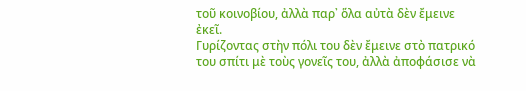τοῦ κοινοβίου, ἀλλὰ παρ᾿ ὅλα αὐτὰ δὲν ἔμεινε ἐκεῖ.
Γυρίζοντας στὴν πόλι του δὲν ἔμεινε στὸ πατρικό του σπίτι μὲ τοὺς γονεῖς του, ἀλλὰ ἀποφάσισε νὰ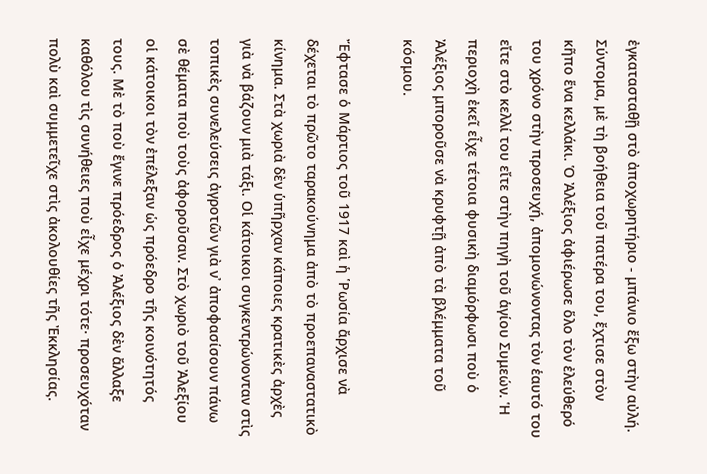ἐγκατασταθῇ στὸ ἀποχωρητήριο - μπάνιο ἔξω στὴν αὐλή. Σύντομα, μὲ τὴ βοήθεια τοῦ πατέρα του, ἔχτισε στὸν κῆπο ἕνα κελλάκι. Ὁ Ἀλέξιος ἀφιέρωσε ὅλο τὸν ἐλεύθερό του χρόνο στὴν προσευχή, ἀπομονώνοντας τὸν ἑαυτό του εἴτε στὸ κελλί του εἴτε στὴν πηγὴ τοῦ ἁγίου Συμεών. Ἡ περιοχὴ ἐκεῖ εἶχε τέτοια φυσικὴ διαμόρφωσι ποὺ ὁ Ἀλέξιος μποροῦσε νὰ κρυφτῇ ἀπὸ τὰ βλέμματα τοῦ κόσμου.

Ἔφτασε ὁ Μάρτιος τοῦ 1917 καὶ ἡ ῾Ρωσία ἄρχισε νὰ δέχεται τὸ πρῶτο ταρακούνημα ἀπὸ τὸ προεπαναστατικὸ κίνημα. Στὰ χωριὰ δὲν ὑπῆρχαν κάποιες κρατικὲς ἀρχὲς γιὰ νὰ βάζουν μιὰ τάξι. Οἱ κάτοικοι συγκεντρώνονταν στὶς τοπικὲς συνελεύσεις ἀγροτῶν γιὰ ν᾿ ἀποφασίσουν πάνω σὲ θέματα ποὺ τοὺς ἀφοροῦσαν. Στὸ χωριὸ τοῦ Ἀλεξίου οἱ κάτοικοι τὸν ἐπέλεξαν ὡς πρόεδρο τῆς κοινότητός τους. Μὲ τὸ ποὺ ἔγινε πρόεδρος ὁ Ἀλέξιος δὲν ἄλλαξε καθόλου τὶς συνήθειες ποὺ εἶχε μέχρι τότε· προσευχόταν πολὺ καὶ συμμετεῖχε στὶς ἀκολουθίες τῆς Ἐκκλησίας.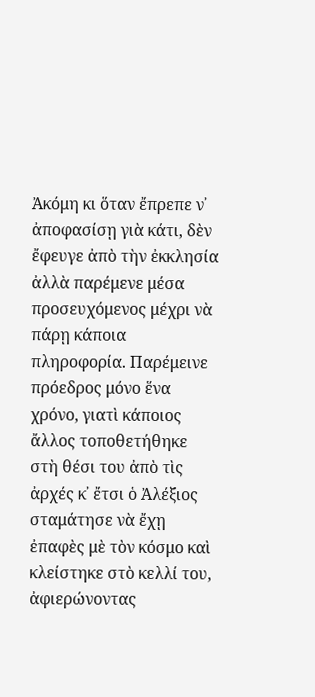Ἀκόμη κι ὅταν ἔπρεπε ν᾿ ἀποφασίσῃ γιὰ κάτι, δὲν ἔφευγε ἀπὸ τὴν ἐκκλησία ἀλλὰ παρέμενε μέσα προσευχόμενος μέχρι νὰ πάρῃ κάποια πληροφορία. Παρέμεινε πρόεδρος μόνο ἕνα χρόνο, γιατὶ κάποιος ἄλλος τοποθετήθηκε στὴ θέσι του ἀπὸ τὶς ἀρχές κ᾽ ἔτσι ὁ Ἀλέξιος σταμάτησε νὰ ἔχῃ ἐπαφὲς μὲ τὸν κόσμο καὶ κλείστηκε στὸ κελλί του, ἀφιερώνοντας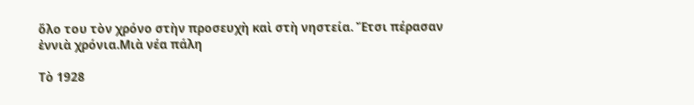ὅλο του τὸν χρόνο στὴν προσευχὴ καὶ στὴ νηστεία. Ἔτσι πέρασαν ἐννιὰ χρόνια.Μιὰ νέα πάλη

Τὸ 1928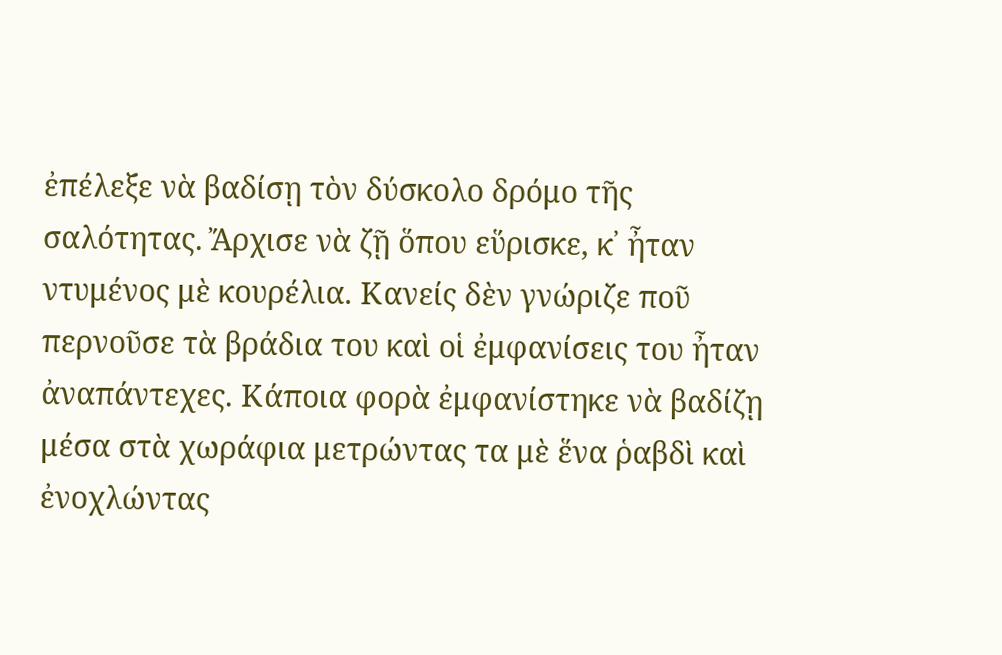ἐπέλεξε νὰ βαδίσῃ τὸν δύσκολο δρόμο τῆς σαλότητας. Ἄρχισε νὰ ζῇ ὅπου εὕρισκε, κ᾽ ἦταν ντυμένος μὲ κουρέλια. Κανείς δὲν γνώριζε ποῦ περνοῦσε τὰ βράδια του καὶ οἱ ἐμφανίσεις του ἦταν ἀναπάντεχες. Κάποια φορὰ ἐμφανίστηκε νὰ βαδίζῃ μέσα στὰ χωράφια μετρώντας τα μὲ ἕνα ῥαβδὶ καὶ ἐνοχλώντας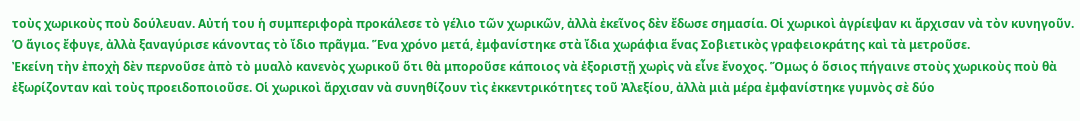τοὺς χωρικοὺς ποὺ δούλευαν. Αὐτή του ἡ συμπεριφορὰ προκάλεσε τὸ γέλιο τῶν χωρικῶν, ἀλλὰ ἐκεῖνος δὲν ἔδωσε σημασία. Οἱ χωρικοὶ ἀγρίεψαν κι ἄρχισαν νὰ τὸν κυνηγοῦν. Ὁ ἅγιος ἔφυγε, ἀλλὰ ξαναγύρισε κάνοντας τὸ ἴδιο πρᾶγμα. Ἕνα χρόνο μετά, ἐμφανίστηκε στὰ ἴδια χωράφια ἕνας Σοβιετικὸς γραφειοκράτης καὶ τὰ μετροῦσε.
Ἐκείνη τὴν ἐποχὴ δὲν περνοῦσε ἀπὸ τὸ μυαλὸ κανενὸς χωρικοῦ ὅτι θὰ μποροῦσε κάποιος νὰ ἐξοριστῇ χωρὶς νὰ εἶνε ἔνοχος. Ὅμως ὁ ὅσιος πήγαινε στοὺς χωρικοὺς ποὺ θὰ ἐξωρίζονταν καὶ τοὺς προειδοποιοῦσε. Οἱ χωρικοὶ ἄρχισαν νὰ συνηθίζουν τὶς ἐκκεντρικότητες τοῦ Ἀλεξίου, ἀλλὰ μιὰ μέρα ἐμφανίστηκε γυμνὸς σὲ δύο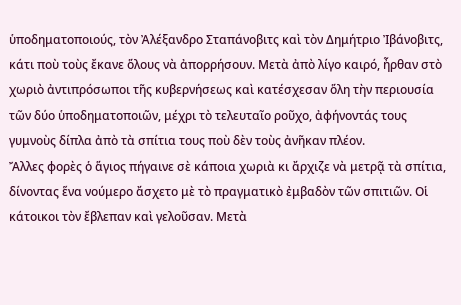ὑποδηματοποιούς, τὸν Ἀλέξανδρο Σταπάνοβιτς καὶ τὸν Δημήτριο Ἰβάνοβιτς, κάτι ποὺ τοὺς ἔκανε ὅλους νὰ ἀπορρήσουν. Μετὰ ἀπὸ λίγο καιρό, ἦρθαν στὸ χωριὸ ἀντιπρόσωποι τῆς κυβερνήσεως καὶ κατέσχεσαν ὅλη τὴν περιουσία τῶν δύο ὑποδηματοποιῶν, μέχρι τὸ τελευταῖο ροῦχο, ἀφήνοντάς τους γυμνοὺς δίπλα ἀπὸ τὰ σπίτια τους ποὺ δὲν τοὺς ἀνῆκαν πλέον.
Ἄλλες φορὲς ὁ ἅγιος πήγαινε σὲ κάποια χωριὰ κι ἄρχιζε νὰ μετρᾷ τὰ σπίτια, δίνοντας ἕνα νούμερο ἄσχετο μὲ τὸ πραγματικὸ ἐμβαδὸν τῶν σπιτιῶν. Οἱ κάτοικοι τὸν ἔβλεπαν καὶ γελοῦσαν. Μετὰ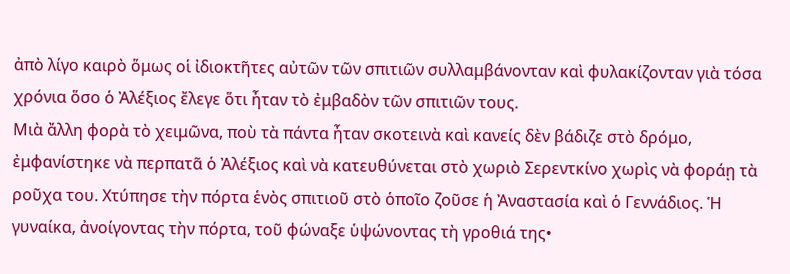ἀπὸ λίγο καιρὸ ὅμως οἱ ἰδιοκτῆτες αὐτῶν τῶν σπιτιῶν συλλαμβάνονταν καὶ φυλακίζονταν γιὰ τόσα χρόνια ὅσο ὁ Ἀλέξιος ἔλεγε ὅτι ἦταν τὸ ἐμβαδὸν τῶν σπιτιῶν τους.
Μιὰ ἄλλη φορὰ τὸ χειμῶνα, ποὺ τὰ πάντα ἦταν σκοτεινὰ καὶ κανείς δὲν βάδιζε στὸ δρόμο, ἐμφανίστηκε νὰ περπατᾶ ὁ Ἀλέξιος καὶ νὰ κατευθύνεται στὸ χωριὸ Σερεντκίνο χωρὶς νὰ φοράῃ τὰ ροῦχα του. Χτύπησε τὴν πόρτα ἑνὸς σπιτιοῦ στὸ ὁποῖο ζοῦσε ἡ Ἀναστασία καὶ ὁ Γεννάδιος. Ἡ γυναίκα, ἀνοίγοντας τὴν πόρτα, τοῦ φώναξε ὑψώνοντας τὴ γροθιά της•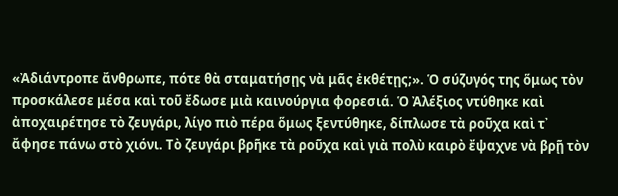«Ἀδιάντροπε ἄνθρωπε, πότε θὰ σταματήσῃς νὰ μᾶς ἐκθέτῃς;». Ὁ σύζυγός της ὅμως τὸν προσκάλεσε μέσα καὶ τοῦ ἔδωσε μιὰ καινούργια φορεσιά. Ὁ Ἀλέξιος ντύθηκε καὶ ἀποχαιρέτησε τὸ ζευγάρι, λίγο πιὸ πέρα ὅμως ξεντύθηκε, δίπλωσε τὰ ροῦχα καὶ τ᾿ ἄφησε πάνω στὸ χιόνι. Τὸ ζευγάρι βρῆκε τὰ ροῦχα καὶ γιὰ πολὺ καιρὸ ἔψαχνε νὰ βρῇ τὸν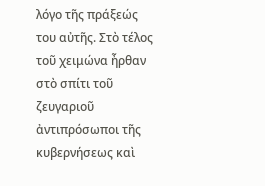λόγο τῆς πράξεώς του αὐτῆς. Στὸ τέλος τοῦ χειμώνα ἦρθαν στὸ σπίτι τοῦ ζευγαριοῦ ἀντιπρόσωποι τῆς κυβερνήσεως καὶ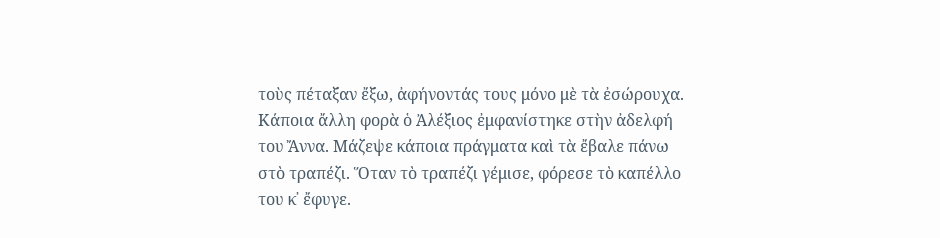τοὺς πέταξαν ἔξω, ἀφήνοντάς τους μόνο μὲ τὰ ἐσώρουχα.
Κάποια ἄλλη φορὰ ὁ Ἀλέξιος ἐμφανίστηκε στὴν ἀδελφή του Ἄννα. Μάζεψε κάποια πράγματα καὶ τὰ ἔβαλε πάνω στὸ τραπέζι. Ὅταν τὸ τραπέζι γέμισε, φόρεσε τὸ καπέλλο του κ᾽ ἔφυγε.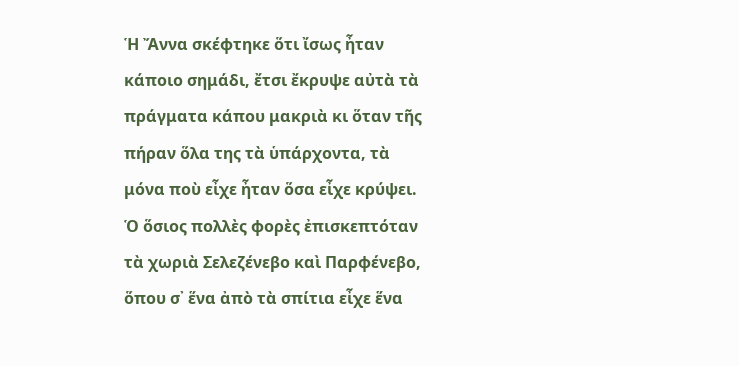Ἡ Ἄννα σκέφτηκε ὅτι ἴσως ἦταν κάποιο σημάδι, ἔτσι ἔκρυψε αὐτὰ τὰ πράγματα κάπου μακριὰ κι ὅταν τῆς πήραν ὅλα της τὰ ὑπάρχοντα, τὰ μόνα ποὺ εἶχε ἦταν ὅσα εἶχε κρύψει.
Ὁ ὅσιος πολλὲς φορὲς ἐπισκεπτόταν τὰ χωριὰ Σελεζένεβο καὶ Παρφένεβο, ὅπου σ᾿ ἕνα ἀπὸ τὰ σπίτια εἶχε ἕνα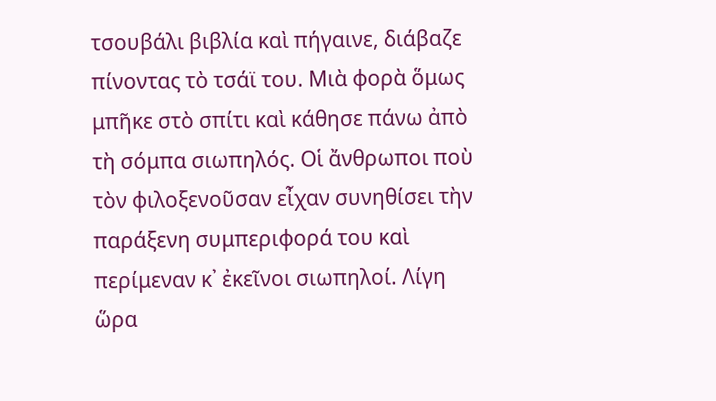τσουβάλι βιβλία καὶ πήγαινε, διάβαζε πίνοντας τὸ τσάϊ του. Μιὰ φορὰ ὅμως μπῆκε στὸ σπίτι καὶ κάθησε πάνω ἀπὸ τὴ σόμπα σιωπηλός. Οἱ ἄνθρωποι ποὺ τὸν φιλοξενοῦσαν εἶχαν συνηθίσει τὴν παράξενη συμπεριφορά του καὶ περίμεναν κ᾽ ἐκεῖνοι σιωπηλοί. Λίγη ὥρα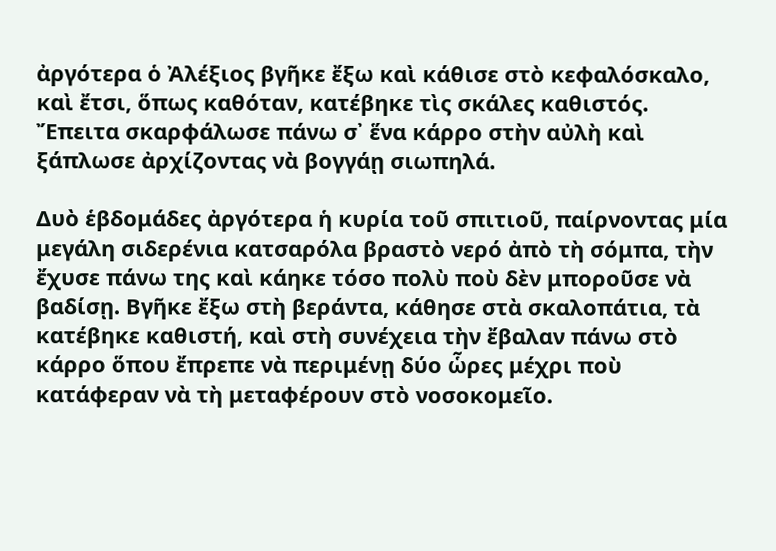ἀργότερα ὁ Ἀλέξιος βγῆκε ἔξω καὶ κάθισε στὸ κεφαλόσκαλο, καὶ ἔτσι, ὅπως καθόταν, κατέβηκε τὶς σκάλες καθιστός. Ἔπειτα σκαρφάλωσε πάνω σ᾿ ἕνα κάρρο στὴν αὐλὴ καὶ ξάπλωσε ἀρχίζοντας νὰ βογγάῃ σιωπηλά.

Δυὸ ἑβδομάδες ἀργότερα ἡ κυρία τοῦ σπιτιοῦ, παίρνοντας μία μεγάλη σιδερένια κατσαρόλα βραστὸ νερό ἀπὸ τὴ σόμπα, τὴν ἔχυσε πάνω της καὶ κάηκε τόσο πολὺ ποὺ δὲν μποροῦσε νὰ βαδίσῃ. Βγῆκε ἔξω στὴ βεράντα, κάθησε στὰ σκαλοπάτια, τὰ κατέβηκε καθιστή, καὶ στὴ συνέχεια τὴν ἔβαλαν πάνω στὸ κάρρο ὅπου ἔπρεπε νὰ περιμένῃ δύο ὧρες μέχρι ποὺ κατάφεραν νὰ τὴ μεταφέρουν στὸ νοσοκομεῖο.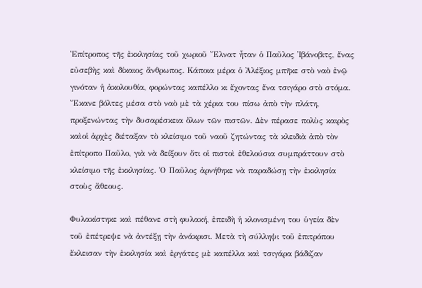Ἐπίτροπος τῆς ἐκκλησίας τοῦ χωριοῦ Ἔλνατ ἦταν ὁ Παῦλος Ἰβάνοβιτς, ἕνας εὐσεβὴς καὶ δίκαιος ἄνθρωπος. Κάποια μέρα ὁ Ἀλέξιος μπῆκε στὸ ναὸ ἐνῷ γινόταν ἡ ἀκολουθία, φορώντας καπέλλο κι ἔχοντας ἕνα τσιγάρο στὸ στόμα. Ἔκανε βόλτες μέσα στὸ ναὸ μὲ τὰ χέρια του πίσω ἀπὸ τὴν πλάτη, προξενώντας τὴν δυσαρέσκεια ὅλων τῶν πιστῶν. Δὲν πέρασε πολὺς καιρὸς καὶοἱ ἀρχὲς διέταξαν τὸ κλείσιμο τοῦ ναοῦ ζητώντας τὰ κλειδιὰ ἀπὸ τὸν ἐπίτροπο Παῦλο, γιὰ νὰ δείξουν ὅτι οἱ πιστοὶ ἐθελούσια συμπράττουν στὸ κλείσιμο τῆς ἐκκλησίας. Ὁ Παῦλος ἀρνήθηκε νὰ παραδώσῃ τὴν ἐκκλησία στοὺς ἄθεους.

Φυλακίστηκε καὶ πέθανε στὴ φυλακή, ἐπειδὴ ἡ κλονισμένη του ὑγεία δὲν τοῦ ἐπέτρεψε νὰ ἀντέξῃ τὴν ἀνάκρισι. Μετὰ τὴ σύλληψι τοῦ ἐπιτρόπου ἔκλεισαν τὴν ἐκκλησία καὶ ἐργάτες μὲ καπέλλα καὶ τσιγάρα βάδιζαν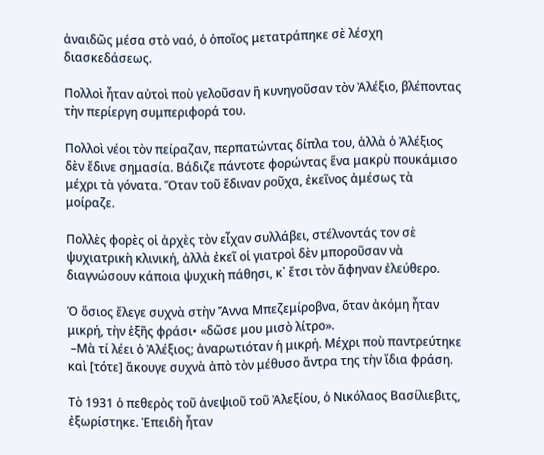ἀναιδῶς μέσα στὸ ναό, ὁ ὁποῖος μετατράπηκε σὲ λέσχη διασκεδάσεως.

Πολλοὶ ἦταν αὐτοὶ ποὺ γελοῦσαν ἢ κυνηγοῦσαν τὸν Ἀλέξιο, βλέποντας τὴν περίεργη συμπεριφορά του.

Πολλοὶ νέοι τὸν πείραζαν, περπατώντας δίπλα του, ἀλλὰ ὁ Ἀλέξιος δὲν ἔδινε σημασία. Βάδιζε πάντοτε φορώντας ἕνα μακρὺ πουκάμισο μέχρι τὰ γόνατα. Ὅταν τοῦ ἔδιναν ροῦχα, ἐκεῖνος ἀμέσως τὰ μοίραζε.

Πολλὲς φορὲς οἱ ἀρχὲς τὸν εἶχαν συλλάβει, στέλνοντάς τον σὲ ψυχιατρικὴ κλινική, ἀλλὰ ἐκεῖ οἱ γιατροὶ δὲν μποροῦσαν νὰ διαγνώσουν κάποια ψυχικὴ πάθησι, κ᾽ ἔτσι τὸν ἄφηναν ἐλεύθερο.

Ὁ ὅσιος ἔλεγε συχνὰ στὴν Ἄννα Μπεζεμίροβνα, ὅταν ἀκόμη ἦταν μικρή, τὴν ἑξῆς φράσι• «δῶσε μου μισὸ λίτρο».
 –Μὰ τί λέει ὁ Ἀλέξιος; ἀναρωτιόταν ἡ μικρή. Μέχρι ποὺ παντρεύτηκε καὶ [τότε] ἄκουγε συχνὰ ἀπὸ τὸν μέθυσο ἄντρα της τὴν ἴδια φράση.

Τὸ 1931 ὁ πεθερὸς τοῦ ἀνεψιοῦ τοῦ Ἀλεξίου, ὁ Νικόλαος Βασίλιεβιτς, ἐξωρίστηκε. Ἐπειδὴ ἦταν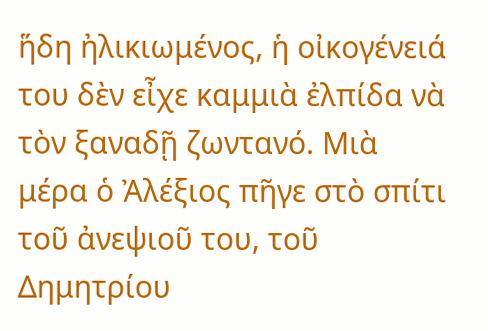ἥδη ἠλικιωμένος, ἡ οἰκογένειά του δὲν εἶχε καμμιὰ ἐλπίδα νὰ τὸν ξαναδῇ ζωντανό. Μιὰ μέρα ὁ Ἀλέξιος πῆγε στὸ σπίτι τοῦ ἀνεψιοῦ του, τοῦ Δημητρίου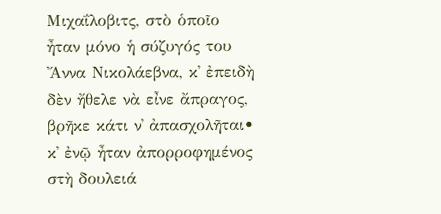Μιχαΐλοβιτς, στὸ ὁποῖο ἦταν μόνο ἡ σύζυγός του Ἄννα Νικολάεβνα, κ᾽ ἐπειδὴ δὲν ἤθελε νὰ εἶνε ἄπραγος, βρῆκε κάτι ν᾿ ἀπασχολῆται• κ᾽ ἐνῷ ἦταν ἀπορροφημένος στὴ δουλειά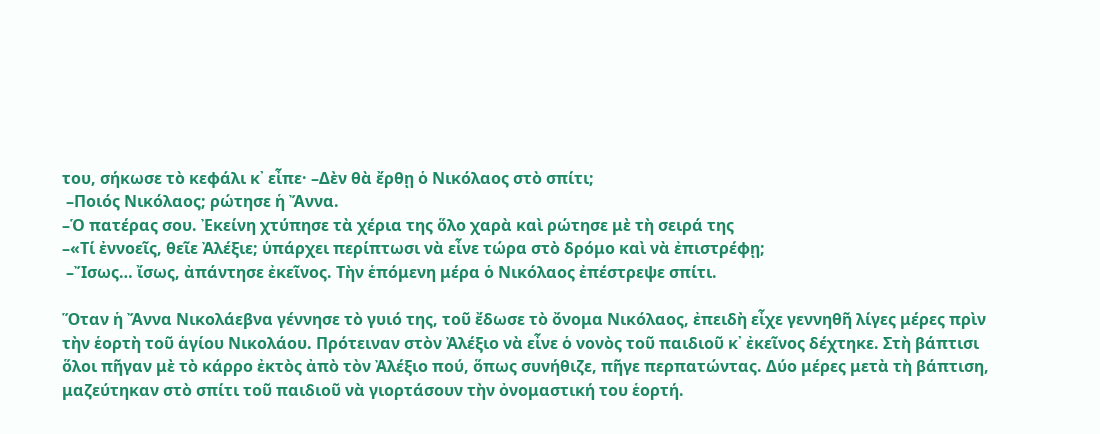του, σήκωσε τὸ κεφάλι κ᾽ εἶπε· –Δὲν θὰ ἔρθῃ ὁ Νικόλαος στὸ σπίτι;
 –Ποιός Νικόλαος; ρώτησε ἡ Ἄννα.
–Ὁ πατέρας σου. Ἐκείνη χτύπησε τὰ χέρια της ὅλο χαρὰ καὶ ρώτησε μὲ τὴ σειρά της
–«Τί ἐννοεῖς, θεῖε Ἀλέξιε; ὑπάρχει περίπτωσι νὰ εἶνε τώρα στὸ δρόμο καὶ νὰ ἐπιστρέφῃ;
 –Ἴσως… ἴσως, ἀπάντησε ἐκεῖνος. Τὴν ἑπόμενη μέρα ὁ Νικόλαος ἐπέστρεψε σπίτι.

Ὅταν ἡ Ἄννα Νικολάεβνα γέννησε τὸ γυιό της, τοῦ ἔδωσε τὸ ὄνομα Νικόλαος, ἐπειδὴ εἶχε γεννηθῆ λίγες μέρες πρὶν τὴν ἑορτὴ τοῦ ἁγίου Νικολάου. Πρότειναν στὸν Ἀλέξιο νὰ εἶνε ὁ νονὸς τοῦ παιδιοῦ κ᾽ ἐκεῖνος δέχτηκε. Στὴ βάπτισι ὅλοι πῆγαν μὲ τὸ κάρρο ἐκτὸς ἀπὸ τὸν Ἀλέξιο πού, ὅπως συνήθιζε, πῆγε περπατώντας. Δύο μέρες μετὰ τὴ βάπτιση, μαζεύτηκαν στὸ σπίτι τοῦ παιδιοῦ νὰ γιορτάσουν τὴν ὀνομαστική του ἑορτή.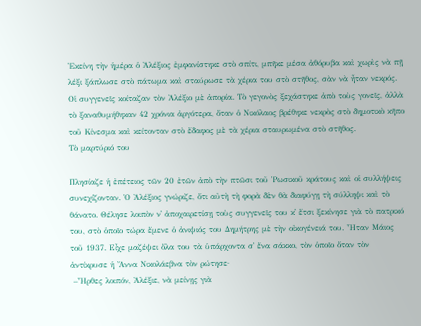Ἐκείνη τὴν ἡμέρα ὁ Ἀλέξιος ἐμφανίστηκε στὸ σπίτι, μπῆκε μέσα ἀθόρυβα καὶ χωρὶς νὰ πῇ λέξι ξάπλωσε στὸ πάτωμα καὶ σταύρωσε τὰ χέρια του στὸ στῆθος, σὰν νὰ ἦταν νεκρός. Οἱ συγγενεῖς κοίταζαν τὸν Ἀλέξιο μὲ ἀπορία. Τὸ γεγονὸς ξεχάστηκε ἀπὸ τοὺς γονεῖς, ἀλλὰ τὸ ξαναθυμήθηκαν 42 χρόνια ἀργότερα, ὅταν ὁ Νικόλαος βρέθηκε νεκρὸς στὸ δημοτικὸ κῆπο τοῦ Κίνεσμα καὶ κείτονταν στὸ ἔδαφος μὲ τὰ χέρια σταυρωμένα στὸ στῆθος.
Τὸ μαρτύριό του

Πλησίαζε ἡ ἐπέτειος τῶν 20 ἐτῶν ἀπὸ τὴν πτῶσι τοῦ Ῥωσικοῦ κράτους καὶ οἱ συλλήψεις συνεχίζονταν. Ὁ Ἀλέξιος γνώριζε, ὅτι αὐτὴ τὴ φορὰ δὲν θὰ διαφύγῃ τὴ σύλληψι καὶ τὸ θάνατο. Θέλησε λοιπὸν ν᾿ ἀποχαιρετίσῃ τοὺς συγγενεῖς του κ᾽ ἔτσι ξεκίνησε γιὰ τὸ πατρικό του, στὸ ὁποῖο τώρα ἔμενε ὁ ἀνιψιός του Δημήτρης μὲ τὴν οἰκογένειά του. Ἦταν Μάιος τοῦ 1937. Εἶχε μαζέψει ὅλα του τὰ ὑπάρχοντα σ᾿ ἕνα σάκκο, τὸν ὁποῖο ὅταν τὸν ἀντίκρυσε ἡ Ἄννα Νικολάεβνα τὸν ρώτησε·
 –Ἦρθες λοιπόν, Ἀλέξιε, νὰ μείνῃς γιὰ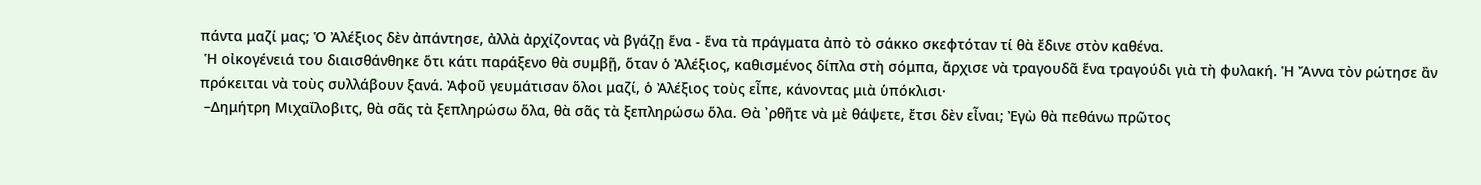πάντα μαζί μας; Ὁ Ἀλέξιος δὲν ἀπάντησε, ἀλλὰ ἀρχίζοντας νὰ βγάζῃ ἕνα - ἕνα τὰ πράγματα ἀπὸ τὸ σάκκο σκεφτόταν τί θὰ ἔδινε στὸν καθένα.
 Ἡ οἰκογένειά του διαισθάνθηκε ὅτι κάτι παράξενο θὰ συμβῇ, ὅταν ὁ Ἀλέξιος, καθισμένος δίπλα στὴ σόμπα, ἄρχισε νὰ τραγουδᾶ ἕνα τραγούδι γιὰ τὴ φυλακή. Ἡ Ἄννα τὸν ρώτησε ἂν πρόκειται νὰ τοὺς συλλάβουν ξανά. Ἀφοῦ γευμάτισαν ὅλοι μαζί, ὁ Ἀλέξιος τοὺς εἶπε, κάνοντας μιὰ ὑπόκλισι·
 –Δημήτρη Μιχαΐλοβιτς, θὰ σᾶς τὰ ξεπληρώσω ὅλα, θὰ σᾶς τὰ ξεπληρώσω ὅλα. Θὰ ᾿ρθῆτε νὰ μὲ θάψετε, ἔτσι δὲν εἶναι; Ἐγὼ θὰ πεθάνω πρῶτος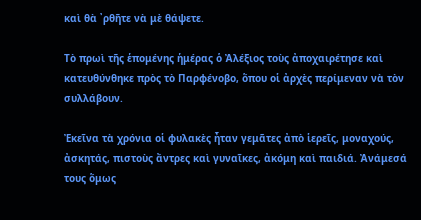καὶ θὰ ᾿ρθῆτε νὰ μὲ θάψετε.

Τὸ πρωὶ τῆς ἑπομένης ἡμέρας ὁ Ἀλέξιος τοὺς ἀποχαιρέτησε καὶ κατευθύνθηκε πρὸς τὸ Παρφένοβο, ὅπου οἱ ἀρχὲς περίμεναν νὰ τὸν συλλάβουν.

Ἐκεῖνα τὰ χρόνια οἱ φυλακὲς ἦταν γεμᾶτες ἀπὸ ἱερεῖς, μοναχούς, ἀσκητάς, πιστοὺς ἄντρες καὶ γυναῖκες, ἀκόμη καὶ παιδιά. Ἀνάμεσά τους ὅμως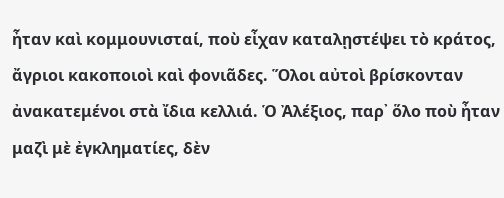ἦταν καὶ κομμουνισταί, ποὺ εἶχαν καταλῃστέψει τὸ κράτος, ἄγριοι κακοποιοὶ καὶ φονιᾶδες. Ὅλοι αὐτοὶ βρίσκονταν ἀνακατεμένοι στὰ ἴδια κελλιά. Ὁ Ἀλέξιος, παρ᾿ ὅλο ποὺ ἦταν μαζὶ μὲ ἐγκληματίες, δὲν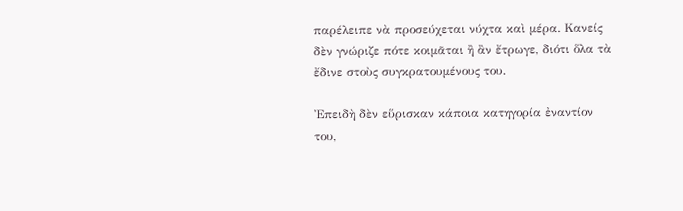παρέλειπε νὰ προσεύχεται νύχτα καὶ μέρα. Κανείς δὲν γνώριζε πότε κοιμᾶται ἢ ἂν ἔτρωγε, διότι ὅλα τὰ ἔδινε στοὺς συγκρατουμένους του.

Ἐπειδὴ δὲν εὕρισκαν κάποια κατηγορία ἐναντίον του,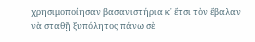χρησιμοποίησαν βασανιστήρια κ᾽ ἔτσι τὸν ἔβαλαν νὰ σταθῇ ξυπόλητος πάνω σὲ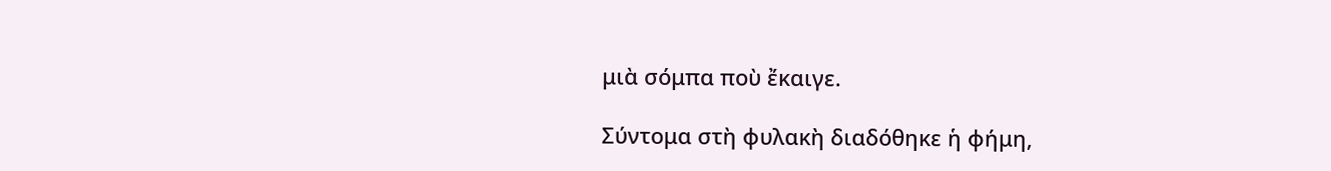μιὰ σόμπα ποὺ ἔκαιγε.

Σύντομα στὴ φυλακὴ διαδόθηκε ἡ φήμη,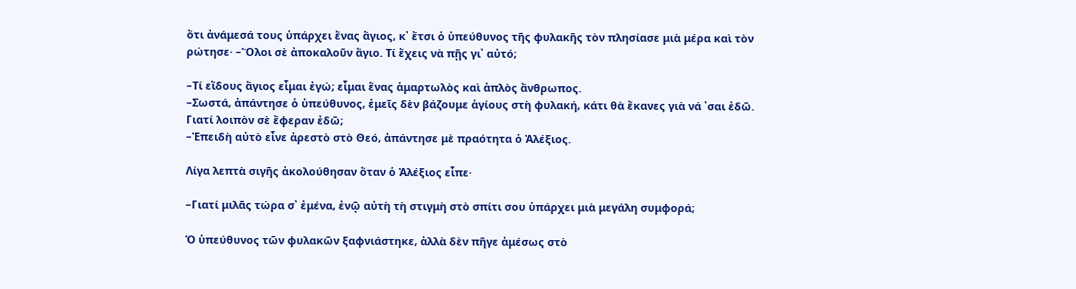ὅτι ἀνάμεσά τους ὑπάρχει ἕνας ἅγιος, κ᾽ ἔτσι ὁ ὑπεύθυνος τῆς φυλακῆς τὸν πλησίασε μιὰ μέρα καὶ τὸν ρώτησε· –Ὅλοι σὲ ἀποκαλοῦν ἅγιο. Τί ἔχεις νὰ πῇς γι᾿ αὐτό;

–Τί εἴδους ἅγιος εἶμαι ἐγώ; εἶμαι ἕνας ἁμαρτωλὸς καὶ ἁπλὸς ἄνθρωπος.
–Σωστά, ἀπάντησε ὁ ὑπεύθυνος, ἐμεῖς δὲν βάζουμε ἁγίους στὴ φυλακή, κάτι θὰ ἔκανες γιὰ νά ᾿σαι ἐδῶ. Γιατί λοιπὸν σὲ ἔφεραν ἐδῶ;
–Ἐπειδὴ αὐτὸ εἶνε ἀρεστὸ στὸ Θεό, ἀπάντησε μὲ πραότητα ὁ Ἀλέξιος.

Λίγα λεπτὰ σιγῆς ἀκολούθησαν ὅταν ὁ Ἀλέξιος εἶπε·

–Γιατί μιλᾶς τώρα σ᾿ ἐμένα, ἐνῷ αὐτὴ τὴ στιγμὴ στὸ σπίτι σου ὑπάρχει μιὰ μεγάλη συμφορά;

Ὁ ὑπεύθυνος τῶν φυλακῶν ξαφνιάστηκε, ἀλλὰ δὲν πῆγε ἀμέσως στὸ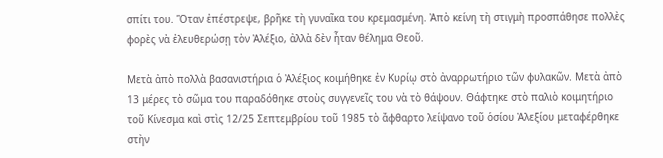σπίτι του. Ὅταν ἐπέστρεψε, βρῆκε τὴ γυναῖκα του κρεμασμένη. Ἀπὸ κείνη τὴ στιγμὴ προσπάθησε πολλὲς φορὲς νὰ ἐλευθερώσῃ τὸν Ἀλέξιο, ἀλλὰ δὲν ἦταν θέλημα Θεοῦ.

Μετὰ ἀπὸ πολλὰ βασανιστήρια ὁ Ἀλέξιος κοιμήθηκε ἐν Κυρίῳ στὸ ἀναρρωτήριο τῶν φυλακῶν. Μετὰ ἀπὸ 13 μέρες τὸ σῶμα του παραδόθηκε στοὺς συγγενεῖς του νὰ τὸ θάψουν. Θάφτηκε στὸ παλιὸ κοιμητήριο τοῦ Κίνεσμα καὶ στὶς 12/25 Σεπτεμβρίου τοῦ 1985 τὸ ἄφθαρτο λείψανο τοῦ ὁσίου Ἀλεξίου μεταφέρθηκε στὴν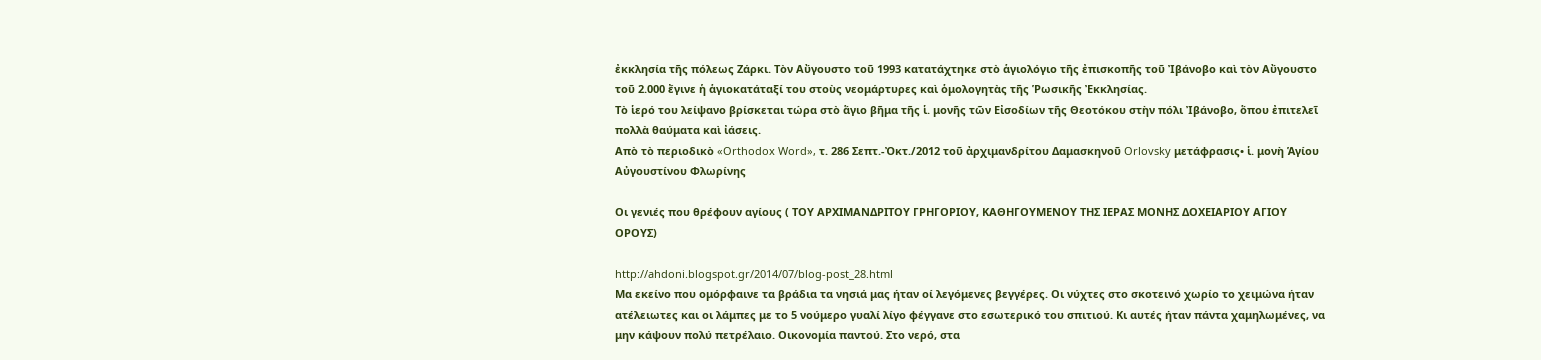ἐκκλησία τῆς πόλεως Ζάρκι. Τὸν Αὔγουστο τοῦ 1993 κατατάχτηκε στὸ ἁγιολόγιο τῆς ἐπισκοπῆς τοῦ Ἰβάνοβο καὶ τὸν Αὔγουστο τοῦ 2.000 ἔγινε ἡ ἁγιοκατάταξί του στοὺς νεομάρτυρες καὶ ὁμολογητὰς τῆς Ῥωσικῆς Ἐκκλησίας.
Τὸ ἱερό του λείψανο βρίσκεται τώρα στὸ ἅγιο βῆμα τῆς ἱ. μονῆς τῶν Εἰσοδίων τῆς Θεοτόκου στὴν πόλι Ἰβάνοβο, ὅπου ἐπιτελεῖ πολλὰ θαύματα καὶ ἰάσεις.
Απὸ τὸ περιοδικὸ «Orthodox Word», τ. 286 Σεπτ.-Ὀκτ./2012 τοῦ ἀρχιμανδρίτου Δαμασκηνοῦ Orlovsky μετάφρασις• ἱ. μονὴ Ἁγίου Αὐγουστίνου Φλωρίνης

Οι γενιές που θρέφουν αγίους ( ΤΟΥ ΑΡΧΙΜΑΝΔΡΙΤΟΥ ΓΡΗΓΟΡΙΟΥ, ΚΑΘΗΓΟΥΜΕΝΟΥ ΤΗΣ ΙΕΡΑΣ ΜΟΝΗΣ ΔΟΧΕΙΑΡΙΟΥ ΑΓΙΟΥ ΟΡΟΥΣ)

http://ahdoni.blogspot.gr/2014/07/blog-post_28.html
Μα εκείνο που ομόρφαινε τα βράδια τα νησιά μας ήταν οί λεγόμενες βεγγέρες. Οι νύχτες στο σκοτεινό χωρίο το χειμώνα ήταν ατέλειωτες και οι λάμπες με το 5 νούμερο γυαλί λίγο φέγγανε στο εσωτερικό του σπιτιού. Κι αυτές ήταν πάντα χαμηλωμένες, να μην κάψουν πολύ πετρέλαιο. Οικονομία παντού. Στο νερό, στα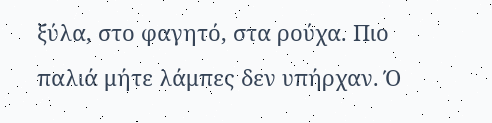ξύλα, στο φαγητό, στα ρούχα. Πιο παλιά μήτε λάμπες δεν υπήρχαν. Ό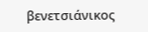βενετσιάνικος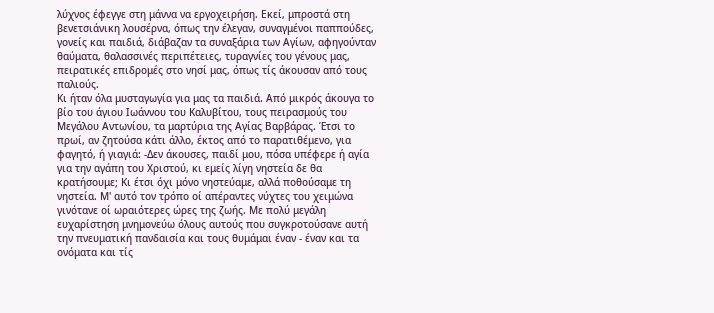λύχνος έφεγγε στη μάννα να εργοχειρήση. Εκεί, μπροστά στη βενετσιάνικη λουσέρνα, όπως την έλεγαν, συναγμένοι παππούδες, γονείς και παιδιά, διάβαζαν τα συναξάρια των Αγίων, αφηγούνταν θαύματα, θαλασσινές περιπέτειες, τυραγνίες του γένους μας, πειρατικές επιδρομές στο νησί μας, όπως τίς άκουσαν από τους παλιούς.
Κι ήταν όλα μυσταγωγία για μας τα παιδιά. Από μικρός άκουγα το βίο του άγιου Ιωάννου του Καλυβίτου, τους πειρασμούς του Μεγάλου Αντωνίου, τα μαρτύρια της Αγίας Βαρβάρας. Έτσι το πρωί, αν ζητούσα κάτι άλλο, έκτος από το παρατιθέμενο, για φαγητό, ή γιαγιά: -Δεν άκουσες, παιδί μου, πόσα υπέφερε ή αγία για την αγάπη του Χριστού, κι εμείς λίγη νηστεία δε θα κρατήσουμε; Κι έτσι όχι μόνο νηστεύαμε, αλλά ποθούσαμε τη νηστεία. Μ' αυτό τον τρόπο οί απέραντες νύχτες του χειμώνα γινότανε οί ωραιότερες ώρες της ζωής. Με πολύ μεγάλη ευχαρίστηση μνημονεύω όλους αυτούς που συγκροτούσανε αυτή την πνευματική πανδαισία και τους θυμάμαι έναν - έναν και τα ονόματα και τίς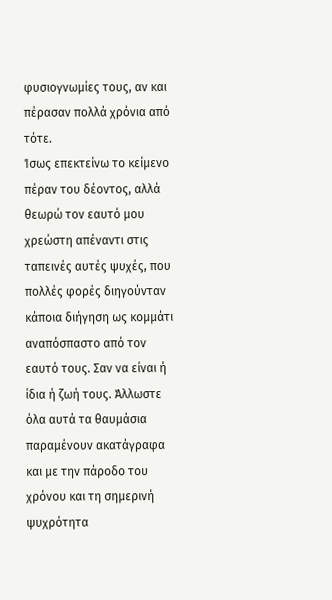φυσιογνωμίες τους, αν και πέρασαν πολλά χρόνια από τότε.
Ίσως επεκτείνω το κείμενο πέραν του δέοντος, αλλά θεωρώ τον εαυτό μου χρεώστη απέναντι στις ταπεινές αυτές ψυχές, που πολλές φορές διηγούνταν κάποια διήγηση ως κομμάτι αναπόσπαστο από τον εαυτό τους. Σαν να είναι ή ίδια ή ζωή τους. Άλλωστε όλα αυτά τα θαυμάσια παραμένουν ακατάγραφα και με την πάροδο του χρόνου και τη σημερινή ψυχρότητα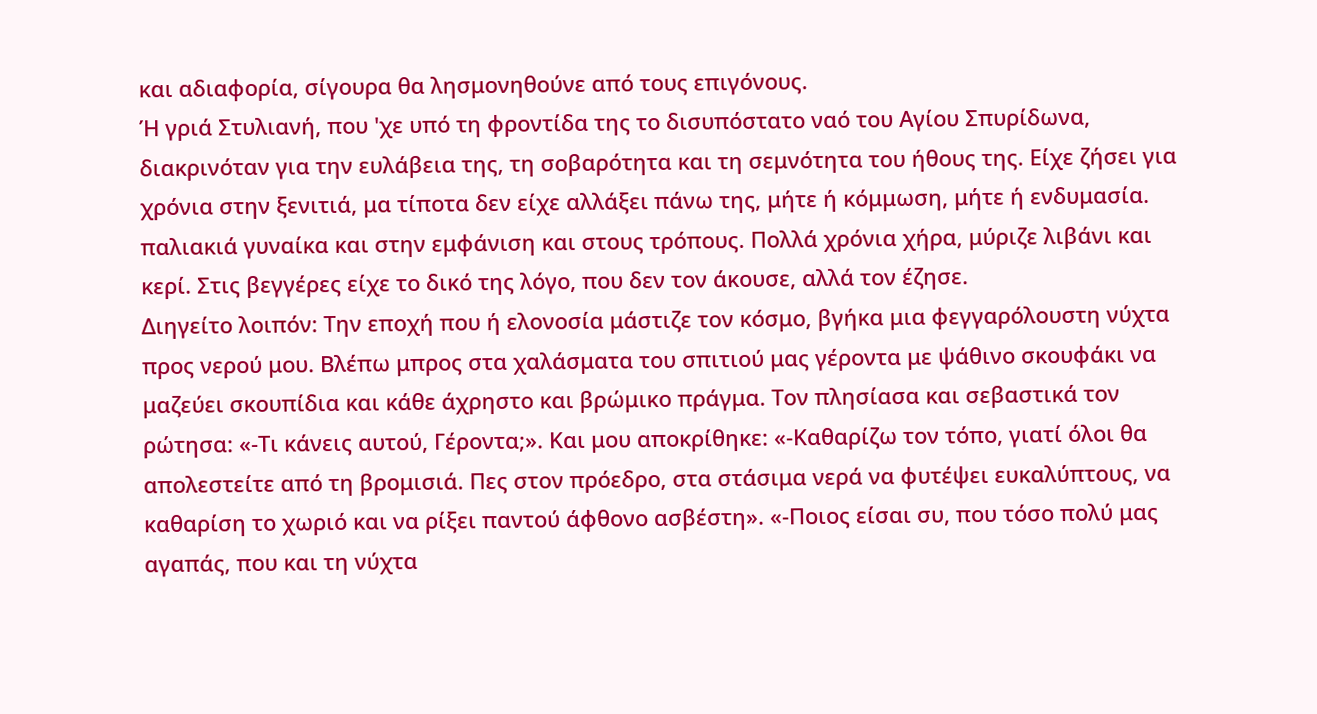και αδιαφορία, σίγουρα θα λησμονηθούνε από τους επιγόνους.
Ή γριά Στυλιανή, που 'χε υπό τη φροντίδα της το δισυπόστατο ναό του Αγίου Σπυρίδωνα, διακρινόταν για την ευλάβεια της, τη σοβαρότητα και τη σεμνότητα του ήθους της. Είχε ζήσει για χρόνια στην ξενιτιά, μα τίποτα δεν είχε αλλάξει πάνω της, μήτε ή κόμμωση, μήτε ή ενδυμασία. παλιακιά γυναίκα και στην εμφάνιση και στους τρόπους. Πολλά χρόνια χήρα, μύριζε λιβάνι και κερί. Στις βεγγέρες είχε το δικό της λόγο, που δεν τον άκουσε, αλλά τον έζησε.
Διηγείτο λοιπόν: Την εποχή που ή ελονοσία μάστιζε τον κόσμο, βγήκα μια φεγγαρόλουστη νύχτα προς νερού μου. Βλέπω μπρος στα χαλάσματα του σπιτιού μας γέροντα με ψάθινο σκουφάκι να μαζεύει σκουπίδια και κάθε άχρηστο και βρώμικο πράγμα. Τον πλησίασα και σεβαστικά τον ρώτησα: «-Τι κάνεις αυτού, Γέροντα;». Και μου αποκρίθηκε: «-Καθαρίζω τον τόπο, γιατί όλοι θα απολεστείτε από τη βρομισιά. Πες στον πρόεδρο, στα στάσιμα νερά να φυτέψει ευκαλύπτους, να καθαρίση το χωριό και να ρίξει παντού άφθονο ασβέστη». «-Ποιος είσαι συ, που τόσο πολύ μας αγαπάς, που και τη νύχτα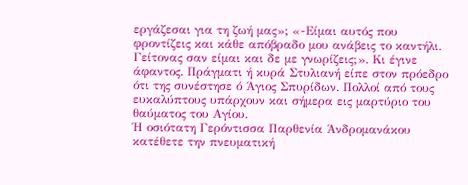εργάζεσαι για τη ζωή μας»; «-Είμαι αυτός που φροντίζεις και κάθε απόβραδο μου ανάβεις το καντήλι. Γείτονας σαν είμαι και δε με γνωρίζεις;». Κι έγινε άφαντος. Πράγματι ή κυρά Στυλιανή είπε στον πρόεδρο ότι της συνέστησε ό Άγιος Σπυρίδων. Πολλοί από τους ευκαλύπτους υπάρχουν και σήμερα εις μαρτύριο του θαύματος του Αγίου.
Ή οσιότατη Γερόντισσα Παρθενία Άνδρομανάκου κατέθετε την πνευματική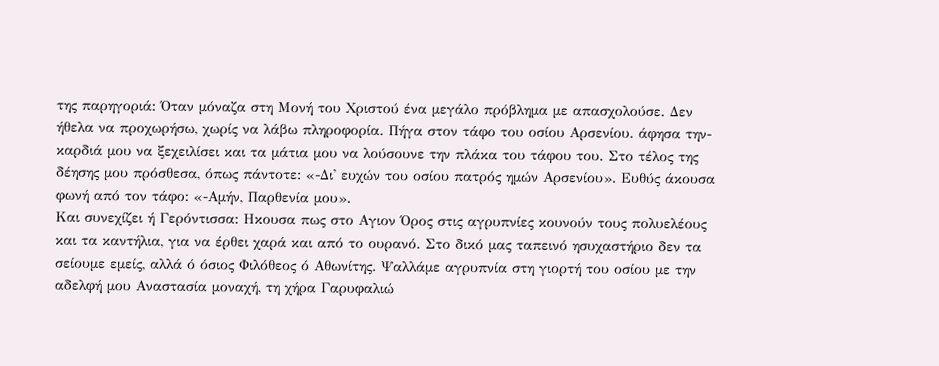της παρηγοριά: Όταν μόναζα στη Μονή του Χριστού ένα μεγάλο πρόβλημα με απασχολούσε. Δεν ήθελα να προχωρήσω, χωρίς να λάβω πληροφορία. Πήγα στον τάφο του οσίου Αρσενίου. άφησα την- καρδιά μου να ξεχειλίσει και τα μάτια μου να λούσουνε την πλάκα του τάφου του. Στο τέλος της δέησης μου πρόσθεσα, όπως πάντοτε: «-Δι' ευχών του οσίου πατρός ημών Αρσενίου». Ευθύς άκουσα φωνή από τον τάφο: «-Αμήν, Παρθενία μου».
Και συνεχίζει ή Γερόντισσα: Ηκουσα πως στο Αγιον Όρος στις αγρυπνίες κουνούν τους πολυελέους και τα καντήλια, για να έρθει χαρά και από το ουρανό. Στο δικό μας ταπεινό ησυχαστήριο δεν τα σείουμε εμείς, αλλά ό όσιος Φιλόθεος ό Αθωνίτης. Ψαλλάμε αγρυπνία στη γιορτή του οσίου με την αδελφή μου Αναστασία μοναχή, τη χήρα Γαρυφαλιώ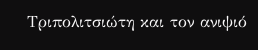Τριπολιτσιώτη και τον ανιψιό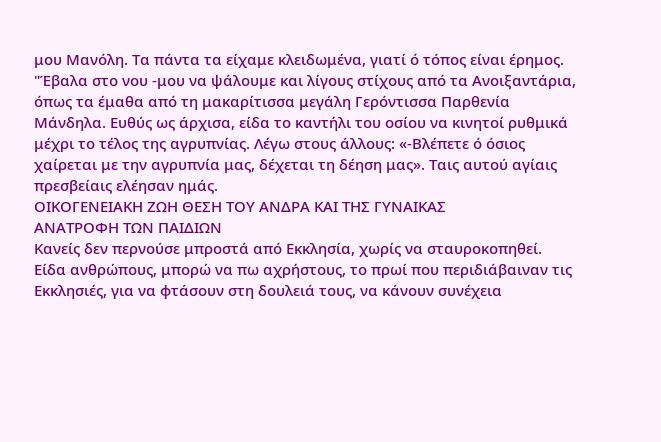μου Μανόλη. Τα πάντα τα είχαμε κλειδωμένα, γιατί ό τόπος είναι έρημος. "Έβαλα στο νου -μου να ψάλουμε και λίγους στίχους από τα Ανοιξαντάρια, όπως τα έμαθα από τη μακαρίτισσα μεγάλη Γερόντισσα Παρθενία Μάνδηλα. Ευθύς ως άρχισα, είδα το καντήλι του οσίου να κινητοί ρυθμικά μέχρι το τέλος της αγρυπνίας. Λέγω στους άλλους: «-Βλέπετε ό όσιος χαίρεται με την αγρυπνία μας, δέχεται τη δέηση μας». Ταις αυτού αγίαις πρεσβείαις ελέησαν ημάς.
ΟΙΚΟΓΕΝΕΙΑΚΗ ΖΩΗ ΘΕΣΗ ΤΟΥ ΑΝΔΡΑ ΚΑΙ ΤΗΣ ΓΥΝΑΙΚΑΣ
ΑΝΑΤΡΟΦΗ ΤΩΝ ΠΑΙΔΙΩΝ
Κανείς δεν περνούσε μπροστά από Εκκλησία, χωρίς να σταυροκοπηθεί.
Είδα ανθρώπους, μπορώ να πω αχρήστους, το πρωί που περιδιάβαιναν τις Εκκλησιές, για να φτάσουν στη δουλειά τους, να κάνουν συνέχεια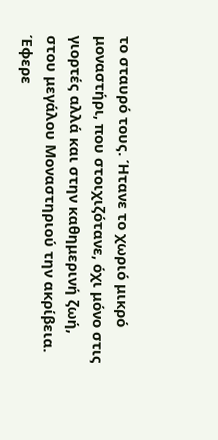το σταυρό τους. Ήτανε το χωριό μικρό μοναστήρι, που στοιχιζότανε, όχι μόνο στις γιορτές αλλά και στην καθημερινή ζωή, στου μεγάλου Μοναστηριού την ακρίβεια. Έφερε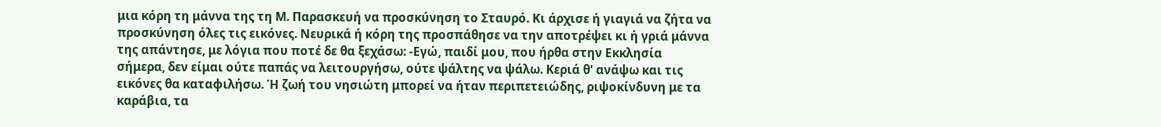μια κόρη τη μάννα της τη Μ. Παρασκευή να προσκύνηση το Σταυρό. Κι άρχισε ή γιαγιά να ζήτα να προσκύνηση όλες τις εικόνες. Νευρικά ή κόρη της προσπάθησε να την αποτρέψει κι ή γριά μάννα της απάντησε, με λόγια που ποτέ δε θα ξεχάσω: -Εγώ, παιδί μου, που ήρθα στην Εκκλησία σήμερα, δεν είμαι ούτε παπάς να λειτουργήσω, ούτε ψάλτης να ψάλω. Κεριά θ' ανάψω και τις εικόνες θα καταφιλήσω. Ή ζωή του νησιώτη μπορεί να ήταν περιπετειώδης, ριψοκίνδυνη με τα καράβια, τα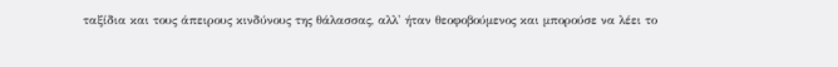ταξίδια και τους άπειρους κινδύνους της θάλασσας, αλλ' ήταν θεοφοβούμενος και μπορούσε να λέει το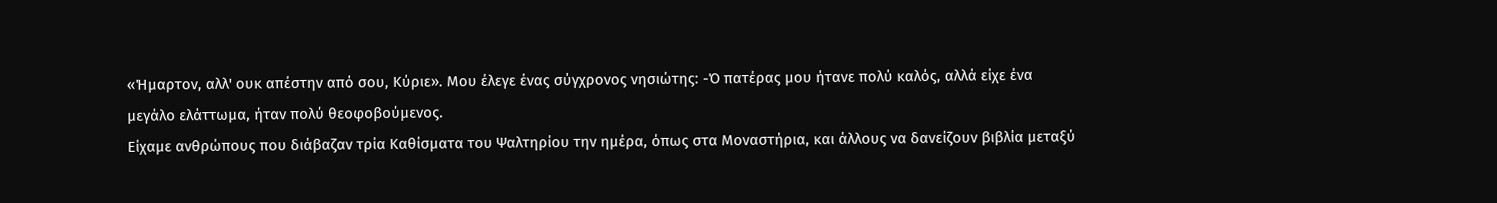«Ήμαρτον, αλλ' ουκ απέστην από σου, Κύριε». Μου έλεγε ένας σύγχρονος νησιώτης: -Ό πατέρας μου ήτανε πολύ καλός, αλλά είχε ένα μεγάλο ελάττωμα, ήταν πολύ θεοφοβούμενος.
Είχαμε ανθρώπους που διάβαζαν τρία Καθίσματα του Ψαλτηρίου την ημέρα, όπως στα Μοναστήρια, και άλλους να δανείζουν βιβλία μεταξύ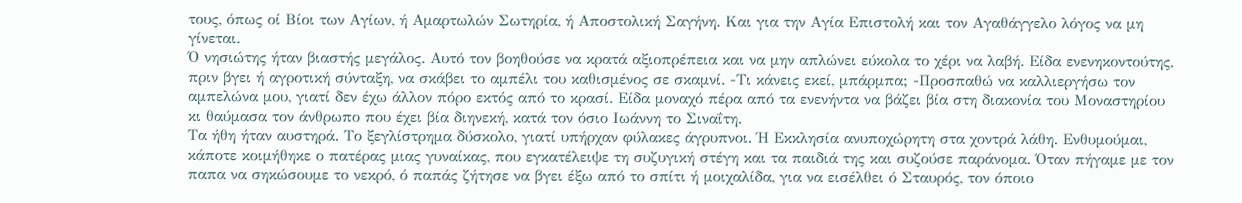τους, όπως οί Βίοι των Αγίων, ή Αμαρτωλών Σωτηρία, ή Αποστολική Σαγήνη. Και για την Αγία Επιστολή και τον Αγαθάγγελο λόγος να μη γίνεται.
Ό νησιώτης ήταν βιαστής μεγάλος. Αυτό τον βοηθούσε να κρατά αξιοπρέπεια και να μην απλώνει εύκολα το χέρι να λαβή. Είδα ενενηκοντούτης, πριν βγει ή αγροτική σύνταξη, να σκάβει το αμπέλι του καθισμένος σε σκαμνί. -Τι κάνεις εκεί, μπάρμπα; -Προσπαθώ να καλλιεργήσω τον αμπελώνα μου, γιατί δεν έχω άλλον πόρο εκτός από το κρασί. Είδα μοναχό πέρα από τα ενενήντα να βάζει βία στη διακονία του Μοναστηρίου κι θαύμασα τον άνθρωπο που έχει βία διηνεκή, κατά τον όσιο Ιωάννη το Σιναΐτη.
Τα ήθη ήταν αυστηρά. Το ξεγλίστρημα δύσκολο, γιατί υπήρχαν φύλακες άγρυπνοι. Ή Εκκλησία ανυποχώρητη στα χοντρά λάθη. Ενθυμούμαι, κάποτε κοιμήθηκε ο πατέρας μιας γυναίκας, που εγκατέλειψε τη συζυγική στέγη και τα παιδιά της και συζούσε παράνομα. Όταν πήγαμε με τον παπα να σηκώσουμε το νεκρό, ό παπάς ζήτησε να βγει έξω από το σπίτι ή μοιχαλίδα, για να εισέλθει ό Σταυρός, τον όποιο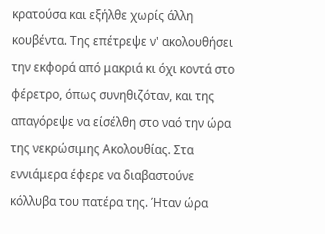κρατούσα και εξήλθε χωρίς άλλη κουβέντα. Της επέτρεψε ν' ακολουθήσει την εκφορά από μακριά κι όχι κοντά στο φέρετρο, όπως συνηθιζόταν, και της απαγόρεψε να είσέλθη στο ναό την ώρα της νεκρώσιμης Ακολουθίας. Στα εννιάμερα έφερε να διαβαστούνε κόλλυβα του πατέρα της. Ήταν ώρα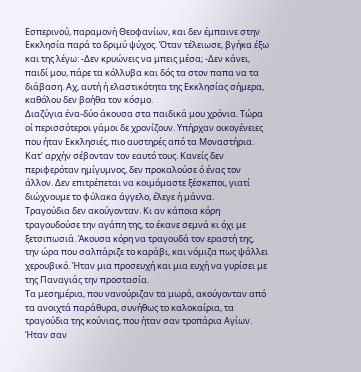Εσπερινού, παραμονή Θεοφανίων, και δεν έμπαινε στην Εκκλησία παρά το δριμύ ψύχος. Όταν τέλειωσε, βγήκα έξω και της λέγω: -Δεν κρυώνεις να μπεις μέσα; -Δεν κάνει, παιδί μου, πάρε τα κόλλυβα και δός τα στον παπα να τα διάβαση. Αχ, αυτή ή ελαστικότητα της Εκκλησίας σήμερα, καθόλου δεν βοήθα τον κόσμο.
Διαζύγια ένα-δύο άκουσα στα παιδικά μου χρόνια. Τώρα οί περισσότεροι γάμοι δε χρονίζουν. Υπήρχαν οικογένειες που ήταν Εκκλησιές, πιο αυστηρές από τα Μοναστήρια. Κατ' αρχήν σέβονταν τον εαυτό τους. Κανείς δεν περιφερόταν ημίγυμνος, δεν προκαλούσε ό ένας τον άλλον. Δεν επιτρέπεται να κοιμόμαστε ξέσκεποι, γιατί διώχνουμε το φύλακα άγγελο, έλεγε ή μάννα.
Τραγούδια δεν ακούγονταν. Κι αν κάποια κόρη τραγουδούσε την αγάπη της, το έκανε σεμνά κι όχι με ξετσιπωσιά. Άκουσα κόρη να τραγουδά τον εραστή της, την ώρα που σαλπάριζε το καράβι, και νόμιζα πως ψάλλει χερουβικό. Ήταν μια προσευχή και μια ευχή να γυρίσει με της Παναγιάς την προστασία.
Τα μεσημέρια, που νανούριζαν τα μωρά, ακούγονταν από τα ανοιχτά παράθυρα, συνήθως το καλοκαίρια, τα τραγούδια της κούνιας, που ήταν σαν τροπάρια Αγίων.
Ήταν σαν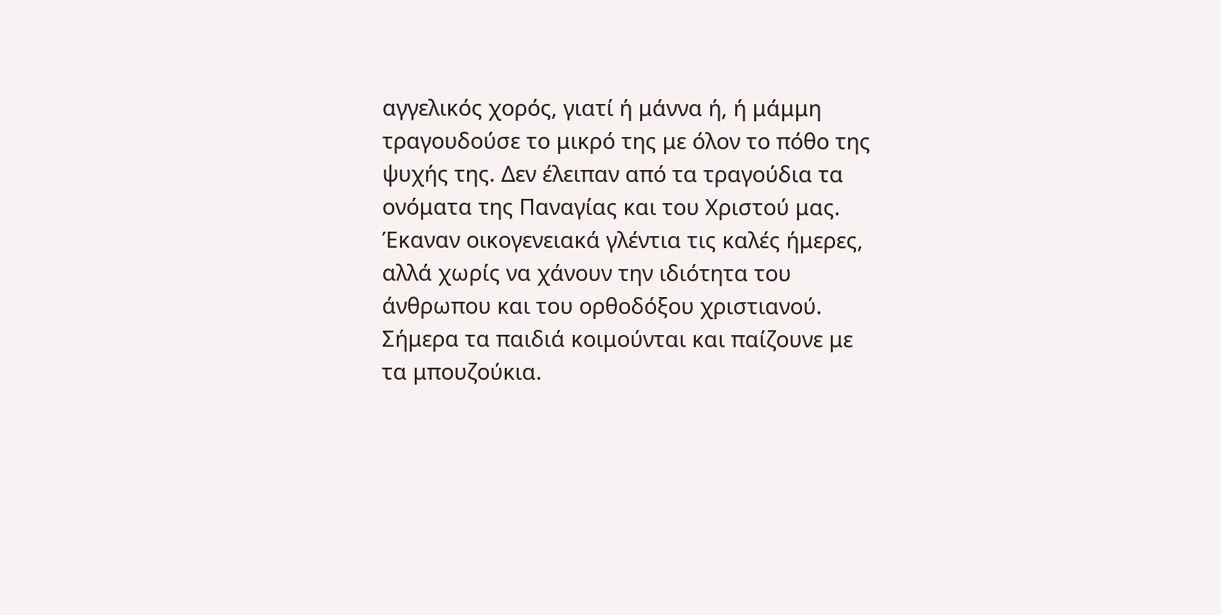αγγελικός χορός, γιατί ή μάννα ή, ή μάμμη τραγουδούσε το μικρό της με όλον το πόθο της ψυχής της. Δεν έλειπαν από τα τραγούδια τα ονόματα της Παναγίας και του Χριστού μας.
Έκαναν οικογενειακά γλέντια τις καλές ήμερες, αλλά χωρίς να χάνουν την ιδιότητα του άνθρωπου και του ορθοδόξου χριστιανού. Σήμερα τα παιδιά κοιμούνται και παίζουνε με τα μπουζούκια.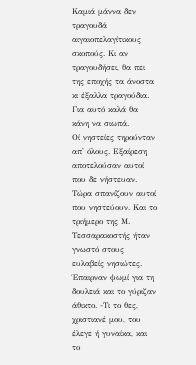Καμιά μάννα δεν τραγουδά αιγαιοπελαγίτικους σκοπούς. Κι αν τραγουδήσει, θα πει της εποχής τα άνοστα κι έξαλλα τραγούδια. Για αυτό καλά θα κάνη να σιωπά.
Οί νηστείες τηρούνταν απ' όλους. Εξαίρεση αποτελούσαν αυτοί που δε νήστευαν. Τώρα σπανίζουν αυτοί που νηστεύουν. Και το τριήμερο της Μ. Τεσσαρακοστής ήταν γνωστό στους ευλαβείς νησιώτες. Έπαιρναν ψωμί για τη δουλειά και το γύριζαν άθικτο. -Τι το θες, χριστιανέ μου, του έλεγε ή γυναίκα, και το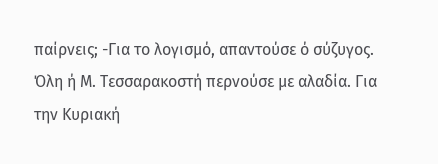παίρνεις; -Για το λογισμό, απαντούσε ό σύζυγος. Όλη ή Μ. Τεσσαρακοστή περνούσε με αλαδία. Για την Κυριακή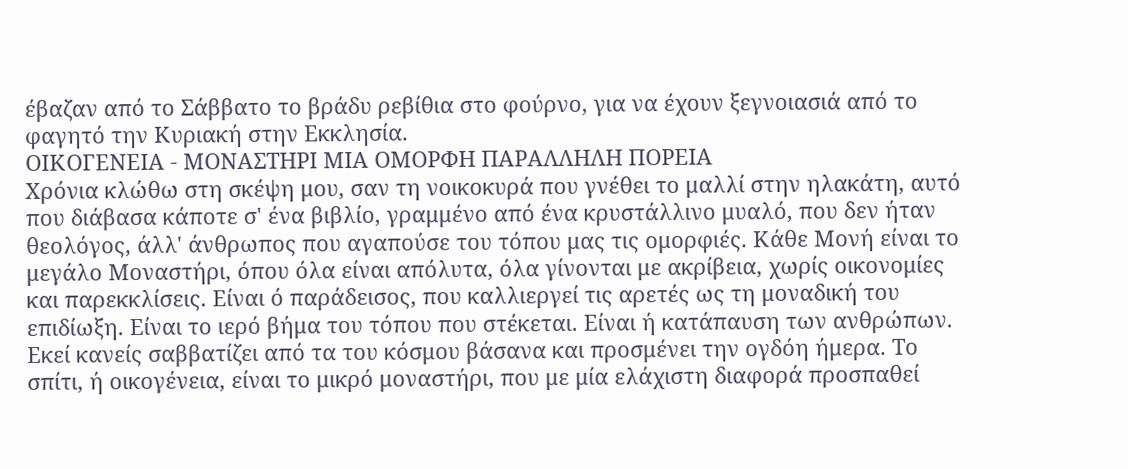έβαζαν από το Σάββατο το βράδυ ρεβίθια στο φούρνο, για να έχουν ξεγνοιασιά από το φαγητό την Κυριακή στην Εκκλησία.
ΟΙΚΟΓΕΝΕΙΑ - ΜΟΝΑΣΤΗΡΙ ΜΙΑ ΟΜΟΡΦΗ ΠΑΡΑΛΛΗΛΗ ΠΟΡΕΙΑ
Χρόνια κλώθω στη σκέψη μου, σαν τη νοικοκυρά που γνέθει το μαλλί στην ηλακάτη, αυτό που διάβασα κάποτε σ' ένα βιβλίο, γραμμένο από ένα κρυστάλλινο μυαλό, που δεν ήταν θεολόγος, άλλ' άνθρωπος που αγαπούσε του τόπου μας τις ομορφιές. Κάθε Μονή είναι το μεγάλο Μοναστήρι, όπου όλα είναι απόλυτα, όλα γίνονται με ακρίβεια, χωρίς οικονομίες και παρεκκλίσεις. Είναι ό παράδεισος, που καλλιεργεί τις αρετές ως τη μοναδική του επιδίωξη. Είναι το ιερό βήμα του τόπου που στέκεται. Είναι ή κατάπαυση των ανθρώπων. Εκεί κανείς σαββατίζει από τα του κόσμου βάσανα και προσμένει την ογδόη ήμερα. Το σπίτι, ή οικογένεια, είναι το μικρό μοναστήρι, που με μία ελάχιστη διαφορά προσπαθεί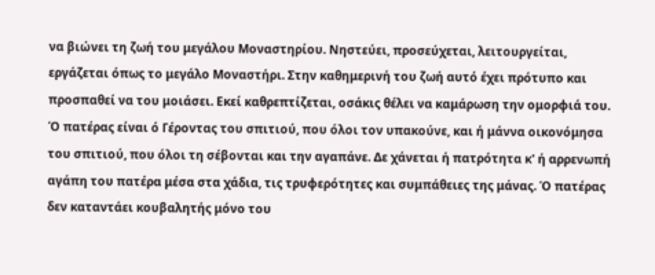να βιώνει τη ζωή του μεγάλου Μοναστηρίου. Νηστεύει, προσεύχεται, λειτουργείται, εργάζεται όπως το μεγάλο Μοναστήρι. Στην καθημερινή του ζωή αυτό έχει πρότυπο και προσπαθεί να του μοιάσει. Εκεί καθρεπτίζεται, οσάκις θέλει να καμάρωση την ομορφιά του.
Ό πατέρας είναι ό Γέροντας του σπιτιού, που όλοι τον υπακούνε, και ή μάννα οικονόμησα του σπιτιού, που όλοι τη σέβονται και την αγαπάνε. Δε χάνεται ή πατρότητα κ' ή αρρενωπή αγάπη του πατέρα μέσα στα χάδια, τις τρυφερότητες και συμπάθειες της μάνας. Ό πατέρας δεν καταντάει κουβαλητής μόνο του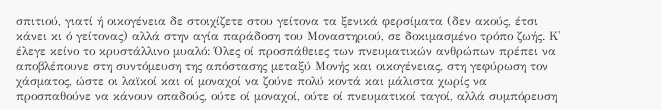σπιτιού, γιατί ή οικογένεια δε στοιχίζετε στου γείτονα τα ξενικά φερσίματα (δεν ακούς, έτσι κάνει κι ό γείτονας) αλλά στην αγία παράδοση του Μοναστηριού, σε δοκιμασμένο τρόπο ζωής. Κ' έλεγε κείνο το κρυστάλλινο μυαλό: Όλες οί προσπάθειες των πνευματικών ανθρώπων πρέπει να αποβλέπουνε στη συντόμευση της απόστασης μεταξύ Μονής και οικογένειας, στη γεφύρωση τον χάσματος, ώστε οι λαϊκοί και οί μοναχοί να ζούνε πολύ κοντά και μάλιστα χωρίς να προσπαθούνε να κάνουν οπαδούς, ούτε οί μοναχοί, ούτε οί πνευματικοί ταγοί, αλλά συμπόρευση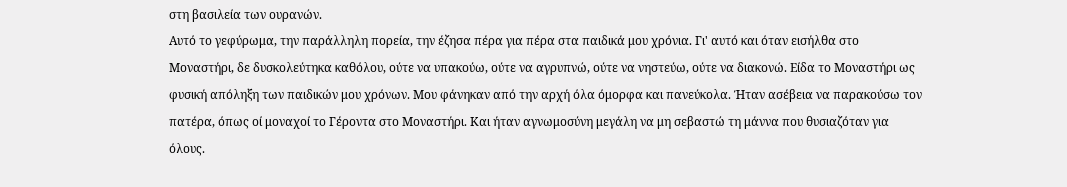στη βασιλεία των ουρανών.
Αυτό το γεφύρωμα, την παράλληλη πορεία, την έζησα πέρα για πέρα στα παιδικά μου χρόνια. Γι' αυτό και όταν εισήλθα στο Μοναστήρι, δε δυσκολεύτηκα καθόλου, ούτε να υπακούω, ούτε να αγρυπνώ, ούτε να νηστεύω, ούτε να διακονώ. Είδα το Μοναστήρι ως φυσική απόληξη των παιδικών μου χρόνων. Μου φάνηκαν από την αρχή όλα όμορφα και πανεύκολα. Ήταν ασέβεια να παρακούσω τον πατέρα, όπως οί μοναχοί το Γέροντα στο Μοναστήρι. Και ήταν αγνωμοσύνη μεγάλη να μη σεβαστώ τη μάννα που θυσιαζόταν για όλους.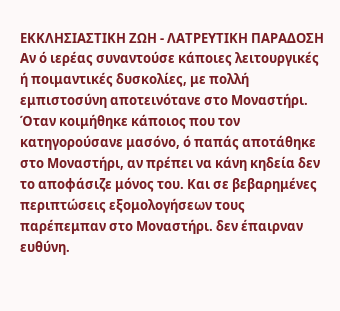ΕΚΚΛΗΣΙΑΣΤΙΚΗ ΖΩΗ - ΛΑΤΡΕΥΤΙΚΗ ΠΑΡΑΔΟΣΗ
Αν ό ιερέας συναντούσε κάποιες λειτουργικές ή ποιμαντικές δυσκολίες, με πολλή εμπιστοσύνη αποτεινότανε στο Μοναστήρι. Όταν κοιμήθηκε κάποιος που τον κατηγορούσανε μασόνο, ό παπάς αποτάθηκε στο Μοναστήρι, αν πρέπει να κάνη κηδεία δεν το αποφάσιζε μόνος του. Και σε βεβαρημένες περιπτώσεις εξομολογήσεων τους παρέπεμπαν στο Μοναστήρι. δεν έπαιρναν ευθύνη.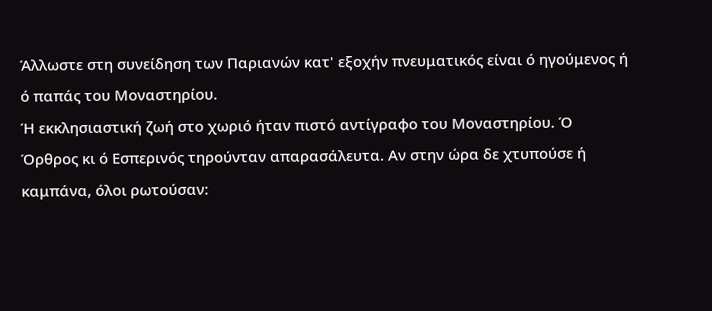Άλλωστε στη συνείδηση των Παριανών κατ' εξοχήν πνευματικός είναι ό ηγούμενος ή ό παπάς του Μοναστηρίου.
Ή εκκλησιαστική ζωή στο χωριό ήταν πιστό αντίγραφο του Μοναστηρίου. Ό Όρθρος κι ό Εσπερινός τηρούνταν απαρασάλευτα. Αν στην ώρα δε χτυπούσε ή καμπάνα, όλοι ρωτούσαν: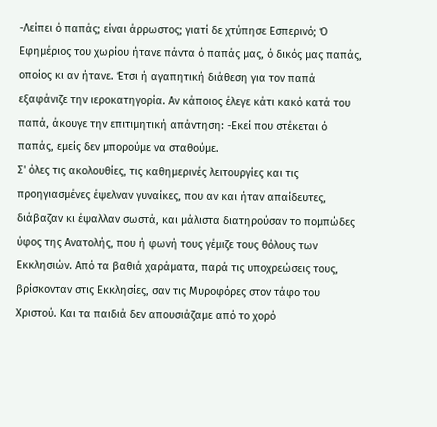-Λείπει ό παπάς; είναι άρρωστος; γιατί δε χτύπησε Εσπερινό; Ό Εφημέριος του χωρίου ήτανε πάντα ό παπάς μας, ό δικός μας παπάς, οποίος κι αν ήτανε. Έτσι ή αγαπητική διάθεση για τον παπά εξαφάνιζε την ιεροκατηγορία. Αν κάποιος έλεγε κάτι κακό κατά του παπά, άκουγε την επιτιμητική απάντηση: -Εκεί που στέκεται ό παπάς, εμείς δεν μπορούμε να σταθούμε.
Σ' όλες τις ακολουθίες, τις καθημερινές λειτουργίες και τις προηγιασμένες έψελναν γυναίκες, που αν και ήταν απαίδευτες, διάβαζαν κι έψαλλαν σωστά, και μάλιστα διατηρούσαν το πομπώδες ύφος της Ανατολής, που ή φωνή τους γέμιζε τους θόλους των Εκκλησιών. Από τα βαθιά χαράματα, παρά τις υποχρεώσεις τους, βρίσκονταν στις Εκκλησίες, σαν τις Μυροφόρες στον τάφο του Χριστού. Και τα παιδιά δεν απουσιάζαμε από το χορό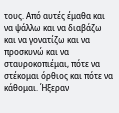τους. Από αυτές έμαθα και να ψάλλω και να διαβάζω και να γονατίζω και να προσκυνώ και να σταυροκοπιέμαι, πότε να στέκομαι όρθιος και πότε να κάθομαι. Ήξεραν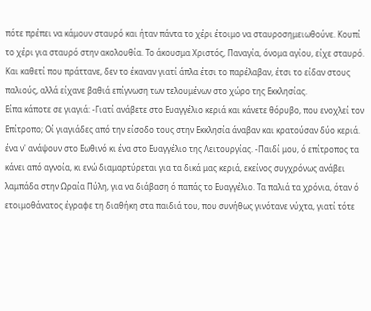πότε πρέπει να κάμουν σταυρό και ήταν πάντα το χέρι έτοιμο να σταυροσημειωθούνε. Κουπί το χέρι για σταυρό στην ακολουθία. Το άκουσμα Χριστός, Παναγία, όνομα αγίου, είχε σταυρό. Και καθετί που πράττανε, δεν το έκαναν γιατί άπλα έτσι το παρέλαβαν, έτσι το είδαν στους παλιούς, αλλά είχανε βαθιά επίγνωση των τελουμένων στο χώρο της Εκκλησίας.
Είπα κάποτε σε γιαγιά: -Γιατί ανάβετε στο Ευαγγέλιο κεριά και κάνετε θόρυβο, που ενοχλεί τον Επίτροπο; Οί γιαγιάδες από την είσοδο τους στην Εκκλησία άναβαν και κρατούσαν δύο κεριά. ένα ν' ανάψουν στο Εωθινό κι ένα στο Ευαγγέλιο της Λειτουργίας. -Παιδί μου, ό επίτροπος τα κάνει από αγνοία, κι ενώ διαμαρτύρεται για τα δικά μας κεριά, εκείνος συγχρόνως ανάβει λαμπάδα στην Ωραία Πύλη, για να διάβαση ό παπάς το Ευαγγέλιο. Τα παλιά τα χρόνια, όταν ό ετοιμοθάνατος έγραφε τη διαθήκη στα παιδιά του, που συνήθως γινότανε νύχτα, γιατί τότε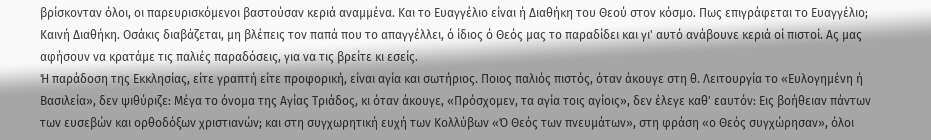βρίσκονταν όλοι, οι παρευρισκόμενοι βαστούσαν κεριά αναμμένα. Και το Ευαγγέλιο είναι ή Διαθήκη του Θεού στον κόσμο. Πως επιγράφεται το Ευαγγέλιο; Καινή Διαθήκη. Οσάκις διαβάζεται, μη βλέπεις τον παπά που το απαγγέλλει, ό ίδιος ό Θεός μας το παραδίδει και γι' αυτό ανάβουνε κεριά οί πιστοί. Ας μας αφήσουν να κρατάμε τις παλιές παραδόσεις, για να τις βρείτε κι εσείς.
Ή παράδοση της Εκκλησίας, είτε γραπτή είτε προφορική, είναι αγία και σωτήριος. Ποιος παλιός πιστός, όταν άκουγε στη θ. Λειτουργία το «Ευλογημένη ή Βασιλεία», δεν ψιθύριζε: Μέγα το όνομα της Αγίας Τριάδος, κι όταν άκουγε, «Πρόσχομεν, τα αγία τοις αγίοις», δεν έλεγε καθ' εαυτόν: Εις βοήθειαν πάντων των ευσεβών και ορθοδόξων χριστιανών; και στη συγχωρητική ευχή των Κολλύβων «Ό Θεός των πνευμάτων», στη φράση «ο Θεός συγχώρησαν», όλοι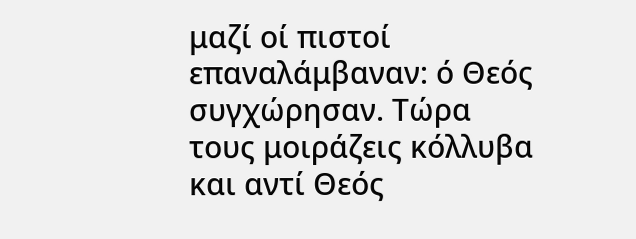μαζί οί πιστοί επαναλάμβαναν: ό Θεός συγχώρησαν. Τώρα τους μοιράζεις κόλλυβα και αντί Θεός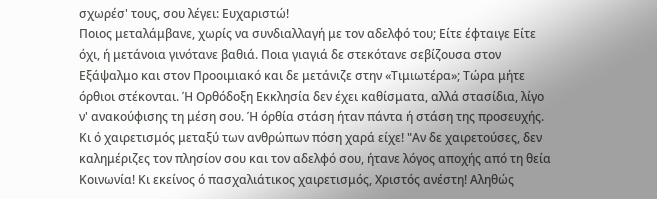σχωρέσ' τους, σου λέγει: Ευχαριστώ!
Ποιος μεταλάμβανε, χωρίς να συνδιαλλαγή με τον αδελφό του; Είτε έφταιγε Είτε όχι, ή μετάνοια γινότανε βαθιά. Ποια γιαγιά δε στεκότανε σεβίζουσα στον Εξάψαλμο και στον Προοιμιακό και δε μετάνιζε στην «Τιμιωτέρα»; Τώρα μήτε όρθιοι στέκονται. Ή Ορθόδοξη Εκκλησία δεν έχει καθίσματα, αλλά στασίδια, λίγο ν' ανακούφισης τη μέση σου. Ή όρθία στάση ήταν πάντα ή στάση της προσευχής.
Κι ό χαιρετισμός μεταξύ των ανθρώπων πόση χαρά είχε! "Αν δε χαιρετούσες, δεν καλημέριζες τον πλησίον σου και τον αδελφό σου, ήτανε λόγος αποχής από τη θεία Κοινωνία! Κι εκείνος ό πασχαλιάτικος χαιρετισμός, Χριστός ανέστη! Αληθώς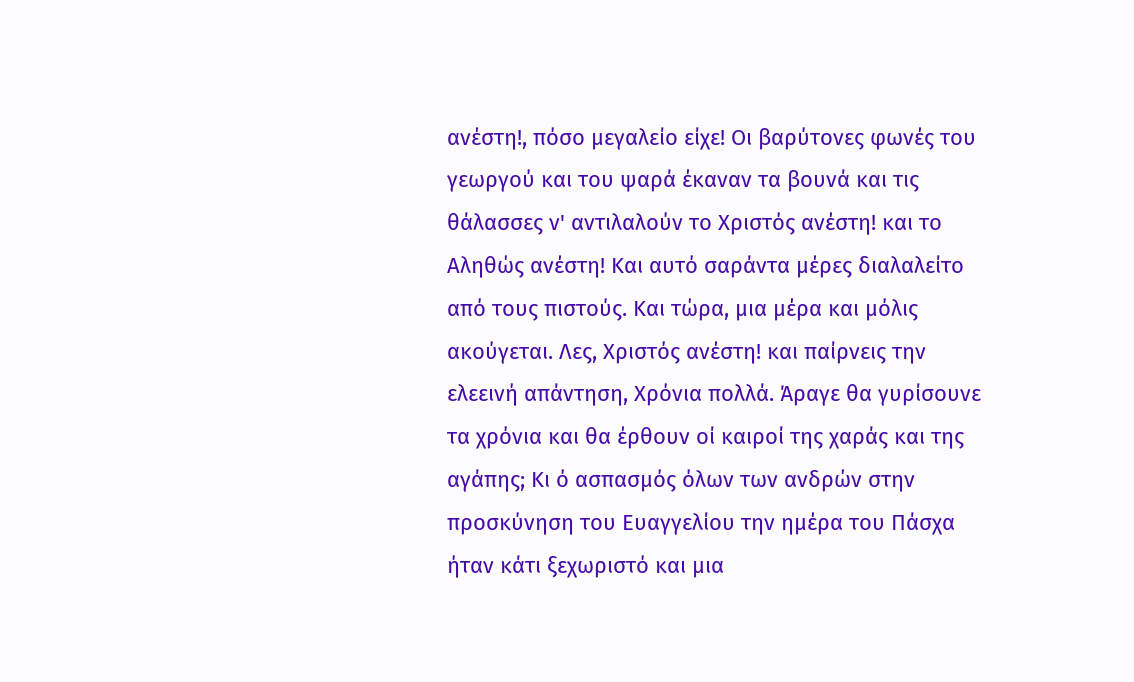ανέστη!, πόσο μεγαλείο είχε! Οι βαρύτονες φωνές του γεωργού και του ψαρά έκαναν τα βουνά και τις θάλασσες ν' αντιλαλούν το Χριστός ανέστη! και το Αληθώς ανέστη! Και αυτό σαράντα μέρες διαλαλείτο από τους πιστούς. Και τώρα, μια μέρα και μόλις ακούγεται. Λες, Χριστός ανέστη! και παίρνεις την ελεεινή απάντηση, Χρόνια πολλά. Άραγε θα γυρίσουνε τα χρόνια και θα έρθουν οί καιροί της χαράς και της αγάπης; Κι ό ασπασμός όλων των ανδρών στην προσκύνηση του Ευαγγελίου την ημέρα του Πάσχα ήταν κάτι ξεχωριστό και μια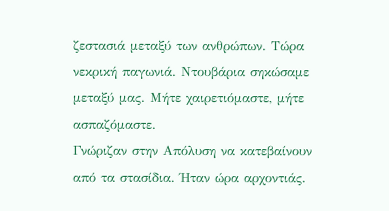ζεστασιά μεταξύ των ανθρώπων. Τώρα νεκρική παγωνιά. Ντουβάρια σηκώσαμε μεταξύ μας. Μήτε χαιρετιόμαστε, μήτε ασπαζόμαστε.
Γνώριζαν στην Απόλυση να κατεβαίνουν από τα στασίδια. Ήταν ώρα αρχοντιάς.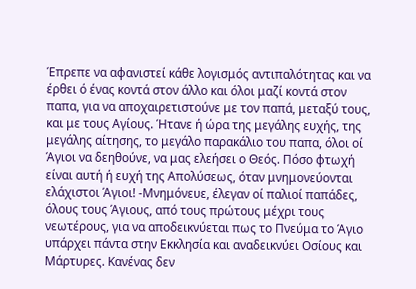Έπρεπε να αφανιστεί κάθε λογισμός αντιπαλότητας και να έρθει ό ένας κοντά στον άλλο και όλοι μαζί κοντά στον παπα, για να αποχαιρετιστούνε με τον παπά, μεταξύ τους, και με τους Αγίους. Ήτανε ή ώρα της μεγάλης ευχής, της μεγάλης αίτησης, το μεγάλο παρακάλιο του παπα, όλοι οί Άγιοι να δεηθούνε, να μας ελεήσει ο Θεός. Πόσο φτωχή είναι αυτή ή ευχή της Απολύσεως, όταν μνημονεύονται ελάχιστοι Άγιοι! -Μνημόνευε, έλεγαν οί παλιοί παπάδες, όλους τους Άγιους, από τους πρώτους μέχρι τους νεωτέρους, για να αποδεικνύεται πως το Πνεύμα το Άγιο υπάρχει πάντα στην Εκκλησία και αναδεικνύει Οσίους και Μάρτυρες. Κανένας δεν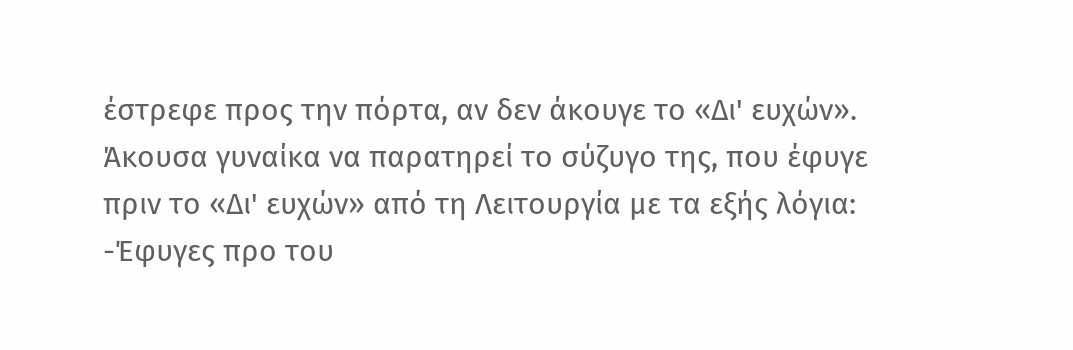έστρεφε προς την πόρτα, αν δεν άκουγε το «Δι' ευχών». Άκουσα γυναίκα να παρατηρεί το σύζυγο της, που έφυγε πριν το «Δι' ευχών» από τη Λειτουργία με τα εξής λόγια: -Έφυγες προ του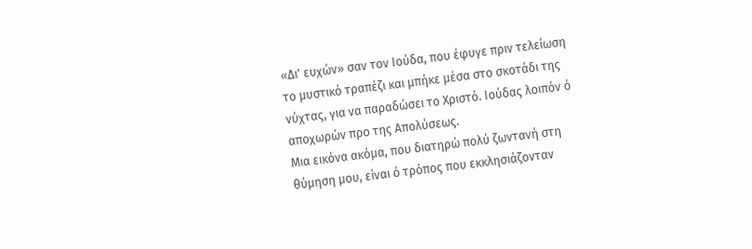«Δι' ευχών» σαν τον Ιούδα, που έφυγε πριν τελείωση το μυστικό τραπέζι και μπήκε μέσα στο σκοτάδι της νύχτας, για να παραδώσει το Χριστό. Ιούδας λοιπόν ό αποχωρών προ της Απολύσεως.
Μια εικόνα ακόμα, που διατηρώ πολύ ζωντανή στη θύμηση μου, είναι ό τρόπος που εκκλησιάζονταν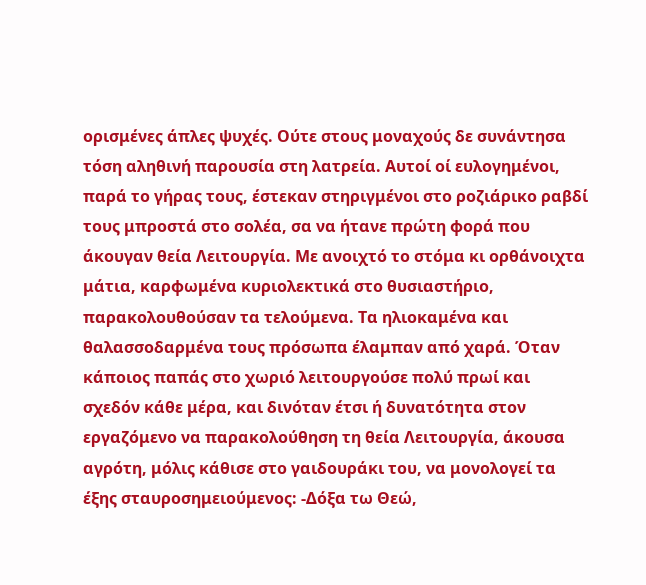ορισμένες άπλες ψυχές. Ούτε στους μοναχούς δε συνάντησα τόση αληθινή παρουσία στη λατρεία. Αυτοί οί ευλογημένοι, παρά το γήρας τους, έστεκαν στηριγμένοι στο ροζιάρικο ραβδί τους μπροστά στο σολέα, σα να ήτανε πρώτη φορά που άκουγαν θεία Λειτουργία. Με ανοιχτό το στόμα κι ορθάνοιχτα μάτια, καρφωμένα κυριολεκτικά στο θυσιαστήριο, παρακολουθούσαν τα τελούμενα. Τα ηλιοκαμένα και θαλασσοδαρμένα τους πρόσωπα έλαμπαν από χαρά. Όταν κάποιος παπάς στο χωριό λειτουργούσε πολύ πρωί και σχεδόν κάθε μέρα, και δινόταν έτσι ή δυνατότητα στον εργαζόμενο να παρακολούθηση τη θεία Λειτουργία, άκουσα αγρότη, μόλις κάθισε στο γαιδουράκι του, να μονολογεί τα έξης σταυροσημειούμενος: -Δόξα τω Θεώ,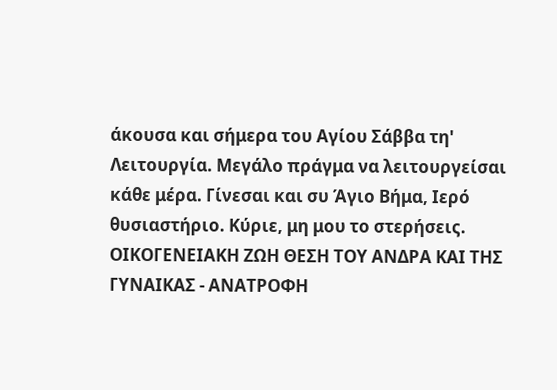άκουσα και σήμερα του Αγίου Σάββα τη' Λειτουργία. Μεγάλο πράγμα να λειτουργείσαι κάθε μέρα. Γίνεσαι και συ Άγιο Βήμα, Ιερό θυσιαστήριο. Κύριε, μη μου το στερήσεις.
ΟΙΚΟΓΕΝΕΙΑΚΗ ΖΩΗ ΘΕΣΗ ΤΟΥ ΑΝΔΡΑ ΚΑΙ ΤΗΣ ΓΥΝΑΙΚΑΣ - ΑΝΑΤΡΟΦΗ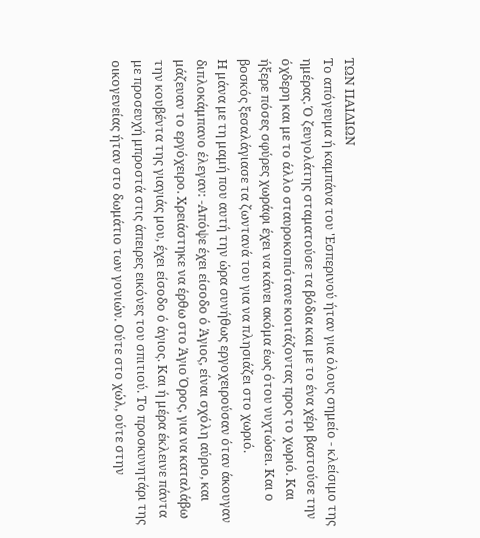ΤΩΝ ΠΑΙΔΙΩΝ
Το απόγευμα ή καμπάνα του 'Εσπερινού ήταν για όλους σημείο - κλείσιμο της ημέρας. Ό ζευγολάτης σταματούσε τα βόδια και με το ένα χέρι βαστούσε την όχδερη και με το άλλο σταυροκοπιότανε κοιτάζοντας προς το χωριό. Και ήξερε πόσες σφύρες χωράφι έχει να κάνει ακόμα έως ότου νυχτώσει. Και ο βοσκός ξεσαλάγιασε τα ζωντανά του για να πλησιάζει στο χωριό.
Η μάνα με τη μαμή που αυτή την ώρα συνήθως εργοχειρούσαν όταν άκουγαν διπλοκάμπανο έλεγαν: -Απόψε έχει είσοδο ό Άγιος, είναι σχόλη αύριο, και μάζευαν το εργόχειρο. Χρειάστηκε να έρθω στο Άγιο Όρος, για να καταλάβω την κουβέντα της γιαγιάς μου, έχει είσοδο ό άγιος. Και ή μέρα έκλεινε πάντα με προσευχή μπροστά στις άπειρες εικόνες του σπιτιού. Το προσκυνητάρι της οικογενείας ήταν στο δωμάτιο των γονιών. Ούτε στο χώλ, ούτε στην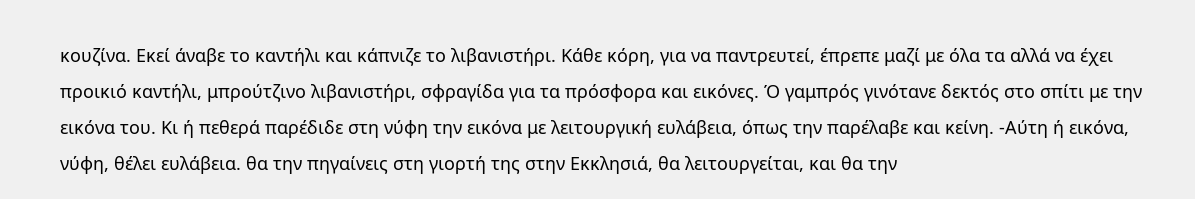κουζίνα. Εκεί άναβε το καντήλι και κάπνιζε το λιβανιστήρι. Κάθε κόρη, για να παντρευτεί, έπρεπε μαζί με όλα τα αλλά να έχει προικιό καντήλι, μπρούτζινο λιβανιστήρι, σφραγίδα για τα πρόσφορα και εικόνες. Ό γαμπρός γινότανε δεκτός στο σπίτι με την εικόνα του. Κι ή πεθερά παρέδιδε στη νύφη την εικόνα με λειτουργική ευλάβεια, όπως την παρέλαβε και κείνη. -Αύτη ή εικόνα, νύφη, θέλει ευλάβεια. θα την πηγαίνεις στη γιορτή της στην Εκκλησιά, θα λειτουργείται, και θα την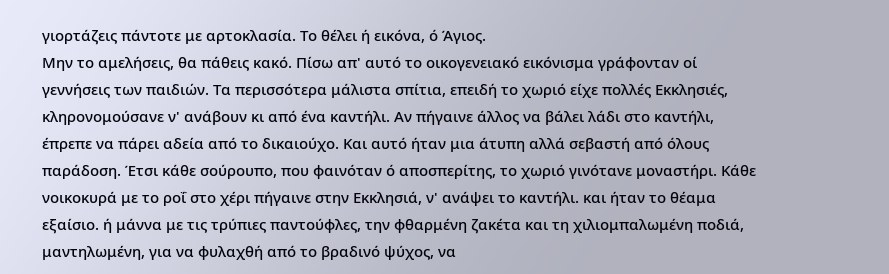γιορτάζεις πάντοτε με αρτοκλασία. Το θέλει ή εικόνα, ό Άγιος.
Μην το αμελήσεις, θα πάθεις κακό. Πίσω απ' αυτό το οικογενειακό εικόνισμα γράφονταν οί γεννήσεις των παιδιών. Τα περισσότερα μάλιστα σπίτια, επειδή το χωριό είχε πολλές Εκκλησιές, κληρονομούσανε ν' ανάβουν κι από ένα καντήλι. Αν πήγαινε άλλος να βάλει λάδι στο καντήλι, έπρεπε να πάρει αδεία από το δικαιούχο. Και αυτό ήταν μια άτυπη αλλά σεβαστή από όλους παράδοση. Έτσι κάθε σούρουπο, που φαινόταν ό αποσπερίτης, το χωριό γινότανε μοναστήρι. Κάθε νοικοκυρά με το ροΐ στο χέρι πήγαινε στην Εκκλησιά, ν' ανάψει το καντήλι. και ήταν το θέαμα εξαίσιο. ή μάννα με τις τρύπιες παντούφλες, την φθαρμένη ζακέτα και τη χιλιομπαλωμένη ποδιά, μαντηλωμένη, για να φυλαχθή από το βραδινό ψύχος, να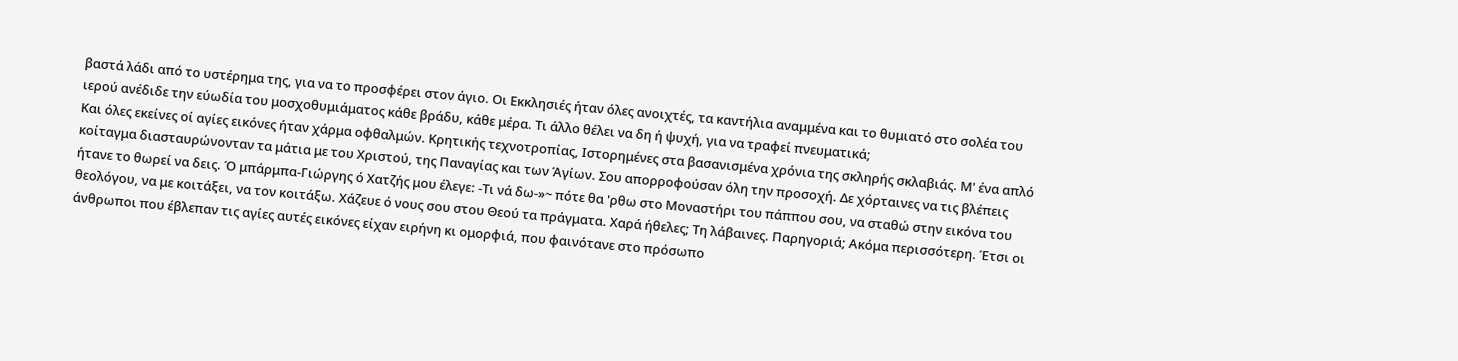βαστά λάδι από το υστέρημα της, για να το προσφέρει στον άγιο. Οι Εκκλησιές ήταν όλες ανοιχτές, τα καντήλια αναμμένα και το θυμιατό στο σολέα του ιερού ανέδιδε την εύωδία του μοσχοθυμιάματος κάθε βράδυ, κάθε μέρα. Τι άλλο θέλει να δη ή ψυχή, για να τραφεί πνευματικά;
Και όλες εκείνες οί αγίες εικόνες ήταν χάρμα οφθαλμών. Κρητικής τεχνοτροπίας, Ιστορημένες στα βασανισμένα χρόνια της σκληρής σκλαβιάς. Μ' ένα απλό κοίταγμα διασταυρώνονταν τα μάτια με του Χριστού, της Παναγίας και των Άγίων. Σου απορροφούσαν όλη την προσοχή. Δε χόρταινες να τις βλέπεις ήτανε το θωρεί να δεις. Ό μπάρμπα-Γιώργης ό Χατζής μου έλεγε: -Τι νά δω-»~ πότε θα 'ρθω στο Μοναστήρι του πάππου σου, να σταθώ στην εικόνα του θεολόγου, να με κοιτάξει, να τον κοιτάξω. Χάζευε ό νους σου στου Θεού τα πράγματα. Χαρά ήθελες; Τη λάβαινες. Παρηγοριά; Ακόμα περισσότερη. Έτσι οι άνθρωποι που έβλεπαν τις αγίες αυτές εικόνες είχαν ειρήνη κι ομορφιά, που φαινότανε στο πρόσωπο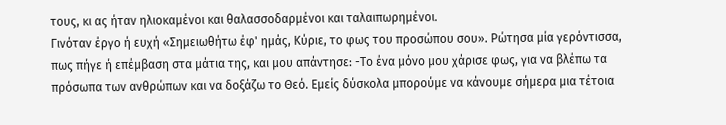τους, κι ας ήταν ηλιοκαμένοι και θαλασσοδαρμένοι και ταλαιπωρημένοι.
Γινόταν έργο ή ευχή «Σημειωθήτω έφ' ημάς, Κύριε, το φως του προσώπου σου». Ρώτησα μία γερόντισσα, πως πήγε ή επέμβαση στα μάτια της, και μου απάντησε: -Το ένα μόνο μου χάρισε φως, για να βλέπω τα πρόσωπα των ανθρώπων και να δοξάζω το Θεό. Εμείς δύσκολα μπορούμε να κάνουμε σήμερα μια τέτοια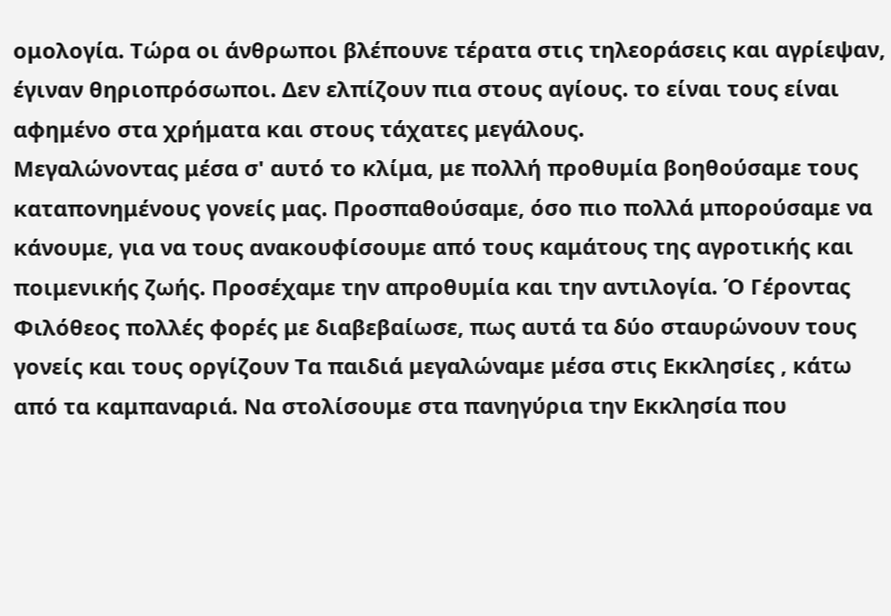ομολογία. Τώρα οι άνθρωποι βλέπουνε τέρατα στις τηλεοράσεις και αγρίεψαν, έγιναν θηριοπρόσωποι. Δεν ελπίζουν πια στους αγίους. το είναι τους είναι αφημένο στα χρήματα και στους τάχατες μεγάλους.
Μεγαλώνοντας μέσα σ' αυτό το κλίμα, με πολλή προθυμία βοηθούσαμε τους καταπονημένους γονείς μας. Προσπαθούσαμε, όσο πιο πολλά μπορούσαμε να κάνουμε, για να τους ανακουφίσουμε από τους καμάτους της αγροτικής και ποιμενικής ζωής. Προσέχαμε την απροθυμία και την αντιλογία. Ό Γέροντας Φιλόθεος πολλές φορές με διαβεβαίωσε, πως αυτά τα δύο σταυρώνουν τους γονείς και τους οργίζουν Τα παιδιά μεγαλώναμε μέσα στις Εκκλησίες , κάτω από τα καμπαναριά. Να στολίσουμε στα πανηγύρια την Εκκλησία που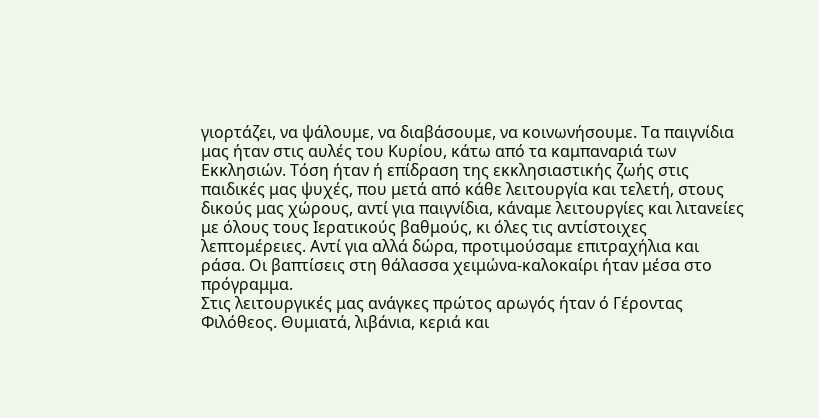γιορτάζει, να ψάλουμε, να διαβάσουμε, να κοινωνήσουμε. Τα παιγνίδια μας ήταν στις αυλές του Κυρίου, κάτω από τα καμπαναριά των Εκκλησιών. Τόση ήταν ή επίδραση της εκκλησιαστικής ζωής στις παιδικές μας ψυχές, που μετά από κάθε λειτουργία και τελετή, στους δικούς μας χώρους, αντί για παιγνίδια, κάναμε λειτουργίες και λιτανείες με όλους τους Ιερατικούς βαθμούς, κι όλες τις αντίστοιχες λεπτομέρειες. Αντί για αλλά δώρα, προτιμούσαμε επιτραχήλια και ράσα. Οι βαπτίσεις στη θάλασσα χειμώνα-καλοκαίρι ήταν μέσα στο πρόγραμμα.
Στις λειτουργικές μας ανάγκες πρώτος αρωγός ήταν ό Γέροντας Φιλόθεος. Θυμιατά, λιβάνια, κεριά και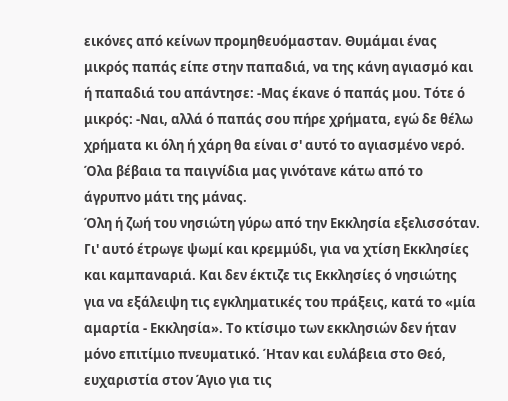εικόνες από κείνων προμηθευόμασταν. Θυμάμαι ένας μικρός παπάς είπε στην παπαδιά, να της κάνη αγιασμό και ή παπαδιά του απάντησε: -Μας έκανε ό παπάς μου. Τότε ό μικρός: -Ναι, αλλά ό παπάς σου πήρε χρήματα, εγώ δε θέλω χρήματα κι όλη ή χάρη θα είναι σ' αυτό το αγιασμένο νερό. Όλα βέβαια τα παιγνίδια μας γινότανε κάτω από το άγρυπνο μάτι της μάνας.
Όλη ή ζωή του νησιώτη γύρω από την Εκκλησία εξελισσόταν. Γι' αυτό έτρωγε ψωμί και κρεμμύδι, για να χτίση Εκκλησίες και καμπαναριά. Και δεν έκτιζε τις Εκκλησίες ό νησιώτης για να εξάλειψη τις εγκληματικές του πράξεις, κατά το «μία αμαρτία - Εκκλησία». Το κτίσιμο των εκκλησιών δεν ήταν μόνο επιτίμιο πνευματικό. Ήταν και ευλάβεια στο Θεό, ευχαριστία στον Άγιο για τις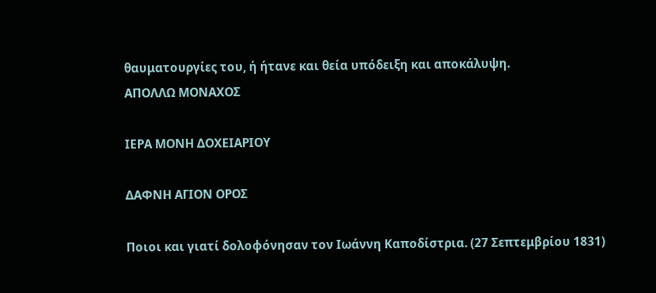θαυματουργίες του, ή ήτανε και θεία υπόδειξη και αποκάλυψη.
ΑΠΟΛΛΩ ΜΟΝΑΧΟΣ

ΙΕΡΑ ΜΟΝΗ ΔΟΧΕΙΑΡΙΟΥ

ΔΑΦΝΗ ΑΓΙΟΝ ΟΡΟΣ

Ποιοι και γιατί δολοφόνησαν τον Ιωάννη Καποδίστρια. (27 Σεπτεμβρίου 1831)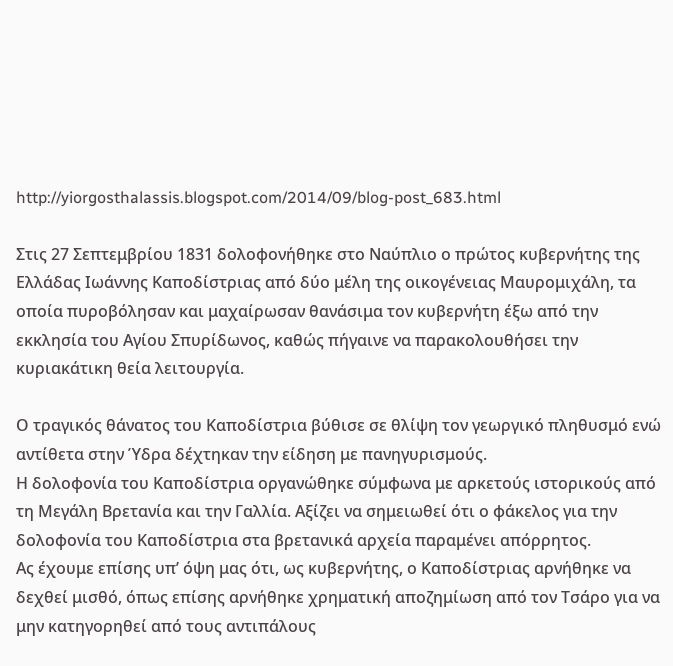http://yiorgosthalassis.blogspot.com/2014/09/blog-post_683.html

Στις 27 Σεπτεμβρίου 1831 δολοφονήθηκε στο Ναύπλιο ο πρώτος κυβερνήτης της Ελλάδας Ιωάννης Καποδίστριας από δύο μέλη της οικογένειας Μαυρομιχάλη, τα οποία πυροβόλησαν και μαχαίρωσαν θανάσιμα τον κυβερνήτη έξω από την εκκλησία του Αγίου Σπυρίδωνος, καθώς πήγαινε να παρακολουθήσει την κυριακάτικη θεία λειτουργία.

Ο τραγικός θάνατος του Καποδίστρια βύθισε σε θλίψη τον γεωργικό πληθυσμό ενώ αντίθετα στην Ύδρα δέχτηκαν την είδηση με πανηγυρισμούς.
Η δολοφονία του Καποδίστρια οργανώθηκε σύμφωνα με αρκετούς ιστορικούς από τη Μεγάλη Βρετανία και την Γαλλία. Αξίζει να σημειωθεί ότι ο φάκελος για την δολοφονία του Καποδίστρια στα βρετανικά αρχεία παραμένει απόρρητος.
Ας έχουμε επίσης υπ’ όψη μας ότι, ως κυβερνήτης, ο Καποδίστριας αρνήθηκε να δεχθεί μισθό, όπως επίσης αρνήθηκε χρηματική αποζημίωση από τον Τσάρο για να μην κατηγορηθεί από τους αντιπάλους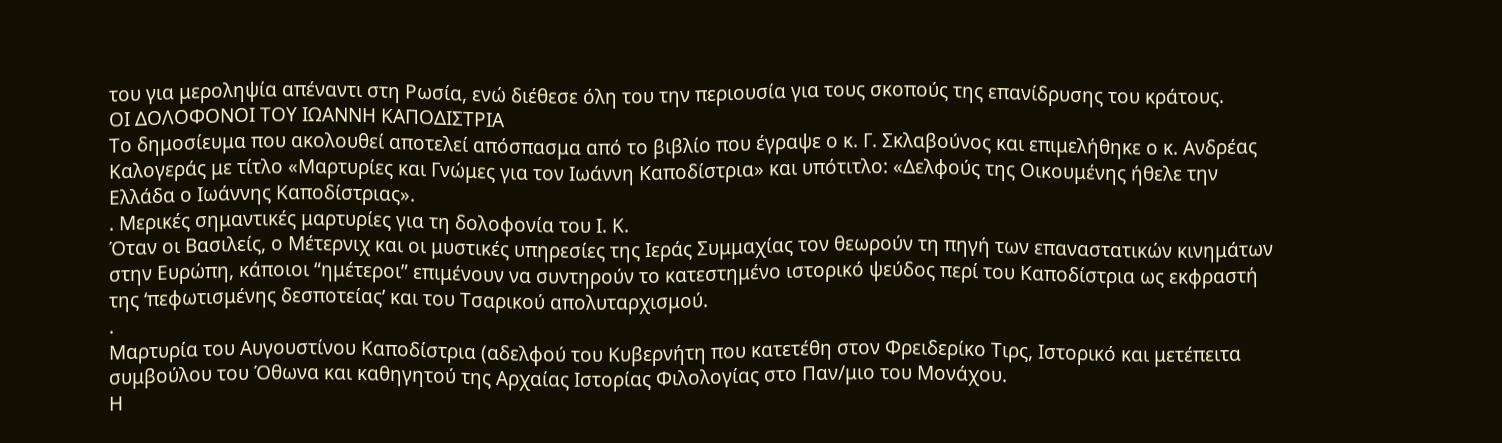του για μεροληψία απέναντι στη Ρωσία, ενώ διέθεσε όλη του την περιουσία για τους σκοπούς της επανίδρυσης του κράτους.
ΟΙ ΔΟΛΟΦΟΝΟΙ ΤΟΥ ΙΩΑΝΝΗ ΚΑΠΟΔΙΣΤΡΙΑ
Το δημοσίευμα που ακολουθεί αποτελεί απόσπασμα από το βιβλίο που έγραψε ο κ. Γ. Σκλαβούνος και επιμελήθηκε ο κ. Ανδρέας Καλογεράς με τίτλο «Μαρτυρίες και Γνώμες για τον Ιωάννη Καποδίστρια» και υπότιτλο: «Δελφούς της Οικουμένης ήθελε την Ελλάδα ο Ιωάννης Καποδίστριας».
. Μερικές σημαντικές μαρτυρίες για τη δολοφονία του Ι. Κ.
Όταν οι Βασιλείς, ο Μέτερνιχ και οι μυστικές υπηρεσίες της Ιεράς Συμμαχίας τον θεωρούν τη πηγή των επαναστατικών κινημάτων στην Ευρώπη, κάποιοι “ημέτεροι” επιμένουν να συντηρούν το κατεστημένο ιστορικό ψεύδος περί του Καποδίστρια ως εκφραστή της ‘πεφωτισμένης δεσποτείας’ και του Τσαρικού απολυταρχισμού.
.
Μαρτυρία του Αυγουστίνου Καποδίστρια (αδελφού του Κυβερνήτη που κατετέθη στον Φρειδερίκο Τιρς, Ιστορικό και μετέπειτα συμβούλου του Όθωνα και καθηγητού της Αρχαίας Ιστορίας Φιλολογίας στο Παν/μιο του Μονάχου.
Η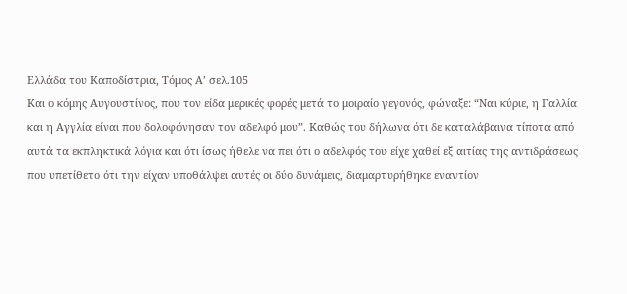Ελλάδα του Καποδίστρια, Τόμος Α’ σελ.105
Και ο κόμης Αυγουστίνος, που τον είδα μερικές φορές μετά το μοιραίο γεγονός, φώναξε: “Ναι κύριε, η Γαλλία και η Αγγλία είναι που δολοφόνησαν τον αδελφό μου”. Καθώς του δήλωνα ότι δε καταλάβαινα τίποτα από αυτά τα εκπληκτικά λόγια και ότι ίσως ήθελε να πει ότι ο αδελφός του είχε χαθεί εξ αιτίας της αντιδράσεως που υπετίθετο ότι την είχαν υποθάλψει αυτές οι δύο δυνάμεις, διαμαρτυρήθηκε εναντίον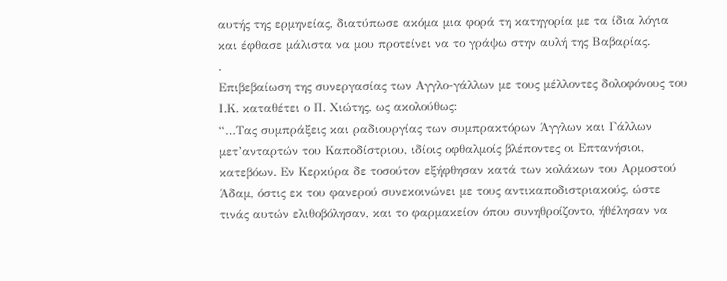αυτής της ερμηνείας, διατύπωσε ακόμα μια φορά τη κατηγορία με τα ίδια λόγια και έφθασε μάλιστα να μου προτείνει να το γράψω στην αυλή της Βαβαρίας.
.
Επιβεβαίωση της συνεργασίας των Αγγλο-γάλλων με τους μέλλοντες δολοφόνους του Ι.Κ. καταθέτει ο Π. Χιώτης, ως ακολούθως:
“…Τας συμπράξεις και ραδιουργίας των συμπρακτόρων Άγγλων και Γάλλων μετ’ανταρτών του Καποδίστριου, ιδίοις οφθαλμοίς βλέποντες οι Επτανήσιοι, κατεβόων. Εν Κερκύρα δε τοσούτον εξήφθησαν κατά των κολάκων του Αρμοστού Άδαμ, όστις εκ του φανερού συνεκοινώνει με τους αντικαποδιστριακούς, ώστε τινάς αυτών ελιθοβόλησαν, και το φαρμακείον όπου συνηθροίζοντο, ήθέλησαν να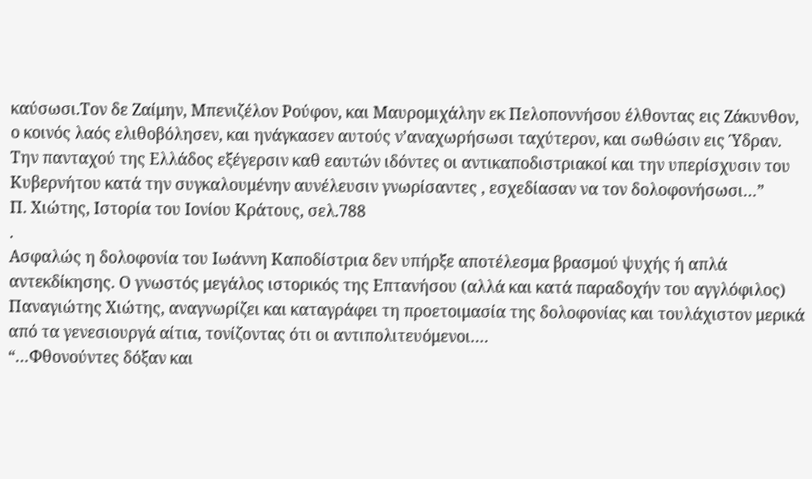καύσωσι.Τον δε Ζαίμην, Μπενιζέλον Ρούφον, και Μαυρομιχάλην εκ Πελοποννήσου έλθοντας εις Ζάκυνθον, ο κοινός λαός ελιθοβόλησεν, και ηνάγκασεν αυτούς ν’αναχωρήσωσι ταχύτερον, και σωθώσιν εις Ύδραν. Την πανταχού της Ελλάδος εξέγερσιν καθ εαυτών ιδόντες οι αντικαποδιστριακοί και την υπερίσχυσιν του Κυβερνήτου κατά την συγκαλουμένην αυνέλευσιν γνωρίσαντες , εσχεδίασαν να τον δολοφονήσωσι…”
Π. Χιώτης, Ιστορία του Ιονίου Κράτους, σελ.788
.
Ασφαλώς η δολοφονία του Ιωάννη Καποδίστρια δεν υπήρξε αποτέλεσμα βρασμού ψυχής ή απλά αντεκδίκησης. Ο γνωστός μεγάλος ιστορικός της Επτανήσου (αλλά και κατά παραδοχήν του αγγλόφιλος) Παναγιώτης Χιώτης, αναγνωρίζει και καταγράφει τη προετοιμασία της δολοφονίας και τουλάχιστον μερικά από τα γενεσιουργά αίτια, τονίζοντας ότι οι αντιπολιτευόμενοι….
“…Φθονούντες δόξαν και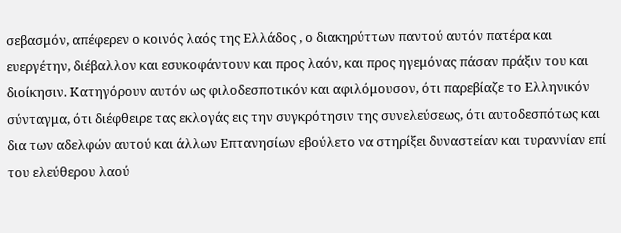σεβασμόν, απέφερεν ο κοινός λαός της Ελλάδος , ο διακηρύττων παντού αυτόν πατέρα και ευεργέτην, διέβαλλον και εσυκοφάντουν και προς λαόν, και προς ηγεμόνας πάσαν πράξιν του και διοίκησιν. Κατηγόρουν αυτόν ως φιλοδεσποτικόν και αφιλόμουσον, ότι παρεβίαζε το Ελληνικόν σύνταγμα, ότι διέφθειρε τας εκλογάς εις την συγκρότησιν της συνελεύσεως, ότι αυτοδεσπότως και δια των αδελφών αυτού και άλλων Επτανησίων εβούλετο να στηρίξει δυναστείαν και τυραννίαν επί του ελεύθερου λαού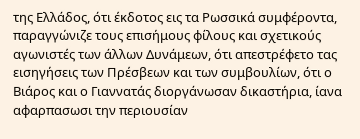της Ελλάδος, ότι έκδοτος εις τα Ρωσσικά συμφέροντα, παραγγώνιζε τους επισήμους φίλους και σχετικούς αγωνιστές των άλλων Δυνάμεων, ότι απεστρέφετο τας εισηγήσεις των Πρέσβεων και των συμβουλίων, ότι ο Βιάρος και ο Γιαννατάς διοργάνωσαν δικαστήρια, ίανα αφαρπασωσι την περιουσίαν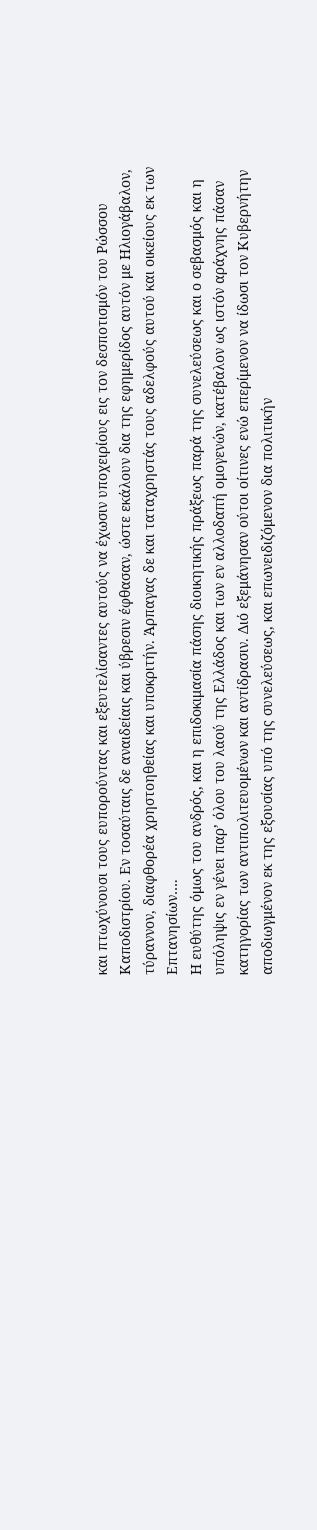και πτωχύνουσι τους ευπορούντας και εξευτελίσαντες αυτούς να έχωσιν υποχειρίους εις τον δεσποτισμόν του Ρώσσου Καποδιστρίου. Εν τοσαύταις δε αναιδείαις και ύβρεσιν έφθασαν, ώστε εκάλουν δια της εφημερίδος αυτόν με Ηλιογάβαλον, τύραννον, διαφθορέα χρηστοηθείας και υποκριτήν. Άρπαγας δε και ταταχρηστάς τους αδελφούς αυτού και οικείους εκ των Επτανησίων….
Η ευθύτης όμως του ανδρός, και η επιδοκιμασία πάσης διοικητικής πράξεως παρά της συνελεύσεως και ο σεβασμός και η υπόληψις εν γένει παρ’ όλου του λαού της Ελλάδος και των εν αλλοδαπή ομογενών, κατέβαλον ως ιστόν αράχνης πάσαν κατηγορίας των αντιπολιτευομένων και αντίδρασιν. Διό εξεμάνησαν ούτοι οίτινες ενώ επερίμενον να ίδωσι τον Κυβερνήτην αποδιωγμένον εκ της εξουσίας υπό της συνελεύσεως, και επωνειδιζόμενον δια πολιτικήν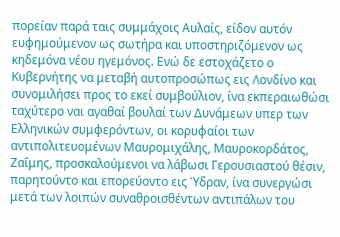πορείαν παρά ταις συμμάχοις Αυλαίς, είδον αυτόν ευφημούμενον ως σωτήρα και υποστηριζόμενον ως κηδεμόνα νέου ηγεμόνος. Ενώ δε εστοχάζετο ο Κυβερνήτης να μεταβή αυτοπροσώπως εις Λονδίνο και συνομιλήσει προς το εκεί συμβούλιον, ίνα εκπεραιωθώσι ταχύτερο ναι αγαθαί βουλαί των Δυνάμεων υπερ των Ελληνικών συμφερόντων, οι κορυφαίοι των αντιπολιτευομένων Μαυρομιχάλης, Μαυροκορδάτος, Ζαΐμης, προσκαλούμενοι να λάβωσι Γερουσιαστού θέσιν, παρητούντο και επορεύοντο εις Ύδραν, ίνα συνεργώσι μετά των λοιπών συναθροισθέντων αντιπάλων του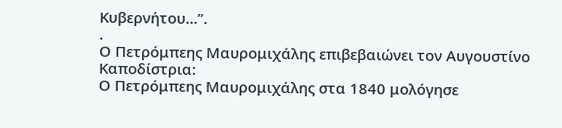Κυβερνήτου…”.
.
Ο Πετρόμπεης Μαυρομιχάλης επιβεβαιώνει τον Αυγουστίνο Καποδίστρια:
Ο Πετρόμπεης Μαυρομιχάλης στα 1840 μολόγησε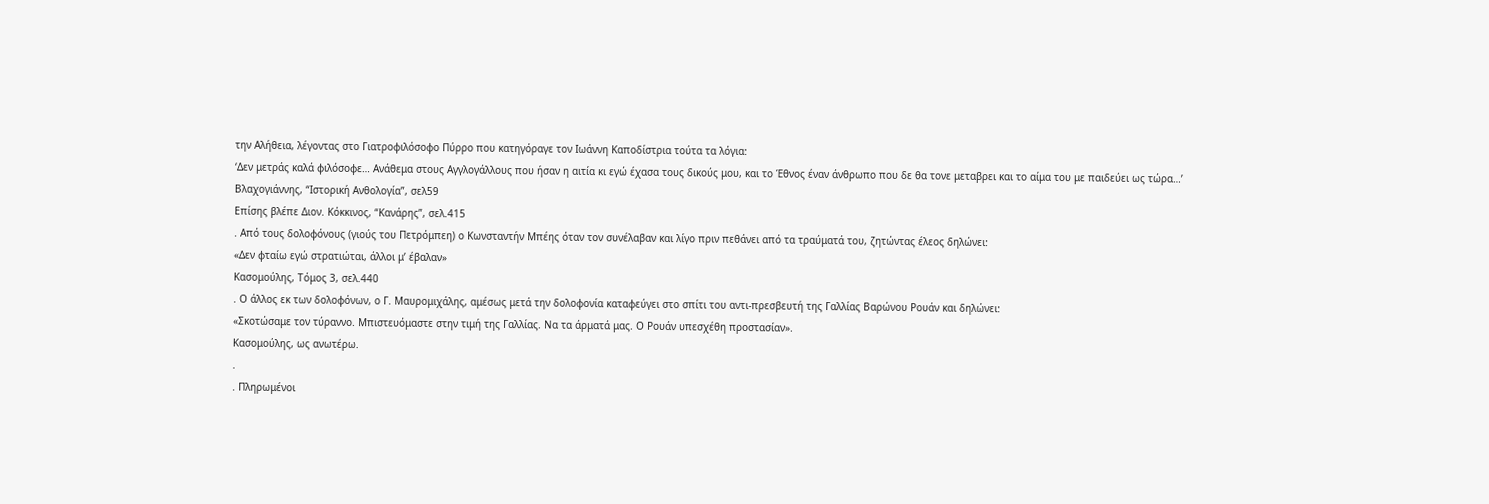την Αλήθεια, λέγοντας στο Γιατροφιλόσοφο Πύρρο που κατηγόραγε τον Ιωάννη Καποδίστρια τούτα τα λόγια:
‘Δεν μετράς καλά φιλόσοφε… Ανάθεμα στους Αγγλογάλλους που ήσαν η αιτία κι εγώ έχασα τους δικούς μου, και το Έθνος έναν άνθρωπο που δε θα τονε μεταβρει και το αίμα του με παιδεύει ως τώρα…’
Βλαχογιάννης, “Ιστορική Ανθολογία”, σελ59
Επίσης βλέπε Διον. Κόκκινος, “Κανάρης”, σελ.415
. Από τους δολοφόνους (γιούς του Πετρόμπεη) ο Κωνσταντήν Μπέης όταν τον συνέλαβαν και λίγο πριν πεθάνει από τα τραύματά του, ζητώντας έλεος δηλώνει:
«Δεν φταίω εγώ στρατιώται, άλλοι μ’ έβαλαν»
Κασομούλης, Τόμος 3, σελ.440
. Ο άλλος εκ των δολοφόνων, ο Γ. Μαυρομιχάλης, αμέσως μετά την δολοφονία καταφεύγει στο σπίτι του αντι-πρεσβευτή της Γαλλίας Βαρώνου Ρουάν και δηλώνει:
«Σκοτώσαμε τον τύραννο. Μπιστευόμαστε στην τιμή της Γαλλίας. Να τα άρματά μας. Ο Ρουάν υπεσχέθη προστασίαν».
Κασομούλης, ως ανωτέρω.
.
. Πληρωμένοι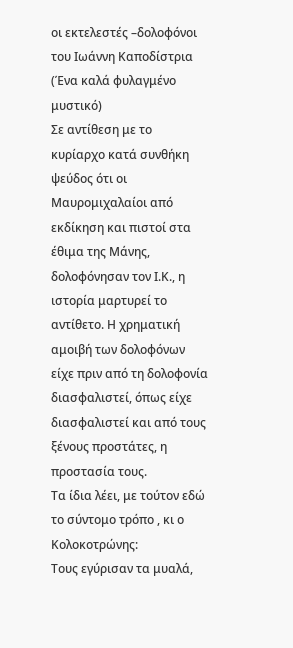οι εκτελεστές –δολοφόνοι του Ιωάννη Καποδίστρια
(Ένα καλά φυλαγμένο μυστικό)
Σε αντίθεση με το κυρίαρχο κατά συνθήκη ψεύδος ότι οι Μαυρομιχαλαίοι από εκδίκηση και πιστοί στα έθιμα της Μάνης, δολοφόνησαν τον Ι.Κ., η ιστορία μαρτυρεί το αντίθετο. Η χρηματική αμοιβή των δολοφόνων είχε πριν από τη δολοφονία διασφαλιστεί, όπως είχε διασφαλιστεί και από τους ξένους προστάτες, η προστασία τους.
Τα ίδια λέει, με τούτον εδώ το σύντομο τρόπο , κι ο Κολοκοτρώνης:
Τους εγύρισαν τα μυαλά,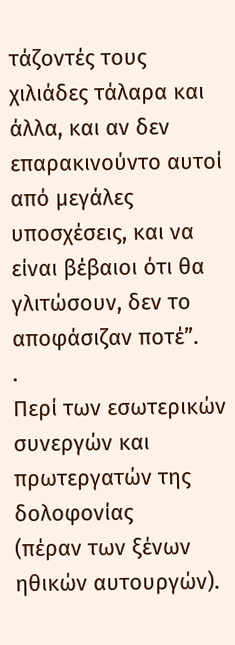τάζοντές τους χιλιάδες τάλαρα και άλλα, και αν δεν επαρακινούντο αυτοί από μεγάλες υποσχέσεις, και να είναι βέβαιοι ότι θα γλιτώσουν, δεν το αποφάσιζαν ποτέ”.
.
Περί των εσωτερικών συνεργών και πρωτεργατών της δολοφονίας
(πέραν των ξένων ηθικών αυτουργών).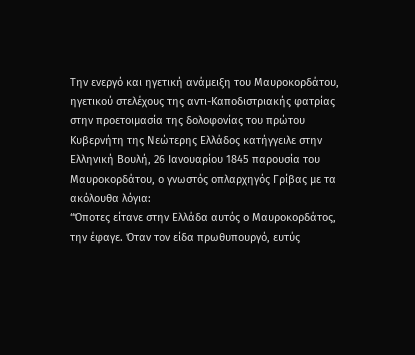Την ενεργό και ηγετική ανάμειξη του Μαυροκορδάτου, ηγετικού στελέχους της αντι-Καποδιστριακής φατρίας στην προετοιμασία της δολοφονίας του πρώτου Κυβερνήτη της Νεώτερης Ελλάδος κατήγγειλε στην Ελληνική Βουλή, 26 Ιανουαρίου 1845 παρουσία του Μαυροκορδάτου, ο γνωστός οπλαρχηγός Γρίβας με τα ακόλουθα λόγια:
“Όποτες είτανε στην Ελλάδα αυτός ο Μαυροκορδάτος, την έφαγε. Όταν τον είδα πρωθυπουργό, ευτύς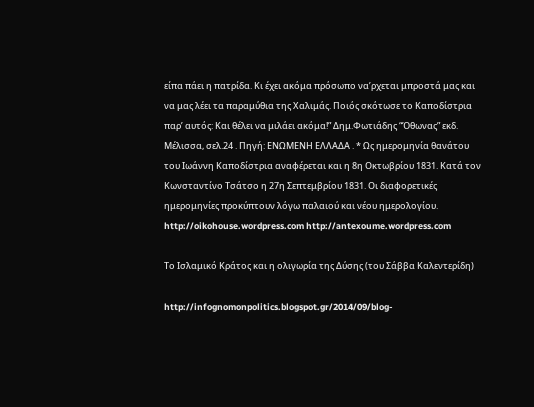είπα πάει η πατρίδα. Κι έχει ακόμα πρόσωπο να’ρχεται μπροστά μας και να μας λέει τα παραμύθια της Χαλιμάς. Ποιός σκότωσε το Καποδίστρια παρ’ αυτός: Και θέλει να μιλάει ακόμα!” Δημ.Φωτιάδης “Όθωνας” εκδ. Μέλισσα, σελ.24 . Πηγή: ΕΝΩΜΕΝΗ ΕΛΛΑΔΑ . * Ως ημερομηνία θανάτου του Ιωάννη Καποδίστρια αναφέρεται και η 8η Οκτωβρίου 1831. Κατά τον Κωνσταντίνο Τσάτσο η 27η Σεπτεμβρίου 1831. Οι διαφορετικές ημερομηνίες προκύπτουν λόγω παλαιού και νέου ημερολογίου.
http://oikohouse.wordpress.com http://antexoume.wordpress.com

Το Ισλαμικό Κράτος και η ολιγωρία της Δύσης (του Σάββα Καλεντερίδη)

http://infognomonpolitics.blogspot.gr/2014/09/blog-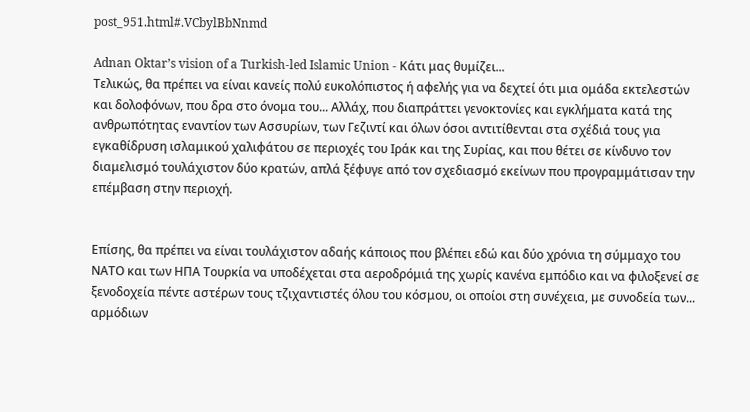post_951.html#.VCbylBbNnmd

Adnan Oktar’s vision of a Turkish-led Islamic Union - Κάτι μας θυμίζει...
Τελικώς, θα πρέπει να είναι κανείς πολύ ευκολόπιστος ή αφελής για να δεχτεί ότι μια ομάδα εκτελεστών και δολοφόνων, που δρα στο όνομα του... Αλλάχ, που διαπράττει γενοκτονίες και εγκλήματα κατά της ανθρωπότητας εναντίον των Ασσυρίων, των Γεζιντί και όλων όσοι αντιτίθενται στα σχέδιά τους για εγκαθίδρυση ισλαμικού χαλιφάτου σε περιοχές του Ιράκ και της Συρίας, και που θέτει σε κίνδυνο τον διαμελισμό τουλάχιστον δύο κρατών, απλά ξέφυγε από τον σχεδιασμό εκείνων που προγραμμάτισαν την επέμβαση στην περιοχή.


Επίσης, θα πρέπει να είναι τουλάχιστον αδαής κάποιος που βλέπει εδώ και δύο χρόνια τη σύμμαχο του ΝΑΤΟ και των ΗΠΑ Τουρκία να υποδέχεται στα αεροδρόμιά της χωρίς κανένα εμπόδιο και να φιλοξενεί σε ξενοδοχεία πέντε αστέρων τους τζιχαντιστές όλου του κόσμου, οι οποίοι στη συνέχεια, με συνοδεία των... αρμόδιων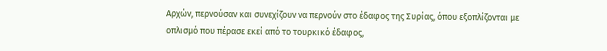Αρχών, περνούσαν και συνεχίζουν να περνούν στο έδαφος της Συρίας, όπου εξοπλίζονται με οπλισμό που πέρασε εκεί από το τουρκικό έδαφος,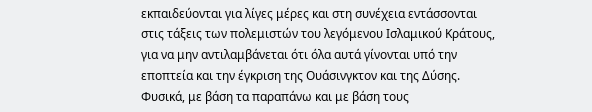εκπαιδεύονται για λίγες μέρες και στη συνέχεια εντάσσονται στις τάξεις των πολεμιστών του λεγόμενου Ισλαμικού Κράτους, για να μην αντιλαμβάνεται ότι όλα αυτά γίνονται υπό την εποπτεία και την έγκριση της Ουάσινγκτον και της Δύσης.
Φυσικά, με βάση τα παραπάνω και με βάση τους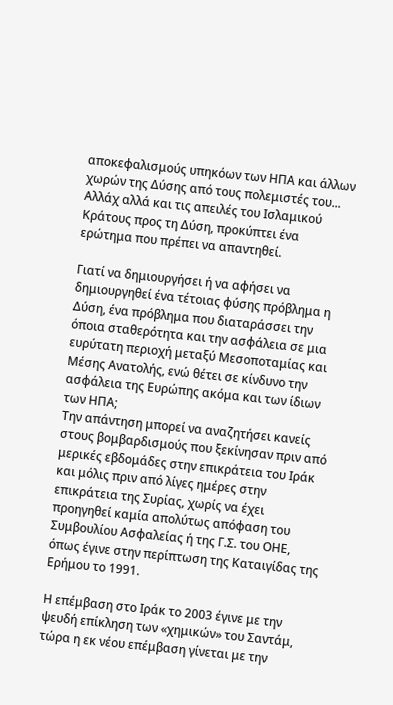αποκεφαλισμούς υπηκόων των ΗΠΑ και άλλων χωρών της Δύσης από τους πολεμιστές του... Αλλάχ αλλά και τις απειλές του Ισλαμικού Κράτους προς τη Δύση, προκύπτει ένα ερώτημα που πρέπει να απαντηθεί.

Γιατί να δημιουργήσει ή να αφήσει να δημιουργηθεί ένα τέτοιας φύσης πρόβλημα η Δύση, ένα πρόβλημα που διαταράσσει την όποια σταθερότητα και την ασφάλεια σε μια ευρύτατη περιοχή μεταξύ Μεσοποταμίας και Μέσης Ανατολής, ενώ θέτει σε κίνδυνο την ασφάλεια της Ευρώπης ακόμα και των ίδιων των ΗΠΑ;
Την απάντηση μπορεί να αναζητήσει κανείς στους βομβαρδισμούς που ξεκίνησαν πριν από μερικές εβδομάδες στην επικράτεια του Ιράκ και μόλις πριν από λίγες ημέρες στην επικράτεια της Συρίας, χωρίς να έχει προηγηθεί καμία απολύτως απόφαση του Συμβουλίου Ασφαλείας ή της Γ.Σ. του ΟΗΕ, όπως έγινε στην περίπτωση της Καταιγίδας της Ερήμου το 1991.

Η επέμβαση στο Ιράκ το 2003 έγινε με την ψευδή επίκληση των «χημικών» του Σαντάμ, τώρα η εκ νέου επέμβαση γίνεται με την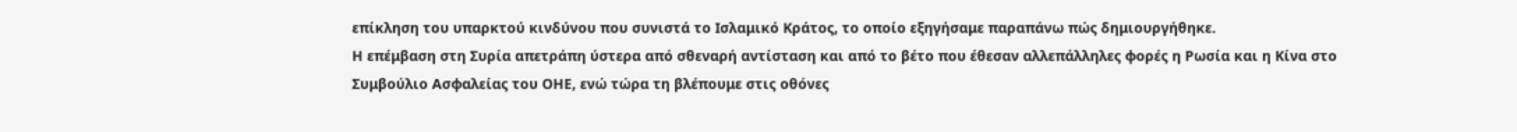επίκληση του υπαρκτού κινδύνου που συνιστά το Ισλαμικό Κράτος, το οποίο εξηγήσαμε παραπάνω πώς δημιουργήθηκε.
Η επέμβαση στη Συρία απετράπη ύστερα από σθεναρή αντίσταση και από το βέτο που έθεσαν αλλεπάλληλες φορές η Ρωσία και η Κίνα στο Συμβούλιο Ασφαλείας του ΟΗΕ, ενώ τώρα τη βλέπουμε στις οθόνες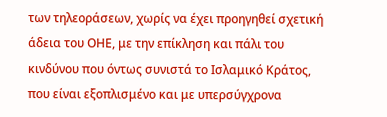των τηλεοράσεων, χωρίς να έχει προηγηθεί σχετική άδεια του ΟΗΕ, με την επίκληση και πάλι του κινδύνου που όντως συνιστά το Ισλαμικό Κράτος, που είναι εξοπλισμένο και με υπερσύγχρονα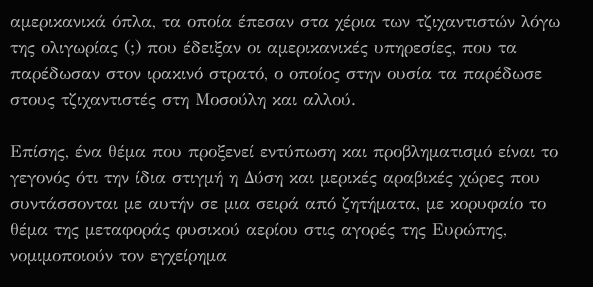αμερικανικά όπλα, τα οποία έπεσαν στα χέρια των τζιχαντιστών λόγω της ολιγωρίας (;) που έδειξαν οι αμερικανικές υπηρεσίες, που τα παρέδωσαν στον ιρακινό στρατό, ο οποίος στην ουσία τα παρέδωσε στους τζιχαντιστές στη Μοσούλη και αλλού.

Επίσης, ένα θέμα που προξενεί εντύπωση και προβληματισμό είναι το γεγονός ότι την ίδια στιγμή η Δύση και μερικές αραβικές χώρες που συντάσσονται με αυτήν σε μια σειρά από ζητήματα, με κορυφαίο το θέμα της μεταφοράς φυσικού αερίου στις αγορές της Ευρώπης, νομιμοποιούν τον εγχείρημα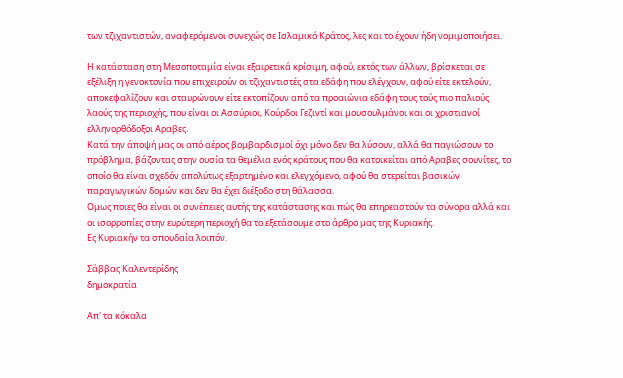των τζιχαντιστών, αναφερόμενοι συνεχώς σε Ισλαμικό Κράτος, λες και το έχουν ήδη νομιμοποιήσει.

Η κατάσταση στη Μεσοποταμία είναι εξαιρετικά κρίσιμη, αφού, εκτός των άλλων, βρίσκεται σε εξέλιξη η γενοκτονία που επιχειρούν οι τζιχαντιστές στα εδάφη που ελέγχουν, αφού είτε εκτελούν, αποκεφαλίζουν και σταυρώνουν είτε εκτοπίζουν από τα προαιώνια εδάφη τους τούς πιο παλιούς λαούς της περιοχής, που είναι οι Ασσύριοι, Κούρδοι Γεζιντί και μουσουλμάνοι και οι χριστιανοί ελληνορθόδοξοι Αραβες.
Κατά την άποψή μας οι από αέρος βομβαρδισμοί όχι μόνο δεν θα λύσουν, αλλά θα παγιώσουν το πρόβλημα, βάζοντας στην ουσία τα θεμέλια ενός κράτους που θα κατοικείται από Αραβες σουνίτες, το οποίο θα είναι σχεδόν απολύτως εξαρτημένο και ελεγχόμενο, αφού θα στερείται βασικών παραγωγικών δομών και δεν θα έχει διέξοδο στη θάλασσα.
Ομως ποιες θα είναι οι συνέπειες αυτής της κατάστασης και πώς θα επηρεαστούν τα σύνορα αλλά και οι ισορροπίες στην ευρύτερη περιοχή θα το εξετάσουμε στο άρθρο μας της Κυριακής.
Ες Κυριακήν τα σπουδαία λοιπόν.

Σάββας Καλεντερίδης
δημοκρατία

Απ' τα κόκαλα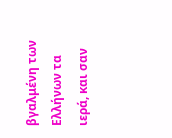βγαλμένη των Ελλήνων τα ιερά, και σαν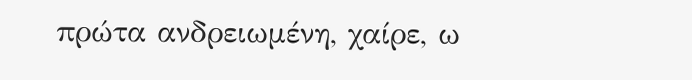πρώτα ανδρειωμένη, χαίρε, ω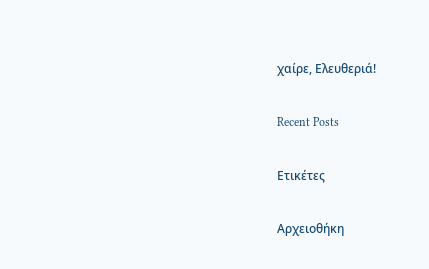χαίρε, Ελευθεριά!

Recent Posts

Ετικέτες

Αρχειοθήκη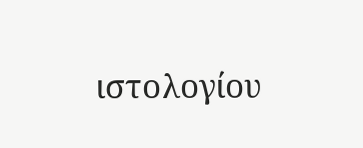ιστολογίου